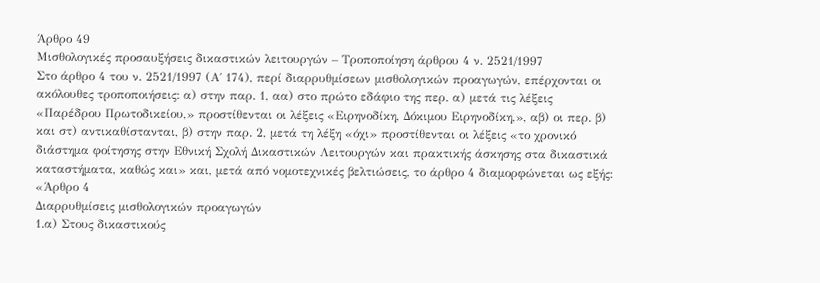Άρθρο 49
Μισθολογικές προσαυξήσεις δικαστικών λειτουργών – Τροποποίηση άρθρου 4 ν. 2521/1997
Στο άρθρο 4 του ν. 2521/1997 (Α΄ 174), περί διαρρυθμίσεων μισθολογικών προαγωγών, επέρχονται οι ακόλουθες τροποποιήσεις: α) στην παρ. 1, αα) στο πρώτο εδάφιο της περ. α) μετά τις λέξεις «Παρέδρου Πρωτοδικείου,» προστίθενται οι λέξεις «Ειρηνοδίκη, Δόκιμου Ειρηνοδίκη,», αβ) οι περ. β) και στ) αντικαθίστανται, β) στην παρ. 2, μετά τη λέξη «όχι» προστίθενται οι λέξεις «το χρονικό διάστημα φοίτησης στην Εθνική Σχολή Δικαστικών Λειτουργών και πρακτικής άσκησης στα δικαστικά καταστήματα, καθώς και» και, μετά από νομοτεχνικές βελτιώσεις, το άρθρο 4 διαμορφώνεται ως εξής:
«Άρθρο 4
Διαρρυθμίσεις μισθολογικών προαγωγών
1.α) Στους δικαστικούς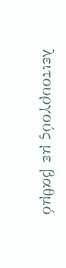λειτουργούς με βαθμό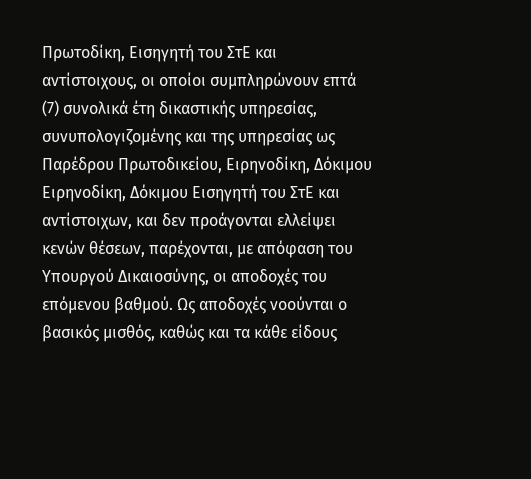Πρωτοδίκη, Εισηγητή του ΣτΕ και αντίστοιχους, οι οποίοι συμπληρώνουν επτά (7) συνολικά έτη δικαστικής υπηρεσίας, συνυπολογιζομένης και της υπηρεσίας ως Παρέδρου Πρωτοδικείου, Ειρηνοδίκη, Δόκιμου Ειρηνοδίκη, Δόκιμου Εισηγητή του ΣτΕ και αντίστοιχων, και δεν προάγονται ελλείψει κενών θέσεων, παρέχονται, με απόφαση του Υπουργού Δικαιοσύνης, οι αποδοχές του επόμενου βαθμού. Ως αποδοχές νοούνται ο βασικός μισθός, καθώς και τα κάθε είδους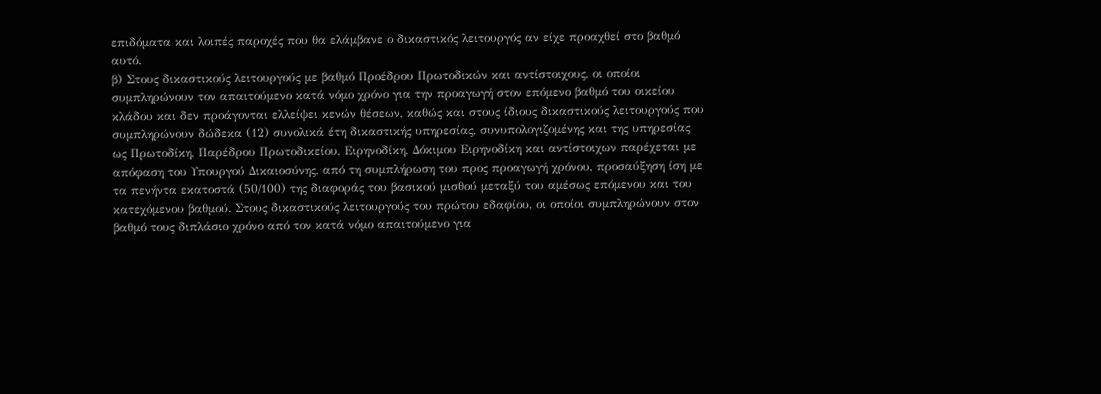επιδόματα και λοιπές παροχές που θα ελάμβανε ο δικαστικός λειτουργός αν είχε προαχθεί στο βαθμό αυτό.
β) Στους δικαστικούς λειτουργούς με βαθμό Προέδρου Πρωτοδικών και αντίστοιχους, οι οποίοι συμπληρώνουν τον απαιτούμενο κατά νόμο χρόνο για την προαγωγή στον επόμενο βαθμό του οικείου κλάδου και δεν προάγονται ελλείψει κενών θέσεων, καθώς και στους ίδιους δικαστικούς λειτουργούς που συμπληρώνουν δώδεκα (12) συνολικά έτη δικαστικής υπηρεσίας, συνυπολογιζομένης και της υπηρεσίας ως Πρωτοδίκη, Παρέδρου Πρωτοδικείου, Ειρηνοδίκη, Δόκιμου Ειρηνοδίκη και αντίστοιχων παρέχεται με απόφαση του Υπουργού Δικαιοσύνης, από τη συμπλήρωση του προς προαγωγή χρόνου, προσαύξηση ίση με τα πενήντα εκατοστά (50/100) της διαφοράς του βασικού μισθού μεταξύ του αμέσως επόμενου και του κατεχόμενου βαθμού. Στους δικαστικούς λειτουργούς του πρώτου εδαφίου, οι οποίοι συμπληρώνουν στον βαθμό τους διπλάσιο χρόνο από τον κατά νόμο απαιτούμενο για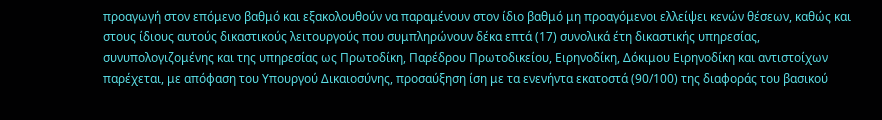προαγωγή στον επόμενο βαθμό και εξακολουθούν να παραμένουν στον ίδιο βαθμό μη προαγόμενοι ελλείψει κενών θέσεων, καθώς και στους ίδιους αυτούς δικαστικούς λειτουργούς που συμπληρώνουν δέκα επτά (17) συνολικά έτη δικαστικής υπηρεσίας, συνυπολογιζομένης και της υπηρεσίας ως Πρωτοδίκη, Παρέδρου Πρωτοδικείου, Ειρηνοδίκη, Δόκιμου Ειρηνοδίκη και αντιστοίχων παρέχεται, με απόφαση του Υπουργού Δικαιοσύνης, προσαύξηση ίση με τα ενενήντα εκατοστά (90/100) της διαφοράς του βασικού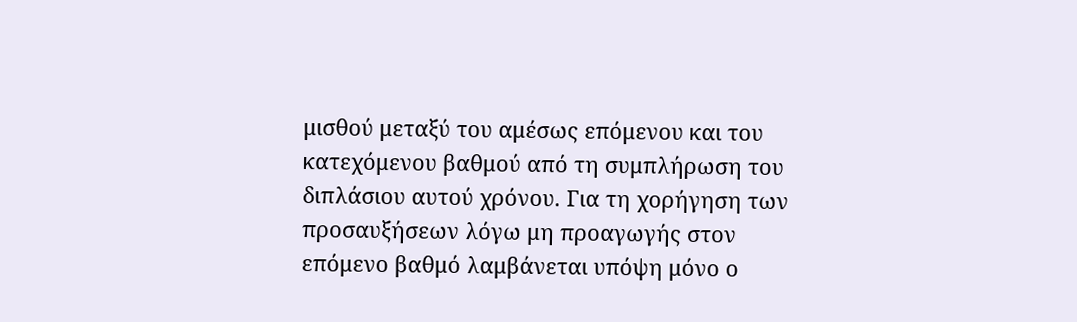μισθού μεταξύ του αμέσως επόμενου και του κατεχόμενου βαθμού από τη συμπλήρωση του διπλάσιου αυτού χρόνου. Για τη χορήγηση των προσαυξήσεων λόγω μη προαγωγής στον επόμενο βαθμό λαμβάνεται υπόψη μόνο ο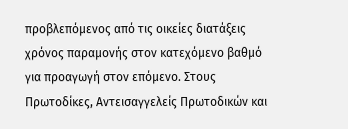προβλεπόμενος από τις οικείες διατάξεις χρόνος παραμονής στον κατεχόμενο βαθμό για προαγωγή στον επόμενο. Στους Πρωτοδίκες, Αντεισαγγελείς Πρωτοδικών και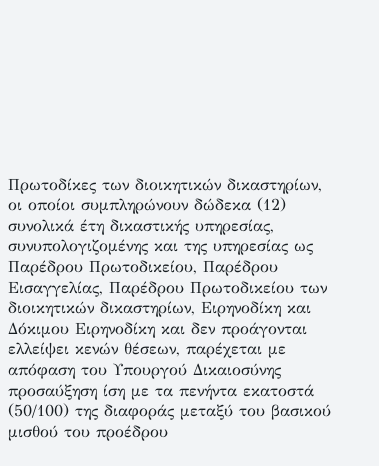Πρωτοδίκες των διοικητικών δικαστηρίων, οι οποίοι συμπληρώνουν δώδεκα (12) συνολικά έτη δικαστικής υπηρεσίας, συνυπολογιζομένης και της υπηρεσίας ως Παρέδρου Πρωτοδικείου, Παρέδρου Εισαγγελίας, Παρέδρου Πρωτοδικείου των διοικητικών δικαστηρίων, Ειρηνοδίκη και Δόκιμου Ειρηνοδίκη και δεν προάγονται ελλείψει κενών θέσεων, παρέχεται με απόφαση του Υπουργού Δικαιοσύνης προσαύξηση ίση με τα πενήντα εκατοστά (50/100) της διαφοράς μεταξύ του βασικού μισθού του προέδρου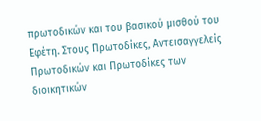πρωτοδικών και του βασικού μισθού του Εφέτη. Στους Πρωτοδίκες, Αντεισαγγελείς Πρωτοδικών και Πρωτοδίκες των διοικητικών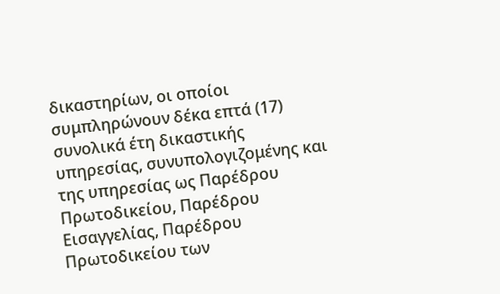δικαστηρίων, οι οποίοι συμπληρώνουν δέκα επτά (17) συνολικά έτη δικαστικής υπηρεσίας, συνυπολογιζομένης και της υπηρεσίας ως Παρέδρου Πρωτοδικείου, Παρέδρου Εισαγγελίας, Παρέδρου Πρωτοδικείου των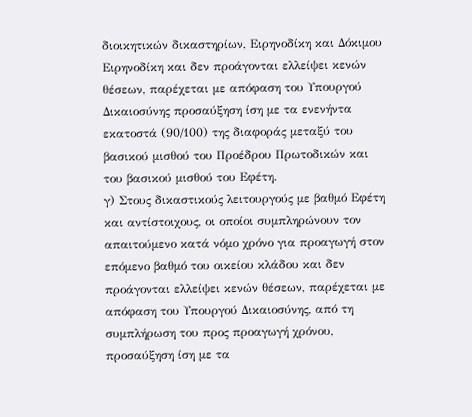διοικητικών δικαστηρίων, Ειρηνοδίκη και Δόκιμου Ειρηνοδίκη και δεν προάγονται ελλείψει κενών θέσεων, παρέχεται με απόφαση του Υπουργού Δικαιοσύνης προσαύξηση ίση με τα ενενήντα εκατοστά (90/100) της διαφοράς μεταξύ του βασικού μισθού του Προέδρου Πρωτοδικών και του βασικού μισθού του Εφέτη.
γ) Στους δικαστικούς λειτουργούς με βαθμό Εφέτη και αντίστοιχους, οι οποίοι συμπληρώνουν τον απαιτούμενο κατά νόμο χρόνο για προαγωγή στον επόμενο βαθμό του οικείου κλάδου και δεν προάγονται ελλείψει κενών θέσεων, παρέχεται με απόφαση του Υπουργού Δικαιοσύνης, από τη συμπλήρωση του προς προαγωγή χρόνου, προσαύξηση ίση με τα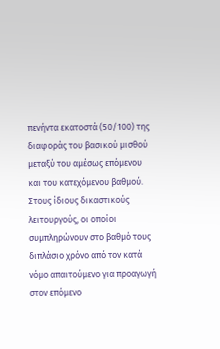πενήντα εκατοστά (50/100) της διαφοράς του βασικού μισθού μεταξύ του αμέσως επόμενου και του κατεχόμενου βαθμού. Στους ίδιους δικαστικούς λειτουργούς, οι οποίοι συμπληρώνουν στο βαθμό τους διπλάσιο χρόνο από τον κατά νόμο απαιτούμενο για προαγωγή στον επόμενο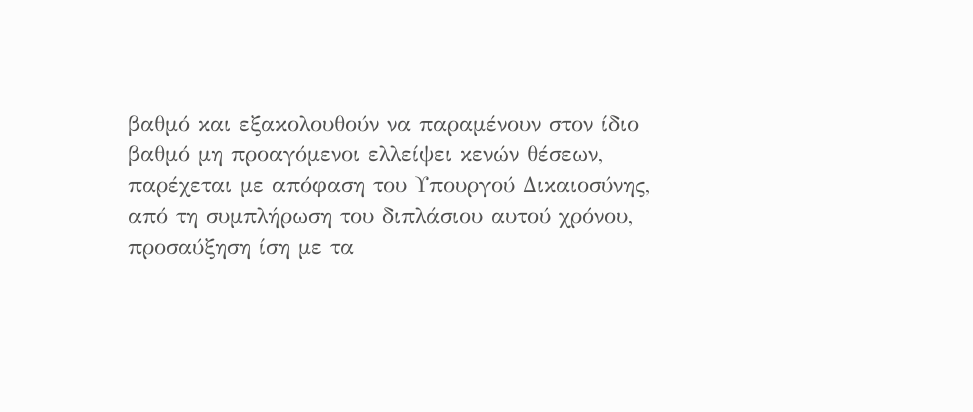βαθμό και εξακολουθούν να παραμένουν στον ίδιο βαθμό μη προαγόμενοι ελλείψει κενών θέσεων, παρέχεται με απόφαση του Υπουργού Δικαιοσύνης, από τη συμπλήρωση του διπλάσιου αυτού χρόνου, προσαύξηση ίση με τα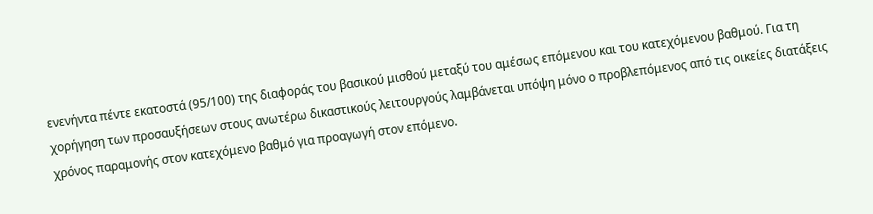ενενήντα πέντε εκατοστά (95/100) της διαφοράς του βασικού μισθού μεταξύ του αμέσως επόμενου και του κατεχόμενου βαθμού. Για τη χορήγηση των προσαυξήσεων στους ανωτέρω δικαστικούς λειτουργούς λαμβάνεται υπόψη μόνο ο προβλεπόμενος από τις οικείες διατάξεις χρόνος παραμονής στον κατεχόμενο βαθμό για προαγωγή στον επόμενο.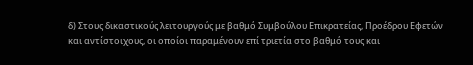δ) Στους δικαστικούς λειτουργούς με βαθμό Συμβούλου Επικρατείας, Προέδρου Εφετών και αντίστοιχους, οι οποίοι παραμένουν επί τριετία στο βαθμό τους και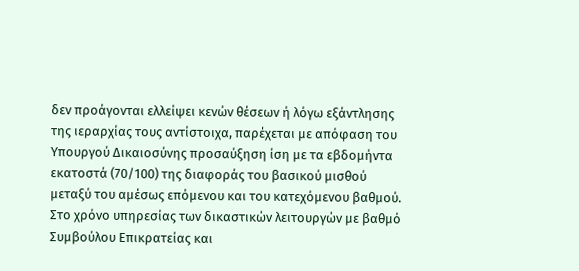δεν προάγονται ελλείψει κενών θέσεων ή λόγω εξάντλησης της ιεραρχίας τους αντίστοιχα, παρέχεται με απόφαση του Υπουργού Δικαιοσύνης προσαύξηση ίση με τα εβδομήντα εκατοστά (70/100) της διαφοράς του βασικού μισθού μεταξύ του αμέσως επόμενου και του κατεχόμενου βαθμού. Στο χρόνο υπηρεσίας των δικαστικών λειτουργών με βαθμό Συμβούλου Επικρατείας και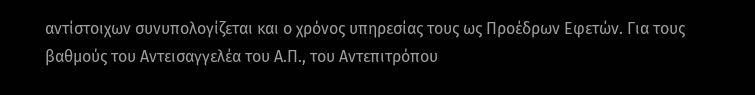αντίστοιχων συνυπολογίζεται και ο χρόνος υπηρεσίας τους ως Προέδρων Εφετών. Για τους βαθμούς του Αντεισαγγελέα του Α.Π., του Αντεπιτρόπου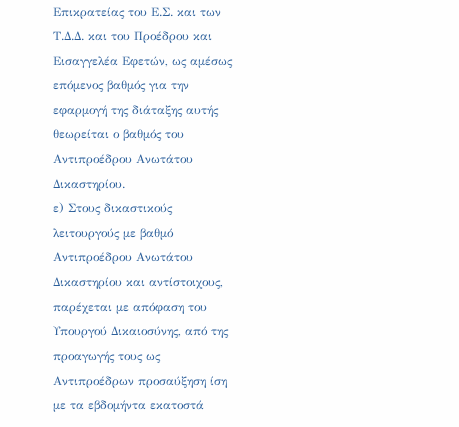Επικρατείας του Ε.Σ. και των Τ.Δ.Δ. και του Προέδρου και Εισαγγελέα Εφετών, ως αμέσως επόμενος βαθμός για την εφαρμογή της διάταξης αυτής θεωρείται ο βαθμός του Αντιπροέδρου Ανωτάτου Δικαστηρίου.
ε) Στους δικαστικούς λειτουργούς με βαθμό Αντιπροέδρου Ανωτάτου Δικαστηρίου και αντίστοιχους, παρέχεται με απόφαση του Υπουργού Δικαιοσύνης, από της προαγωγής τους ως Αντιπροέδρων προσαύξηση ίση με τα εβδομήντα εκατοστά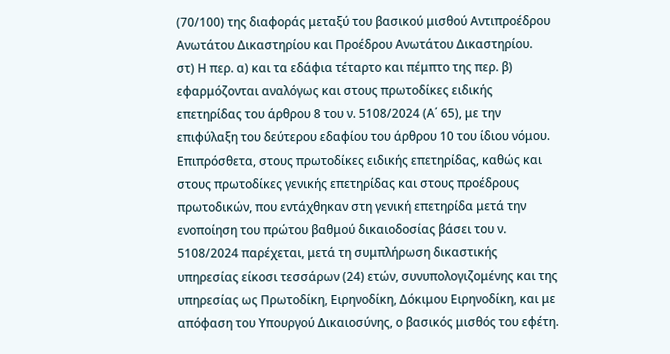(70/100) της διαφοράς μεταξύ του βασικού μισθού Αντιπροέδρου Ανωτάτου Δικαστηρίου και Προέδρου Ανωτάτου Δικαστηρίου.
στ) Η περ. α) και τα εδάφια τέταρτο και πέμπτο της περ. β) εφαρμόζονται αναλόγως και στους πρωτοδίκες ειδικής επετηρίδας του άρθρου 8 του ν. 5108/2024 (Α΄ 65), με την επιφύλαξη του δεύτερου εδαφίου του άρθρου 10 του ίδιου νόμου. Επιπρόσθετα, στους πρωτοδίκες ειδικής επετηρίδας, καθώς και στους πρωτοδίκες γενικής επετηρίδας και στους προέδρους πρωτοδικών, που εντάχθηκαν στη γενική επετηρίδα μετά την ενοποίηση του πρώτου βαθμού δικαιοδοσίας βάσει του ν. 5108/2024 παρέχεται, μετά τη συμπλήρωση δικαστικής υπηρεσίας είκοσι τεσσάρων (24) ετών, συνυπολογιζομένης και της υπηρεσίας ως Πρωτοδίκη, Ειρηνοδίκη, Δόκιμου Ειρηνοδίκη, και με απόφαση του Υπουργού Δικαιοσύνης, ο βασικός μισθός του εφέτη.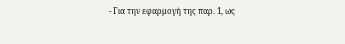- Για την εφαρμογή της παρ. 1, ως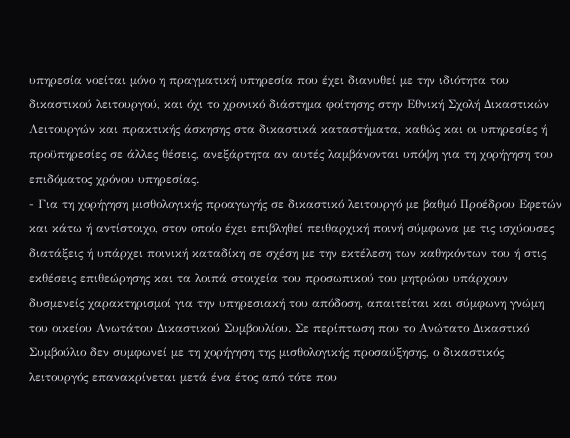υπηρεσία νοείται μόνο η πραγματική υπηρεσία που έχει διανυθεί με την ιδιότητα του δικαστικού λειτουργού, και όχι το χρονικό διάστημα φοίτησης στην Εθνική Σχολή Δικαστικών Λειτουργών και πρακτικής άσκησης στα δικαστικά καταστήματα, καθώς και οι υπηρεσίες ή προϋπηρεσίες σε άλλες θέσεις, ανεξάρτητα αν αυτές λαμβάνονται υπόψη για τη χορήγηση του επιδόματος χρόνου υπηρεσίας.
- Για τη χορήγηση μισθολογικής προαγωγής σε δικαστικό λειτουργό με βαθμό Προέδρου Εφετών και κάτω ή αντίστοιχο, στον οποίο έχει επιβληθεί πειθαρχική ποινή σύμφωνα με τις ισχύουσες διατάξεις ή υπάρχει ποινική καταδίκη σε σχέση με την εκτέλεση των καθηκόντων του ή στις εκθέσεις επιθεώρησης και τα λοιπά στοιχεία του προσωπικού του μητρώου υπάρχουν δυσμενείς χαρακτηρισμοί για την υπηρεσιακή του απόδοση, απαιτείται και σύμφωνη γνώμη του οικείου Ανωτάτου Δικαστικού Συμβουλίου. Σε περίπτωση που το Ανώτατο Δικαστικό Συμβούλιο δεν συμφωνεί με τη χορήγηση της μισθολογικής προσαύξησης, ο δικαστικός λειτουργός επανακρίνεται μετά ένα έτος από τότε που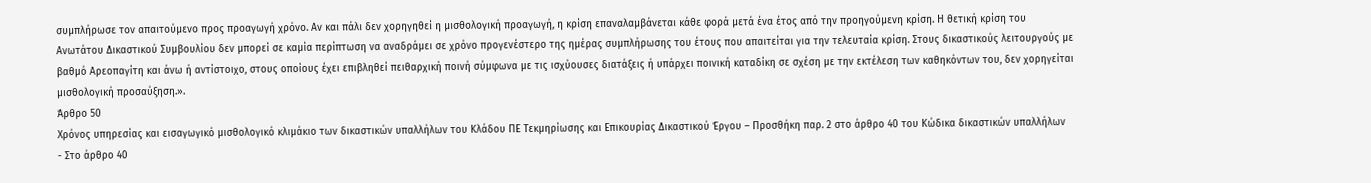συμπλήρωσε τον απαιτούμενο προς προαγωγή χρόνο. Αν και πάλι δεν χορηγηθεί η μισθολογική προαγωγή, η κρίση επαναλαμβάνεται κάθε φορά μετά ένα έτος από την προηγούμενη κρίση. Η θετική κρίση του Ανωτάτου Δικαστικού Συμβουλίου δεν μπορεί σε καμία περίπτωση να αναδράμει σε χρόνο προγενέστερο της ημέρας συμπλήρωσης του έτους που απαιτείται για την τελευταία κρίση. Στους δικαστικούς λειτουργούς με βαθμό Αρεοπαγίτη και άνω ή αντίστοιχο, στους οποίους έχει επιβληθεί πειθαρχική ποινή σύμφωνα με τις ισχύουσες διατάξεις ή υπάρχει ποινική καταδίκη σε σχέση με την εκτέλεση των καθηκόντων του, δεν χορηγείται μισθολογική προσαύξηση.».
Άρθρο 50
Χρόνος υπηρεσίας και εισαγωγικό μισθολογικό κλιμάκιο των δικαστικών υπαλλήλων του Κλάδου ΠΕ Τεκμηρίωσης και Επικουρίας Δικαστικού Έργου – Προσθήκη παρ. 2 στο άρθρο 40 του Κώδικα δικαστικών υπαλλήλων
- Στο άρθρο 40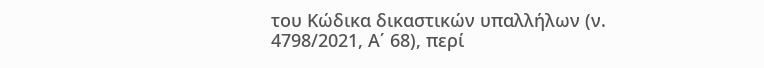του Κώδικα δικαστικών υπαλλήλων (ν. 4798/2021, Α΄ 68), περί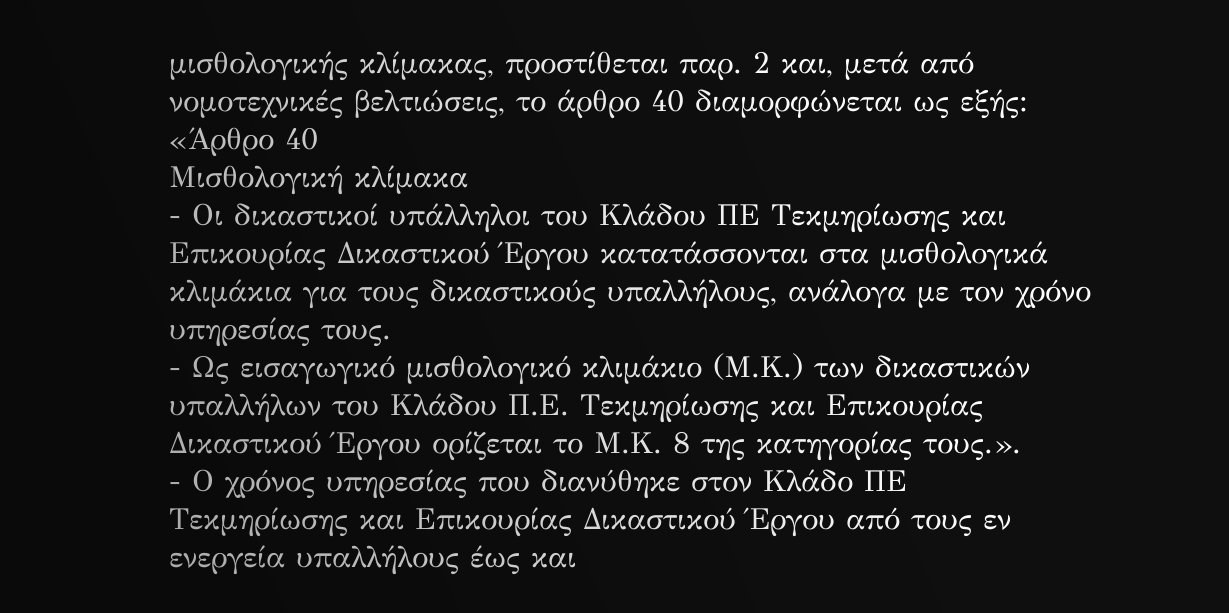μισθολογικής κλίμακας, προστίθεται παρ. 2 και, μετά από νομοτεχνικές βελτιώσεις, το άρθρο 40 διαμορφώνεται ως εξής:
«Άρθρο 40
Μισθολογική κλίμακα
- Οι δικαστικοί υπάλληλοι του Κλάδου ΠΕ Τεκμηρίωσης και Επικουρίας Δικαστικού Έργου κατατάσσονται στα μισθολογικά κλιμάκια για τους δικαστικούς υπαλλήλους, ανάλογα με τον χρόνο υπηρεσίας τους.
- Ως εισαγωγικό μισθολογικό κλιμάκιο (Μ.Κ.) των δικαστικών υπαλλήλων του Κλάδου Π.Ε. Τεκμηρίωσης και Επικουρίας Δικαστικού Έργου ορίζεται το Μ.Κ. 8 της κατηγορίας τους.».
- Ο χρόνος υπηρεσίας που διανύθηκε στον Κλάδο ΠΕ Τεκμηρίωσης και Επικουρίας Δικαστικού Έργου από τους εν ενεργεία υπαλλήλους έως και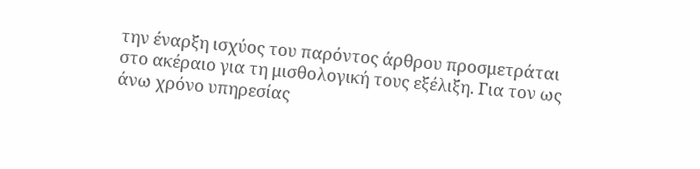την έναρξη ισχύος του παρόντος άρθρου προσμετράται στο ακέραιο για τη μισθολογική τους εξέλιξη. Για τον ως άνω χρόνο υπηρεσίας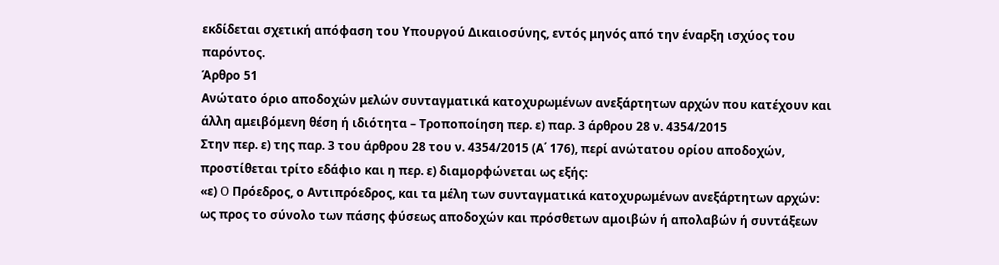εκδίδεται σχετική απόφαση του Υπουργού Δικαιοσύνης, εντός μηνός από την έναρξη ισχύος του παρόντος.
Άρθρο 51
Ανώτατο όριο αποδοχών μελών συνταγματικά κατοχυρωμένων ανεξάρτητων αρχών που κατέχουν και άλλη αμειβόμενη θέση ή ιδιότητα – Τροποποίηση περ. ε) παρ. 3 άρθρου 28 ν. 4354/2015
Στην περ. ε) της παρ. 3 του άρθρου 28 του ν. 4354/2015 (Α΄ 176), περί ανώτατου ορίου αποδοχών, προστίθεται τρίτο εδάφιο και η περ. ε) διαμορφώνεται ως εξής:
«ε) O Πρόεδρος, ο Αντιπρόεδρος, και τα μέλη των συνταγματικά κατοχυρωμένων ανεξάρτητων αρχών: ως προς το σύνολο των πάσης φύσεως αποδοχών και πρόσθετων αμοιβών ή απολαβών ή συντάξεων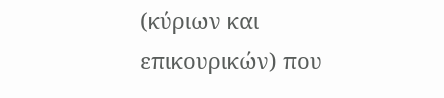(κύριων και επικουρικών) που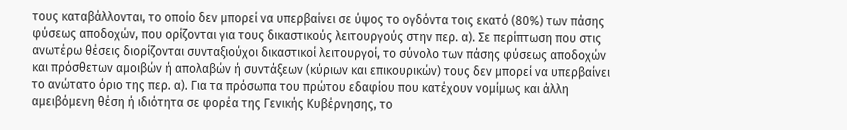τους καταβάλλονται, το οποίο δεν μπορεί να υπερβαίνει σε ύψος το ογδόντα τοις εκατό (80%) των πάσης φύσεως αποδοχών, που ορίζονται για τους δικαστικούς λειτουργούς στην περ. α). Σε περίπτωση που στις ανωτέρω θέσεις διορίζονται συνταξιούχοι δικαστικοί λειτουργοί, το σύνολο των πάσης φύσεως αποδοχών και πρόσθετων αμοιβών ή απολαβών ή συντάξεων (κύριων και επικουρικών) τους δεν μπορεί να υπερβαίνει το ανώτατο όριο της περ. α). Για τα πρόσωπα του πρώτου εδαφίου που κατέχουν νομίμως και άλλη αμειβόμενη θέση ή ιδιότητα σε φορέα της Γενικής Κυβέρνησης, το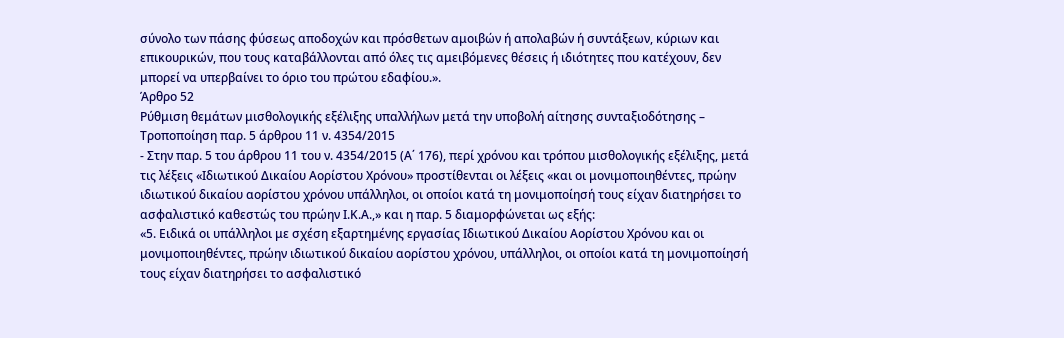σύνολο των πάσης φύσεως αποδοχών και πρόσθετων αμοιβών ή απολαβών ή συντάξεων, κύριων και επικουρικών, που τους καταβάλλονται από όλες τις αμειβόμενες θέσεις ή ιδιότητες που κατέχουν, δεν μπορεί να υπερβαίνει το όριο του πρώτου εδαφίου.».
Άρθρο 52
Ρύθμιση θεμάτων μισθολογικής εξέλιξης υπαλλήλων μετά την υποβολή αίτησης συνταξιοδότησης – Τροποποίηση παρ. 5 άρθρου 11 ν. 4354/2015
- Στην παρ. 5 του άρθρου 11 του ν. 4354/2015 (Α΄ 176), περί χρόνου και τρόπου μισθολογικής εξέλιξης, μετά τις λέξεις «Ιδιωτικού Δικαίου Αορίστου Χρόνου» προστίθενται οι λέξεις «και οι μονιμοποιηθέντες, πρώην ιδιωτικού δικαίου αορίστου χρόνου υπάλληλοι, οι οποίοι κατά τη μονιμοποίησή τους είχαν διατηρήσει το ασφαλιστικό καθεστώς του πρώην Ι.Κ.Α.,» και η παρ. 5 διαμορφώνεται ως εξής:
«5. Ειδικά οι υπάλληλοι με σχέση εξαρτημένης εργασίας Ιδιωτικού Δικαίου Αορίστου Χρόνου και οι μονιμοποιηθέντες, πρώην ιδιωτικού δικαίου αορίστου χρόνου, υπάλληλοι, οι οποίοι κατά τη μονιμοποίησή τους είχαν διατηρήσει το ασφαλιστικό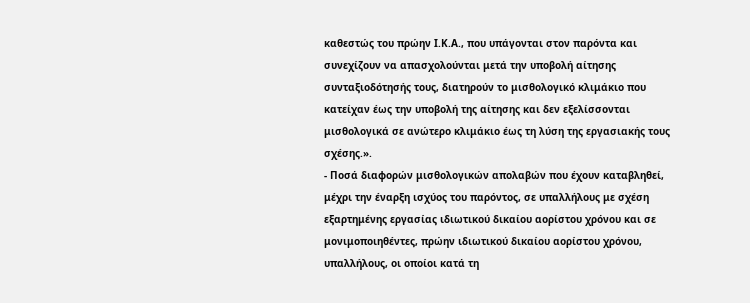καθεστώς του πρώην Ι.Κ.Α., που υπάγονται στον παρόντα και συνεχίζουν να απασχολούνται μετά την υποβολή αίτησης συνταξιοδότησής τους, διατηρούν το μισθολογικό κλιμάκιο που κατείχαν έως την υποβολή της αίτησης και δεν εξελίσσονται μισθολογικά σε ανώτερο κλιμάκιο έως τη λύση της εργασιακής τους σχέσης.».
- Ποσά διαφορών μισθολογικών απολαβών που έχουν καταβληθεί, μέχρι την έναρξη ισχύος του παρόντος, σε υπαλλήλους με σχέση εξαρτημένης εργασίας ιδιωτικού δικαίου αορίστου χρόνου και σε μονιμοποιηθέντες, πρώην ιδιωτικού δικαίου αορίστου χρόνου, υπαλλήλους, οι οποίοι κατά τη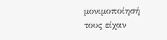μονιμοποίησή τους είχαν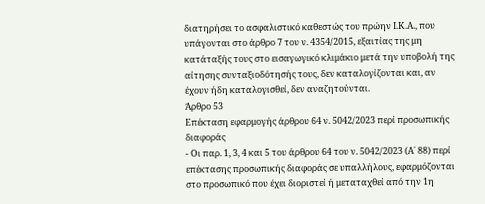διατηρήσει το ασφαλιστικό καθεστώς του πρώην Ι.Κ.Α., που υπάγονται στο άρθρο 7 του ν. 4354/2015, εξαιτίας της μη κατάταξής τους στο εισαγωγικό κλιμάκιο μετά την υποβολή της αίτησης συνταξιοδότησής τους, δεν καταλογίζονται και, αν έχουν ήδη καταλογισθεί, δεν αναζητούνται.
Άρθρο 53
Επέκταση εφαρμογής άρθρου 64 ν. 5042/2023 περί προσωπικής διαφοράς
- Οι παρ. 1, 3, 4 και 5 του άρθρου 64 του ν. 5042/2023 (Α΄ 88) περί επέκτασης προσωπικής διαφοράς σε υπαλλήλους, εφαρμόζονται στο προσωπικό που έχει διοριστεί ή μεταταχθεί από την 1η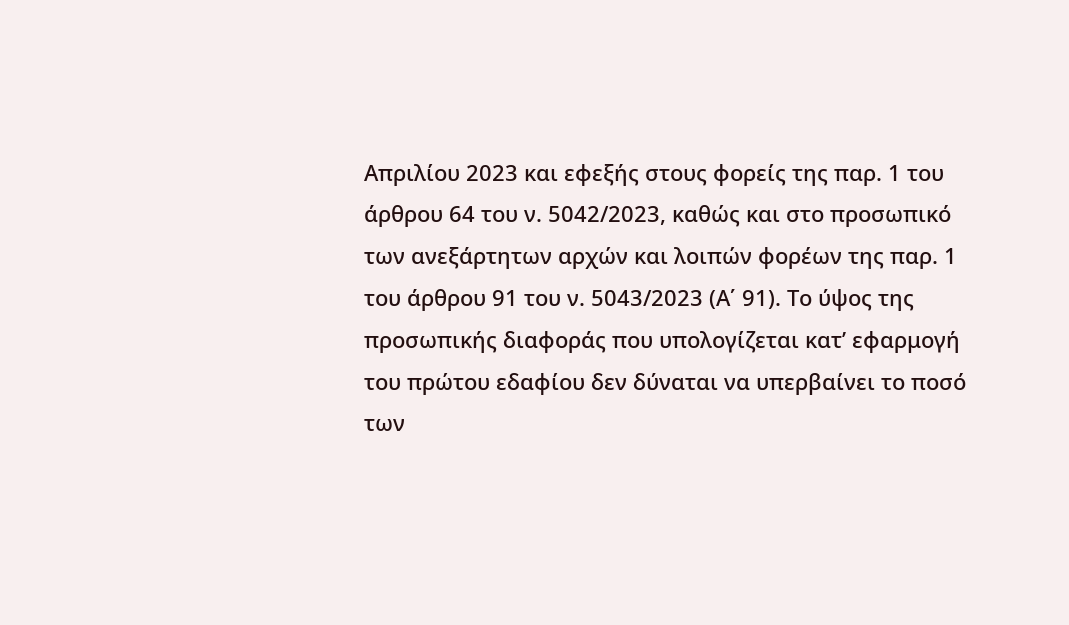Απριλίου 2023 και εφεξής στους φορείς της παρ. 1 του άρθρου 64 του ν. 5042/2023, καθώς και στο προσωπικό των ανεξάρτητων αρχών και λοιπών φορέων της παρ. 1 του άρθρου 91 του ν. 5043/2023 (Α΄ 91). Το ύψος της προσωπικής διαφοράς που υπολογίζεται κατ’ εφαρμογή του πρώτου εδαφίου δεν δύναται να υπερβαίνει το ποσό των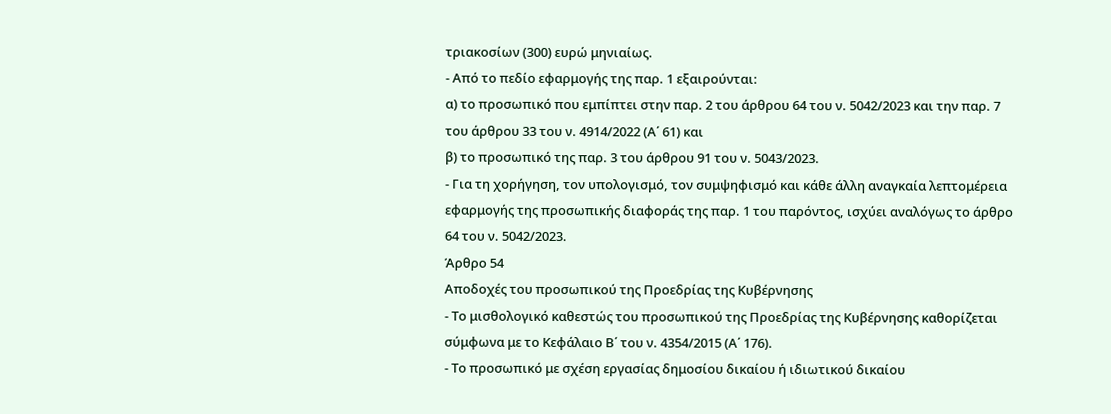τριακοσίων (300) ευρώ μηνιαίως.
- Από το πεδίο εφαρμογής της παρ. 1 εξαιρούνται:
α) το προσωπικό που εμπίπτει στην παρ. 2 του άρθρου 64 του ν. 5042/2023 και την παρ. 7 του άρθρου 33 του ν. 4914/2022 (Α΄ 61) και
β) το προσωπικό της παρ. 3 του άρθρου 91 του ν. 5043/2023.
- Για τη χορήγηση, τον υπολογισμό, τον συμψηφισμό και κάθε άλλη αναγκαία λεπτομέρεια εφαρμογής της προσωπικής διαφοράς της παρ. 1 του παρόντος, ισχύει αναλόγως το άρθρο 64 του ν. 5042/2023.
Άρθρο 54
Αποδοχές του προσωπικού της Προεδρίας της Κυβέρνησης
- Το μισθολογικό καθεστώς του προσωπικού της Προεδρίας της Κυβέρνησης καθορίζεται σύμφωνα με το Κεφάλαιο Β΄ του ν. 4354/2015 (Α΄ 176).
- Το προσωπικό με σχέση εργασίας δημοσίου δικαίου ή ιδιωτικού δικαίου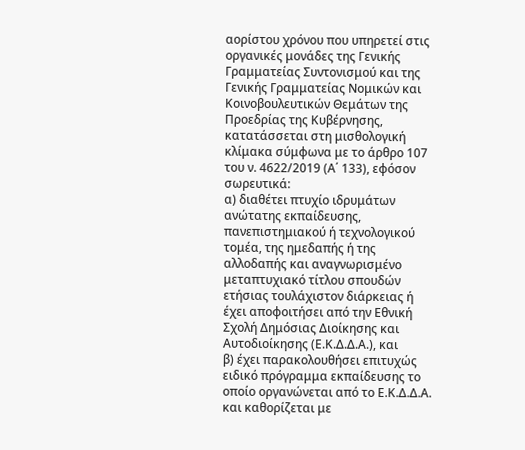αορίστου χρόνου που υπηρετεί στις οργανικές μονάδες της Γενικής Γραμματείας Συντονισμού και της Γενικής Γραμματείας Νομικών και Κοινοβουλευτικών Θεμάτων της Προεδρίας της Κυβέρνησης, κατατάσσεται στη μισθολογική κλίμακα σύμφωνα με το άρθρο 107 του ν. 4622/2019 (Α΄ 133), εφόσον σωρευτικά:
α) διαθέτει πτυχίο ιδρυμάτων ανώτατης εκπαίδευσης, πανεπιστημιακού ή τεχνολογικού τομέα, της ημεδαπής ή της αλλοδαπής και αναγνωρισμένο μεταπτυχιακό τίτλου σπουδών ετήσιας τουλάχιστον διάρκειας ή έχει αποφοιτήσει από την Εθνική Σχολή Δημόσιας Διοίκησης και Αυτοδιοίκησης (Ε.Κ.Δ.Δ.Α.), και
β) έχει παρακολουθήσει επιτυχώς ειδικό πρόγραμμα εκπαίδευσης το οποίο οργανώνεται από το Ε.Κ.Δ.Δ.Α. και καθορίζεται με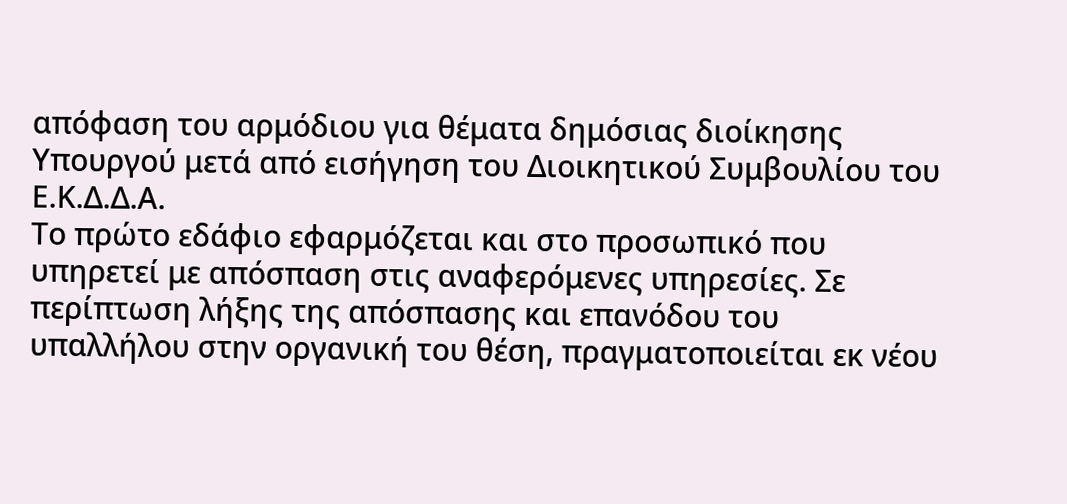απόφαση του αρμόδιου για θέματα δημόσιας διοίκησης Υπουργού μετά από εισήγηση του Διοικητικού Συμβουλίου του Ε.Κ.Δ.Δ.Α.
Το πρώτο εδάφιο εφαρμόζεται και στο προσωπικό που υπηρετεί με απόσπαση στις αναφερόμενες υπηρεσίες. Σε περίπτωση λήξης της απόσπασης και επανόδου του υπαλλήλου στην οργανική του θέση, πραγματοποιείται εκ νέου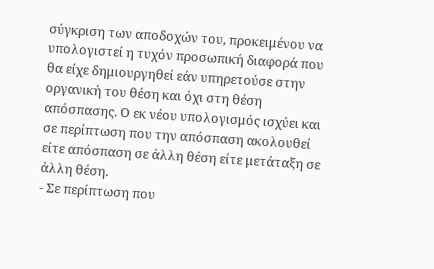σύγκριση των αποδοχών του, προκειμένου να υπολογιστεί η τυχόν προσωπική διαφορά που θα είχε δημιουργηθεί εάν υπηρετούσε στην οργανική του θέση και όχι στη θέση απόσπασης. Ο εκ νέου υπολογισμός ισχύει και σε περίπτωση που την απόσπαση ακολουθεί είτε απόσπαση σε άλλη θέση είτε μετάταξη σε άλλη θέση.
- Σε περίπτωση που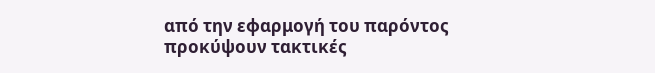από την εφαρμογή του παρόντος προκύψουν τακτικές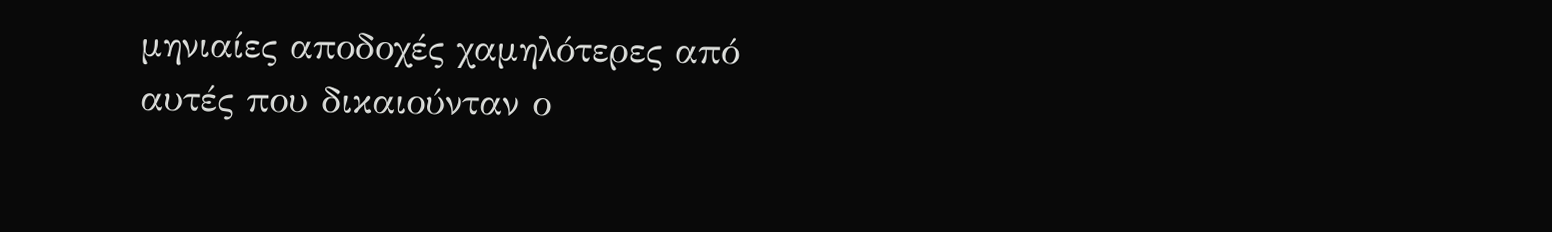μηνιαίες αποδοχές χαμηλότερες από αυτές που δικαιούνταν ο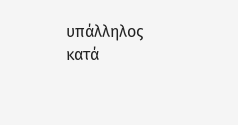υπάλληλος κατά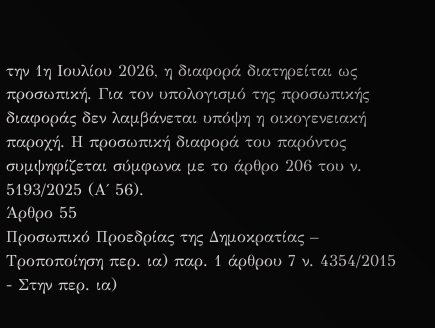την 1η Ιουλίου 2026, η διαφορά διατηρείται ως προσωπική. Για τον υπολογισμό της προσωπικής διαφοράς δεν λαμβάνεται υπόψη η οικογενειακή παροχή. Η προσωπική διαφορά του παρόντος συμψηφίζεται σύμφωνα με το άρθρο 206 του ν. 5193/2025 (Α΄ 56).
Άρθρο 55
Προσωπικό Προεδρίας της Δημοκρατίας – Τροποποίηση περ. ια) παρ. 1 άρθρου 7 ν. 4354/2015
- Στην περ. ια)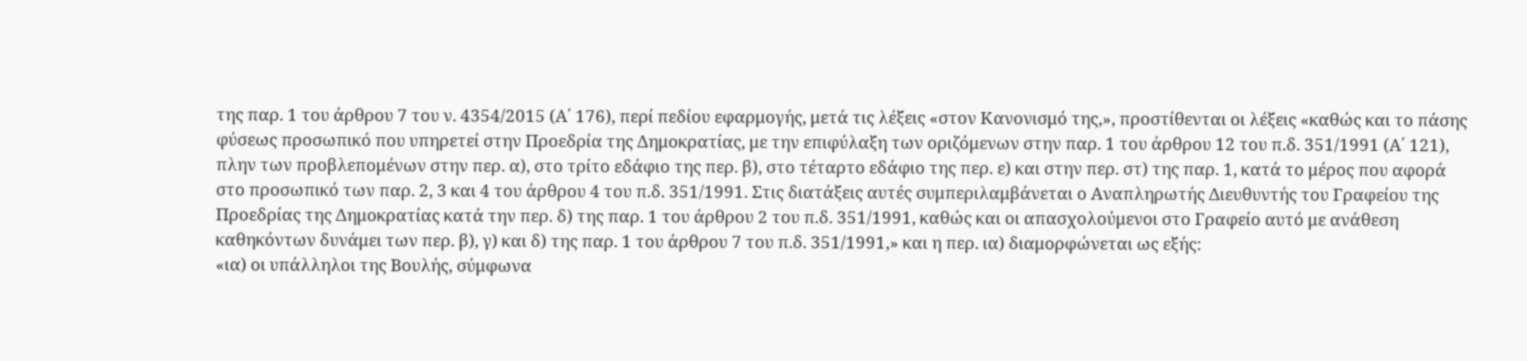της παρ. 1 του άρθρου 7 του ν. 4354/2015 (Α΄ 176), περί πεδίου εφαρμογής, μετά τις λέξεις «στον Κανονισμό της,», προστίθενται οι λέξεις «καθώς και το πάσης φύσεως προσωπικό που υπηρετεί στην Προεδρία της Δημοκρατίας, με την επιφύλαξη των οριζόμενων στην παρ. 1 του άρθρου 12 του π.δ. 351/1991 (Α΄ 121), πλην των προβλεπομένων στην περ. α), στο τρίτο εδάφιο της περ. β), στο τέταρτο εδάφιο της περ. ε) και στην περ. στ) της παρ. 1, κατά το μέρος που αφορά στο προσωπικό των παρ. 2, 3 και 4 του άρθρου 4 του π.δ. 351/1991. Στις διατάξεις αυτές συμπεριλαμβάνεται ο Αναπληρωτής Διευθυντής του Γραφείου της Προεδρίας της Δημοκρατίας κατά την περ. δ) της παρ. 1 του άρθρου 2 του π.δ. 351/1991, καθώς και οι απασχολούμενοι στο Γραφείο αυτό με ανάθεση καθηκόντων δυνάμει των περ. β), γ) και δ) της παρ. 1 του άρθρου 7 του π.δ. 351/1991,» και η περ. ια) διαμορφώνεται ως εξής:
«ια) οι υπάλληλοι της Βουλής, σύμφωνα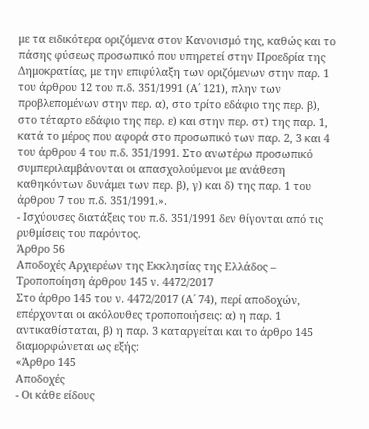με τα ειδικότερα οριζόμενα στον Κανονισμό της, καθώς και το πάσης φύσεως προσωπικό που υπηρετεί στην Προεδρία της Δημοκρατίας, με την επιφύλαξη των οριζόμενων στην παρ. 1 του άρθρου 12 του π.δ. 351/1991 (Α΄ 121), πλην των προβλεπομένων στην περ. α), στο τρίτο εδάφιο της περ. β), στο τέταρτο εδάφιο της περ. ε) και στην περ. στ) της παρ. 1, κατά το μέρος που αφορά στο προσωπικό των παρ. 2, 3 και 4 του άρθρου 4 του π.δ. 351/1991. Στο ανωτέρω προσωπικό συμπεριλαμβάνονται οι απασχολούμενοι με ανάθεση καθηκόντων δυνάμει των περ. β), γ) και δ) της παρ. 1 του άρθρου 7 του π.δ. 351/1991.».
- Ισχύουσες διατάξεις του π.δ. 351/1991 δεν θίγονται από τις ρυθμίσεις του παρόντος.
Άρθρο 56
Αποδοχές Αρχιερέων της Εκκλησίας της Ελλάδος – Τροποποίηση άρθρου 145 ν. 4472/2017
Στο άρθρο 145 του ν. 4472/2017 (Α΄ 74), περί αποδοχών, επέρχονται οι ακόλουθες τροποποιήσεις: α) η παρ. 1 αντικαθίσταται, β) η παρ. 3 καταργείται και το άρθρο 145 διαμορφώνεται ως εξής:
«Άρθρο 145
Αποδοχές
- Οι κάθε είδους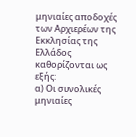μηνιαίες αποδοχές των Αρχιερέων της Εκκλησίας της Ελλάδος καθορίζονται ως εξής:
α) Οι συνολικές μηνιαίες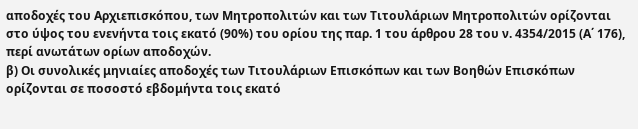αποδοχές του Αρχιεπισκόπου, των Μητροπολιτών και των Τιτουλάριων Μητροπολιτών ορίζονται στο ύψος του ενενήντα τοις εκατό (90%) του ορίου της παρ. 1 του άρθρου 28 του ν. 4354/2015 (Α΄ 176), περί ανωτάτων ορίων αποδοχών.
β) Οι συνολικές μηνιαίες αποδοχές των Τιτουλάριων Επισκόπων και των Βοηθών Επισκόπων ορίζονται σε ποσοστό εβδομήντα τοις εκατό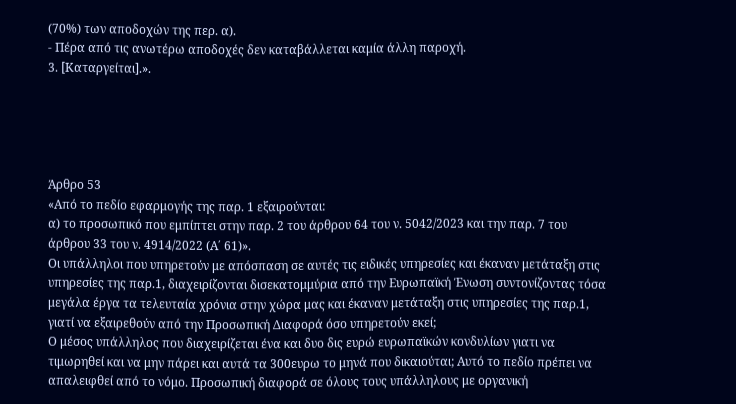(70%) των αποδοχών της περ. α).
- Πέρα από τις ανωτέρω αποδοχές δεν καταβάλλεται καμία άλλη παροχή.
3. [Καταργείται].».





Άρθρο 53
«Από το πεδίο εφαρμογής της παρ. 1 εξαιρούνται:
α) το προσωπικό που εμπίπτει στην παρ. 2 του άρθρου 64 του ν. 5042/2023 και την παρ. 7 του άρθρου 33 του ν. 4914/2022 (Α΄ 61)».
Οι υπάλληλοι που υπηρετούν με απόσπαση σε αυτές τις ειδικές υπηρεσίες και έκαναν μετάταξη στις υπηρεσίες της παρ.1, διαχειρίζονται δισεκατομμύρια από την Ευρωπαϊκή Ένωση συντονίζοντας τόσα μεγάλα έργα τα τελευταία χρόνια στην χώρα μας και έκαναν μετάταξη στις υπηρεσίες της παρ.1, γιατί να εξαιρεθούν από την Προσωπική Διαφορά όσο υπηρετούν εκεί;
Ο μέσος υπάλληλος που διαχειρίζεται ένα και δυο δις ευρώ ευρωπαϊκών κονδυλίων γιατι να τιμωρηθεί και να μην πάρει και αυτά τα 300ευρω το μηνά που δικαιούται; Αυτό το πεδίο πρέπει να απαλειφθεί από το νόμο. Προσωπική διαφορά σε όλους τους υπάλληλους με οργανική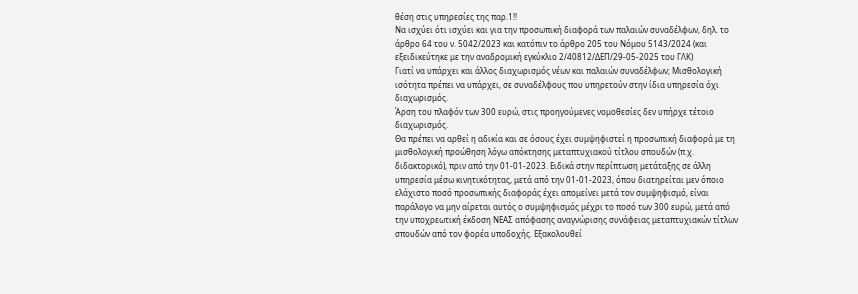θέση στις υπηρεσίες της παρ.1!!
Να ισχύει ότι ισχύει και για την προσωπική διαφορά των παλαιών συναδέλφων, δηλ. το άρθρο 64 του ν. 5042/2023 και κατόπιν το άρθρο 205 του Νόμου 5143/2024 (και εξειδικεύτηκε με την αναδρομική εγκύκλιο 2/40812/ΔΕΠ/29-05-2025 του ΓΛΚ)
Γιατί να υπάρχει και άλλος διαχωρισμός νέων και παλαιών συναδέλφων; Μισθολογική ισότητα πρέπει να υπάρχει, σε συναδέλφους που υπηρετούν στην ίδια υπηρεσία όχι διαχωρισμός.
Άρση του πλαφόν των 300 ευρώ, στις προηγούμενες νομοθεσίες δεν υπήρχε τέτοιο διαχωρισμός.
Θα πρέπει να αρθεί η αδικία και σε όσους έχει συμψηφιστεί η προσωπική διαφορά με τη μισθολογική προώθηση λόγω απόκτησης μεταπτυχιακού τίτλου σπουδών (π.χ. διδακτορικό), πριν από την 01-01-2023. Ειδικά στην περίπτωση μετάταξης σε άλλη υπηρεσία μέσω κινητικότητας, μετά από την 01-01-2023, όπου διατηρείται μεν όποιο ελάχιστο ποσό προσωπικής διαφοράς έχει απομείνει μετά τον συμψηφισμό, είναι παράλογο να μην αίρεται αυτός ο συμψηφισμός μέχρι το ποσό των 300 ευρώ, μετά από την υποχρεωτική έκδοση ΝΕΑΣ απόφασης αναγνώρισης συνάφειας μεταπτυχιακών τίτλων σπουδών από τον φορέα υποδοχής. Εξακολουθεί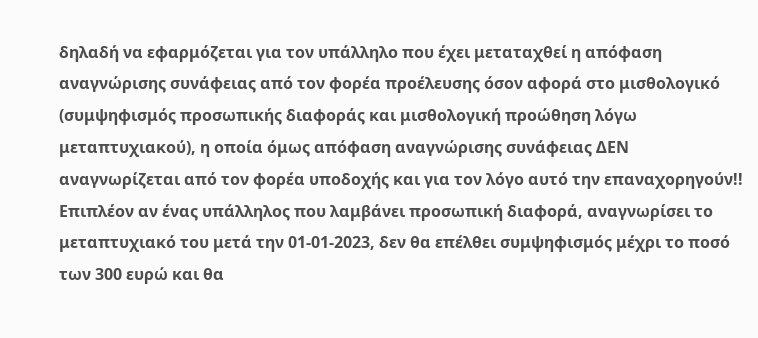δηλαδή να εφαρμόζεται για τον υπάλληλο που έχει μεταταχθεί η απόφαση αναγνώρισης συνάφειας από τον φορέα προέλευσης όσον αφορά στο μισθολογικό (συμψηφισμός προσωπικής διαφοράς και μισθολογική προώθηση λόγω μεταπτυχιακού), η οποία όμως απόφαση αναγνώρισης συνάφειας ΔΕΝ αναγνωρίζεται από τον φορέα υποδοχής και για τον λόγο αυτό την επαναχορηγούν!! Επιπλέον αν ένας υπάλληλος που λαμβάνει προσωπική διαφορά, αναγνωρίσει το μεταπτυχιακό του μετά την 01-01-2023, δεν θα επέλθει συμψηφισμός μέχρι το ποσό των 300 ευρώ και θα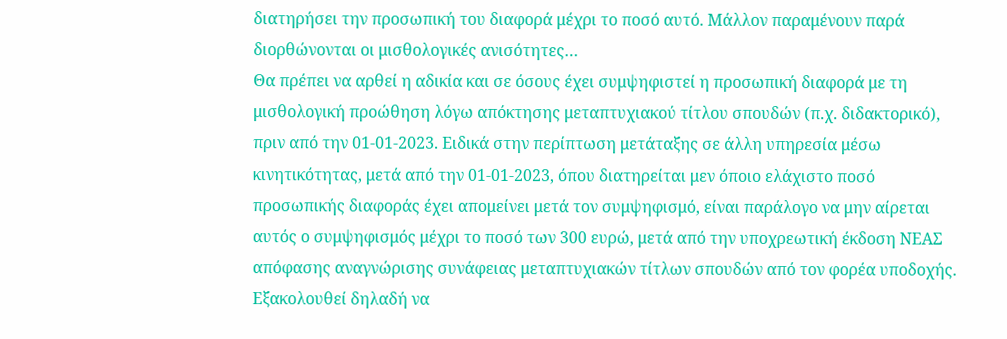διατηρήσει την προσωπική του διαφορά μέχρι το ποσό αυτό. Μάλλον παραμένουν παρά διορθώνονται οι μισθολογικές ανισότητες…
Θα πρέπει να αρθεί η αδικία και σε όσους έχει συμψηφιστεί η προσωπική διαφορά με τη μισθολογική προώθηση λόγω απόκτησης μεταπτυχιακού τίτλου σπουδών (π.χ. διδακτορικό), πριν από την 01-01-2023. Ειδικά στην περίπτωση μετάταξης σε άλλη υπηρεσία μέσω κινητικότητας, μετά από την 01-01-2023, όπου διατηρείται μεν όποιο ελάχιστο ποσό προσωπικής διαφοράς έχει απομείνει μετά τον συμψηφισμό, είναι παράλογο να μην αίρεται αυτός ο συμψηφισμός μέχρι το ποσό των 300 ευρώ, μετά από την υποχρεωτική έκδοση ΝΕΑΣ απόφασης αναγνώρισης συνάφειας μεταπτυχιακών τίτλων σπουδών από τον φορέα υποδοχής. Εξακολουθεί δηλαδή να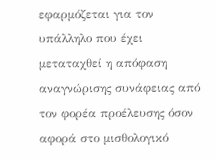εφαρμόζεται για τον υπάλληλο που έχει μεταταχθεί η απόφαση αναγνώρισης συνάφειας από τον φορέα προέλευσης όσον αφορά στο μισθολογικό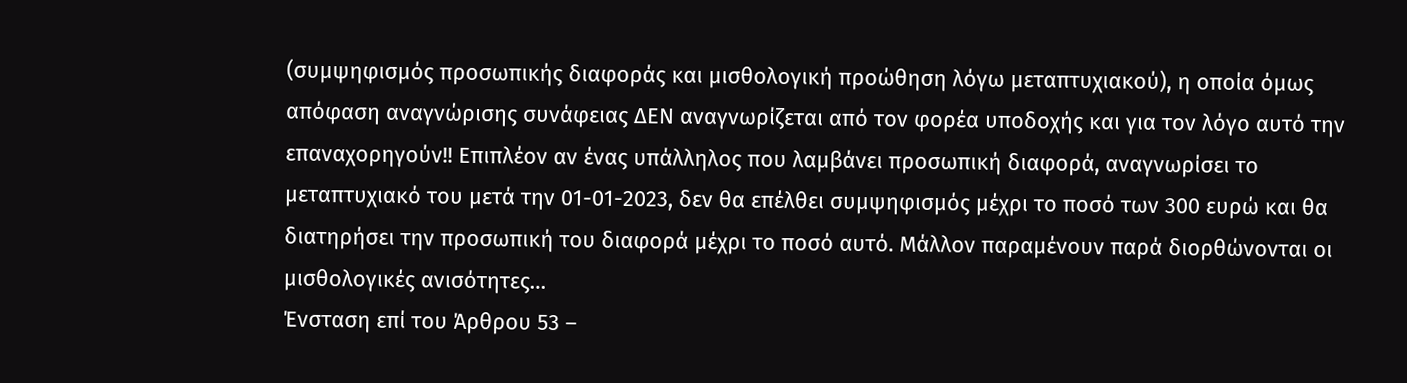(συμψηφισμός προσωπικής διαφοράς και μισθολογική προώθηση λόγω μεταπτυχιακού), η οποία όμως απόφαση αναγνώρισης συνάφειας ΔΕΝ αναγνωρίζεται από τον φορέα υποδοχής και για τον λόγο αυτό την επαναχορηγούν!! Επιπλέον αν ένας υπάλληλος που λαμβάνει προσωπική διαφορά, αναγνωρίσει το μεταπτυχιακό του μετά την 01-01-2023, δεν θα επέλθει συμψηφισμός μέχρι το ποσό των 300 ευρώ και θα διατηρήσει την προσωπική του διαφορά μέχρι το ποσό αυτό. Μάλλον παραμένουν παρά διορθώνονται οι μισθολογικές ανισότητες…
Ένσταση επί του Άρθρου 53 –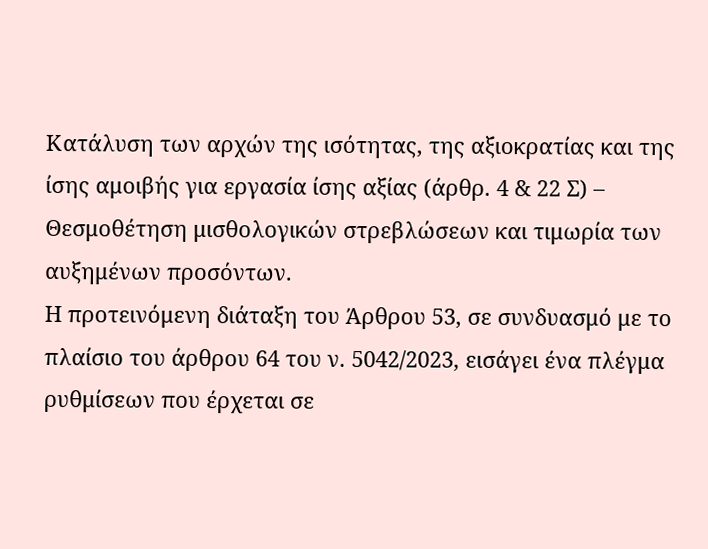Κατάλυση των αρχών της ισότητας, της αξιοκρατίας και της ίσης αμοιβής για εργασία ίσης αξίας (άρθρ. 4 & 22 Σ) – Θεσμοθέτηση μισθολογικών στρεβλώσεων και τιμωρία των αυξημένων προσόντων.
Η προτεινόμενη διάταξη του Άρθρου 53, σε συνδυασμό με το πλαίσιο του άρθρου 64 του ν. 5042/2023, εισάγει ένα πλέγμα ρυθμίσεων που έρχεται σε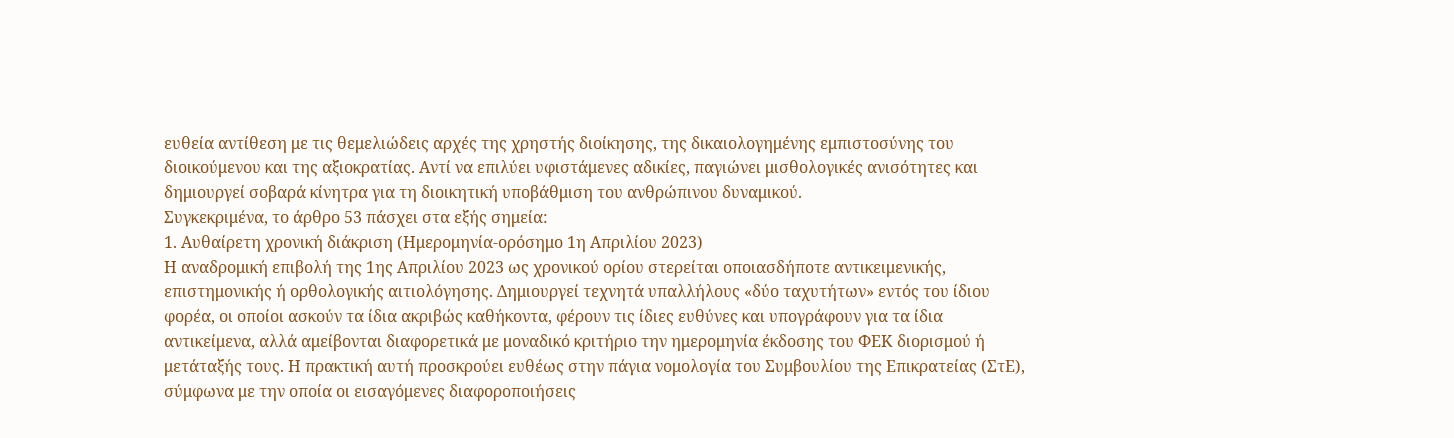ευθεία αντίθεση με τις θεμελιώδεις αρχές της χρηστής διοίκησης, της δικαιολογημένης εμπιστοσύνης του διοικούμενου και της αξιοκρατίας. Αντί να επιλύει υφιστάμενες αδικίες, παγιώνει μισθολογικές ανισότητες και δημιουργεί σοβαρά κίνητρα για τη διοικητική υποβάθμιση του ανθρώπινου δυναμικού.
Συγκεκριμένα, το άρθρο 53 πάσχει στα εξής σημεία:
1. Αυθαίρετη χρονική διάκριση (Ημερομηνία-ορόσημο 1η Απριλίου 2023)
Η αναδρομική επιβολή της 1ης Απριλίου 2023 ως χρονικού ορίου στερείται οποιασδήποτε αντικειμενικής, επιστημονικής ή ορθολογικής αιτιολόγησης. Δημιουργεί τεχνητά υπαλλήλους «δύο ταχυτήτων» εντός του ίδιου φορέα, οι οποίοι ασκούν τα ίδια ακριβώς καθήκοντα, φέρουν τις ίδιες ευθύνες και υπογράφουν για τα ίδια αντικείμενα, αλλά αμείβονται διαφορετικά με μοναδικό κριτήριο την ημερομηνία έκδοσης του ΦΕΚ διορισμού ή μετάταξής τους. Η πρακτική αυτή προσκρούει ευθέως στην πάγια νομολογία του Συμβουλίου της Επικρατείας (ΣτΕ), σύμφωνα με την οποία οι εισαγόμενες διαφοροποιήσεις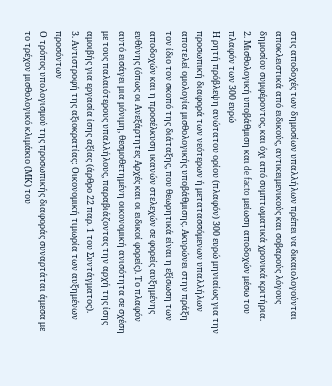στις αποδοχές των δημοσίων υπαλλήλων πρέπει να δικαιολογούνται αποκλειστικά από ειδικούς, αντικειμενικούς και σοβαρούς λόγους δημοσίου συμφέροντος, και όχι από συμπτωματικά χρονικά κριτήρια.
2. Μισθολογική υποβάθμιση και de facto μείωση αποδοχών μέσω του πλαφόν των 300 ευρώ
Η ρητή πρόβλεψη ανώτατου ορίου (πλαφόν) 300 ευρώ μηνιαίως για την προσωπική διαφορά των νεότερων ή μετατασσόμενων υπαλλήλων αποτελεί ομολογία μισθολογικής υποβάθμισης. Ακυρώνει στην πράξη τον ίδιο τον σκοπό της διάταξης, που θεωρητικά είναι η εξίσωση των αποδοχών και η προσέλκυση ικανών στελεχών σε φορείς αυξημένης ευθύνης (όπως οι Ανεξάρτητες Αρχές και οι ειδικοί φορείς). Το πλαφόν αυτό εισάγει μια μόνιμη, θεσμοθετημένη οικονομική ανισότητα σε σχέση με τους παλαιότερους υπαλλήλους, παραβιάζοντας την αρχή της ίσης αμοιβής για εργασία ίσης αξίας (άρθρο 22 παρ. 1 του Συντάγματος).
3. Αντιστροφή της αξιοκρατίας: Οικονομική τιμωρία των αυξημένων προσόντων
Ο τρόπος υπολογισμού της προσωπικής διαφοράς συναρτάται άμεσα με το τρέχον μισθολογικό κλιμάκιο (ΜΚ) του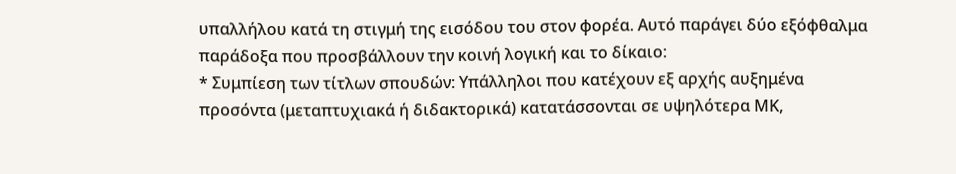υπαλλήλου κατά τη στιγμή της εισόδου του στον φορέα. Αυτό παράγει δύο εξόφθαλμα παράδοξα που προσβάλλουν την κοινή λογική και το δίκαιο:
* Συμπίεση των τίτλων σπουδών: Υπάλληλοι που κατέχουν εξ αρχής αυξημένα προσόντα (μεταπτυχιακά ή διδακτορικά) κατατάσσονται σε υψηλότερα ΜΚ,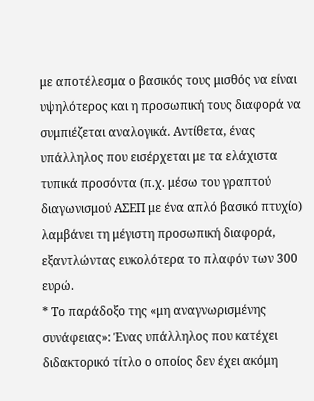με αποτέλεσμα ο βασικός τους μισθός να είναι υψηλότερος και η προσωπική τους διαφορά να συμπιέζεται αναλογικά. Αντίθετα, ένας υπάλληλος που εισέρχεται με τα ελάχιστα τυπικά προσόντα (π.χ. μέσω του γραπτού διαγωνισμού ΑΣΕΠ με ένα απλό βασικό πτυχίο) λαμβάνει τη μέγιστη προσωπική διαφορά, εξαντλώντας ευκολότερα το πλαφόν των 300 ευρώ.
* Το παράδοξο της «μη αναγνωρισμένης συνάφειας»: Ένας υπάλληλος που κατέχει διδακτορικό τίτλο ο οποίος δεν έχει ακόμη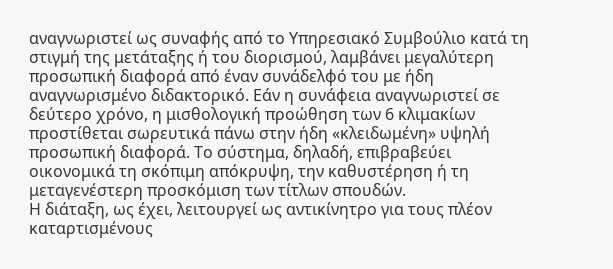αναγνωριστεί ως συναφής από το Υπηρεσιακό Συμβούλιο κατά τη στιγμή της μετάταξης ή του διορισμού, λαμβάνει μεγαλύτερη προσωπική διαφορά από έναν συνάδελφό του με ήδη αναγνωρισμένο διδακτορικό. Εάν η συνάφεια αναγνωριστεί σε δεύτερο χρόνο, η μισθολογική προώθηση των 6 κλιμακίων προστίθεται σωρευτικά πάνω στην ήδη «κλειδωμένη» υψηλή προσωπική διαφορά. Το σύστημα, δηλαδή, επιβραβεύει οικονομικά τη σκόπιμη απόκρυψη, την καθυστέρηση ή τη μεταγενέστερη προσκόμιση των τίτλων σπουδών.
Η διάταξη, ως έχει, λειτουργεί ως αντικίνητρο για τους πλέον καταρτισμένους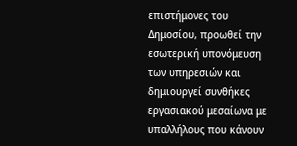επιστήμονες του Δημοσίου, προωθεί την εσωτερική υπονόμευση των υπηρεσιών και δημιουργεί συνθήκες εργασιακού μεσαίωνα με υπαλλήλους που κάνουν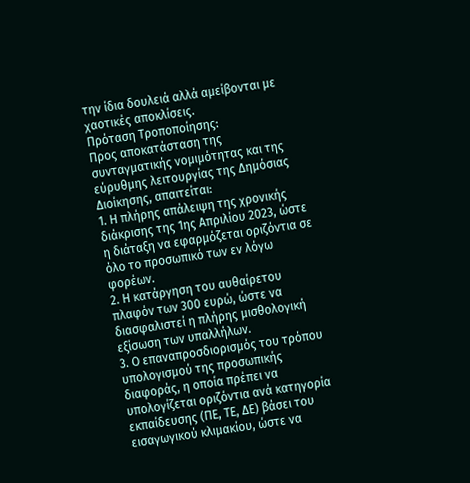την ίδια δουλειά αλλά αμείβονται με χαοτικές αποκλίσεις.
Πρόταση Τροποποίησης:
Προς αποκατάσταση της συνταγματικής νομιμότητας και της εύρυθμης λειτουργίας της Δημόσιας Διοίκησης, απαιτείται:
1. Η πλήρης απάλειψη της χρονικής διάκρισης της 1ης Απριλίου 2023, ώστε η διάταξη να εφαρμόζεται οριζόντια σε όλο το προσωπικό των εν λόγω φορέων.
2. Η κατάργηση του αυθαίρετου πλαφόν των 300 ευρώ, ώστε να διασφαλιστεί η πλήρης μισθολογική εξίσωση των υπαλλήλων.
3. Ο επαναπροσδιορισμός του τρόπου υπολογισμού της προσωπικής διαφοράς, η οποία πρέπει να υπολογίζεται οριζόντια ανά κατηγορία εκπαίδευσης (ΠΕ, ΤΕ, ΔΕ) βάσει του εισαγωγικού κλιμακίου, ώστε να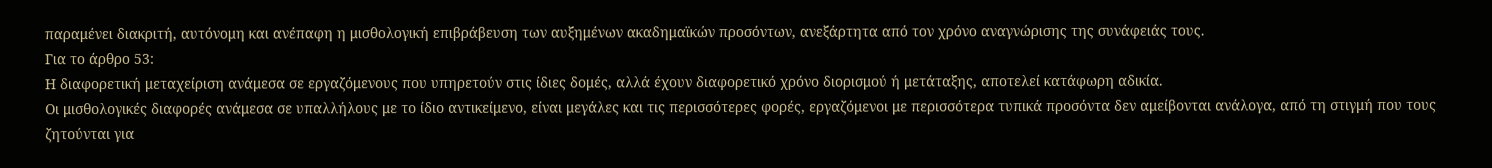παραμένει διακριτή, αυτόνομη και ανέπαφη η μισθολογική επιβράβευση των αυξημένων ακαδημαϊκών προσόντων, ανεξάρτητα από τον χρόνο αναγνώρισης της συνάφειάς τους.
Για το άρθρο 53:
Η διαφορετική μεταχείριση ανάμεσα σε εργαζόμενους που υπηρετούν στις ίδιες δομές, αλλά έχουν διαφορετικό χρόνο διορισμού ή μετάταξης, αποτελεί κατάφωρη αδικία.
Οι μισθολογικές διαφορές ανάμεσα σε υπαλλήλους με το ίδιο αντικείμενο, είναι μεγάλες και τις περισσότερες φορές, εργαζόμενοι με περισσότερα τυπικά προσόντα δεν αμείβονται ανάλογα, από τη στιγμή που τους ζητούνται για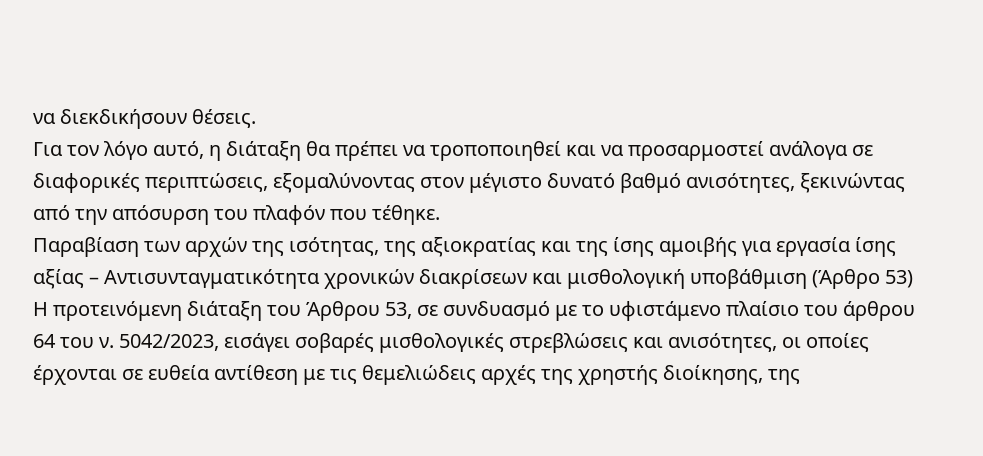να διεκδικήσουν θέσεις.
Για τον λόγο αυτό, η διάταξη θα πρέπει να τροποποιηθεί και να προσαρμοστεί ανάλογα σε διαφορικές περιπτώσεις, εξομαλύνοντας στον μέγιστο δυνατό βαθμό ανισότητες, ξεκινώντας από την απόσυρση του πλαφόν που τέθηκε.
Παραβίαση των αρχών της ισότητας, της αξιοκρατίας και της ίσης αμοιβής για εργασία ίσης αξίας – Αντισυνταγματικότητα χρονικών διακρίσεων και μισθολογική υποβάθμιση (Άρθρο 53)
Η προτεινόμενη διάταξη του Άρθρου 53, σε συνδυασμό με το υφιστάμενο πλαίσιο του άρθρου 64 του ν. 5042/2023, εισάγει σοβαρές μισθολογικές στρεβλώσεις και ανισότητες, οι οποίες έρχονται σε ευθεία αντίθεση με τις θεμελιώδεις αρχές της χρηστής διοίκησης, της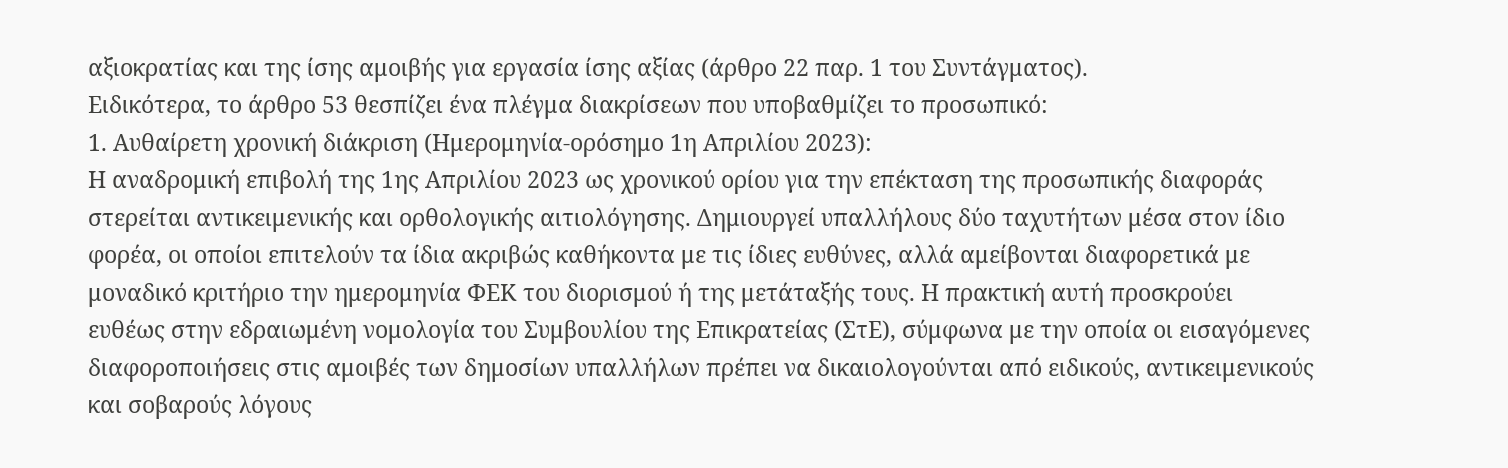αξιοκρατίας και της ίσης αμοιβής για εργασία ίσης αξίας (άρθρο 22 παρ. 1 του Συντάγματος).
Ειδικότερα, το άρθρο 53 θεσπίζει ένα πλέγμα διακρίσεων που υποβαθμίζει το προσωπικό:
1. Αυθαίρετη χρονική διάκριση (Ημερομηνία-ορόσημο 1η Απριλίου 2023):
Η αναδρομική επιβολή της 1ης Απριλίου 2023 ως χρονικού ορίου για την επέκταση της προσωπικής διαφοράς στερείται αντικειμενικής και ορθολογικής αιτιολόγησης. Δημιουργεί υπαλλήλους δύο ταχυτήτων μέσα στον ίδιο φορέα, οι οποίοι επιτελούν τα ίδια ακριβώς καθήκοντα με τις ίδιες ευθύνες, αλλά αμείβονται διαφορετικά με μοναδικό κριτήριο την ημερομηνία ΦΕΚ του διορισμού ή της μετάταξής τους. Η πρακτική αυτή προσκρούει ευθέως στην εδραιωμένη νομολογία του Συμβουλίου της Επικρατείας (ΣτΕ), σύμφωνα με την οποία οι εισαγόμενες διαφοροποιήσεις στις αμοιβές των δημοσίων υπαλλήλων πρέπει να δικαιολογούνται από ειδικούς, αντικειμενικούς και σοβαρούς λόγους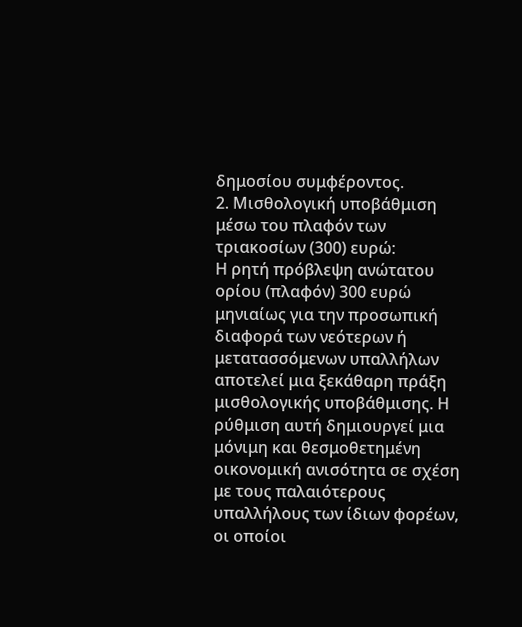δημοσίου συμφέροντος.
2. Μισθολογική υποβάθμιση μέσω του πλαφόν των τριακοσίων (300) ευρώ:
Η ρητή πρόβλεψη ανώτατου ορίου (πλαφόν) 300 ευρώ μηνιαίως για την προσωπική διαφορά των νεότερων ή μετατασσόμενων υπαλλήλων αποτελεί μια ξεκάθαρη πράξη μισθολογικής υποβάθμισης. Η ρύθμιση αυτή δημιουργεί μια μόνιμη και θεσμοθετημένη οικονομική ανισότητα σε σχέση με τους παλαιότερους υπαλλήλους των ίδιων φορέων, οι οποίοι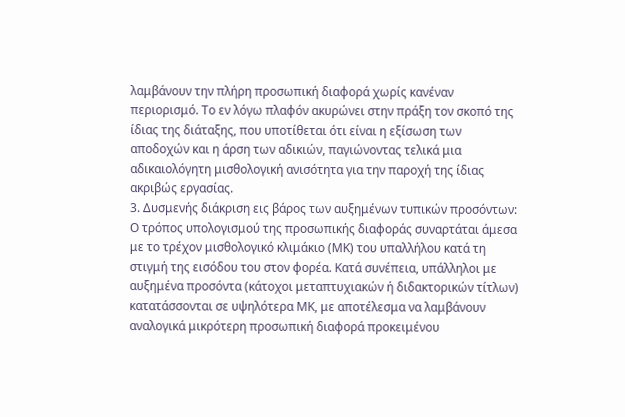λαμβάνουν την πλήρη προσωπική διαφορά χωρίς κανέναν περιορισμό. Το εν λόγω πλαφόν ακυρώνει στην πράξη τον σκοπό της ίδιας της διάταξης, που υποτίθεται ότι είναι η εξίσωση των αποδοχών και η άρση των αδικιών, παγιώνοντας τελικά μια αδικαιολόγητη μισθολογική ανισότητα για την παροχή της ίδιας ακριβώς εργασίας.
3. Δυσμενής διάκριση εις βάρος των αυξημένων τυπικών προσόντων:
Ο τρόπος υπολογισμού της προσωπικής διαφοράς συναρτάται άμεσα με το τρέχον μισθολογικό κλιμάκιο (ΜΚ) του υπαλλήλου κατά τη στιγμή της εισόδου του στον φορέα. Κατά συνέπεια, υπάλληλοι με αυξημένα προσόντα (κάτοχοι μεταπτυχιακών ή διδακτορικών τίτλων) κατατάσσονται σε υψηλότερα ΜΚ, με αποτέλεσμα να λαμβάνουν αναλογικά μικρότερη προσωπική διαφορά προκειμένου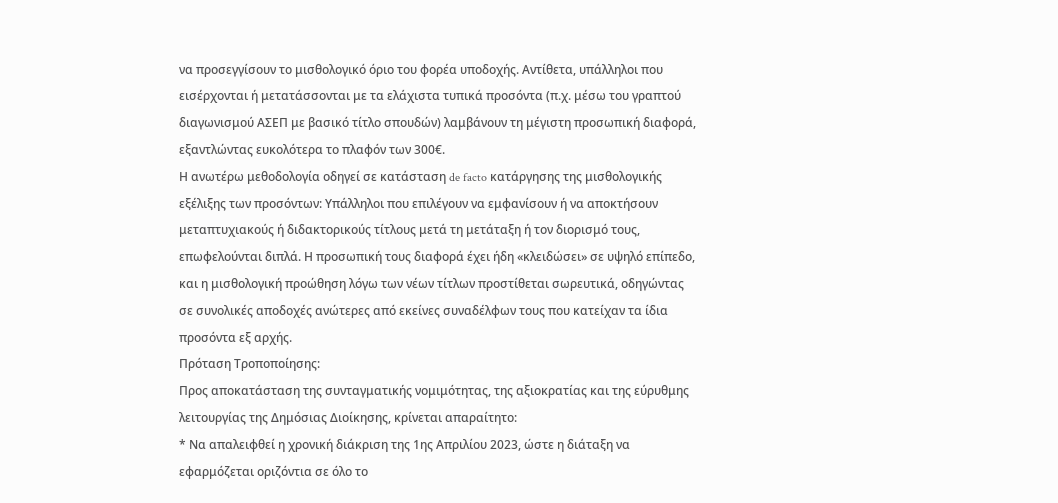να προσεγγίσουν το μισθολογικό όριο του φορέα υποδοχής. Αντίθετα, υπάλληλοι που εισέρχονται ή μετατάσσονται με τα ελάχιστα τυπικά προσόντα (π.χ. μέσω του γραπτού διαγωνισμού ΑΣΕΠ με βασικό τίτλο σπουδών) λαμβάνουν τη μέγιστη προσωπική διαφορά, εξαντλώντας ευκολότερα το πλαφόν των 300€.
Η ανωτέρω μεθοδολογία οδηγεί σε κατάσταση de facto κατάργησης της μισθολογικής εξέλιξης των προσόντων: Υπάλληλοι που επιλέγουν να εμφανίσουν ή να αποκτήσουν μεταπτυχιακούς ή διδακτορικούς τίτλους μετά τη μετάταξη ή τον διορισμό τους, επωφελούνται διπλά. Η προσωπική τους διαφορά έχει ήδη «κλειδώσει» σε υψηλό επίπεδο, και η μισθολογική προώθηση λόγω των νέων τίτλων προστίθεται σωρευτικά, οδηγώντας σε συνολικές αποδοχές ανώτερες από εκείνες συναδέλφων τους που κατείχαν τα ίδια προσόντα εξ αρχής.
Πρόταση Τροποποίησης:
Προς αποκατάσταση της συνταγματικής νομιμότητας, της αξιοκρατίας και της εύρυθμης λειτουργίας της Δημόσιας Διοίκησης, κρίνεται απαραίτητο:
* Να απαλειφθεί η χρονική διάκριση της 1ης Απριλίου 2023, ώστε η διάταξη να εφαρμόζεται οριζόντια σε όλο το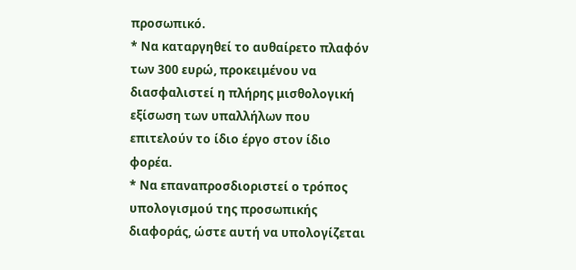προσωπικό.
* Να καταργηθεί το αυθαίρετο πλαφόν των 300 ευρώ, προκειμένου να διασφαλιστεί η πλήρης μισθολογική εξίσωση των υπαλλήλων που επιτελούν το ίδιο έργο στον ίδιο φορέα.
* Να επαναπροσδιοριστεί ο τρόπος υπολογισμού της προσωπικής διαφοράς, ώστε αυτή να υπολογίζεται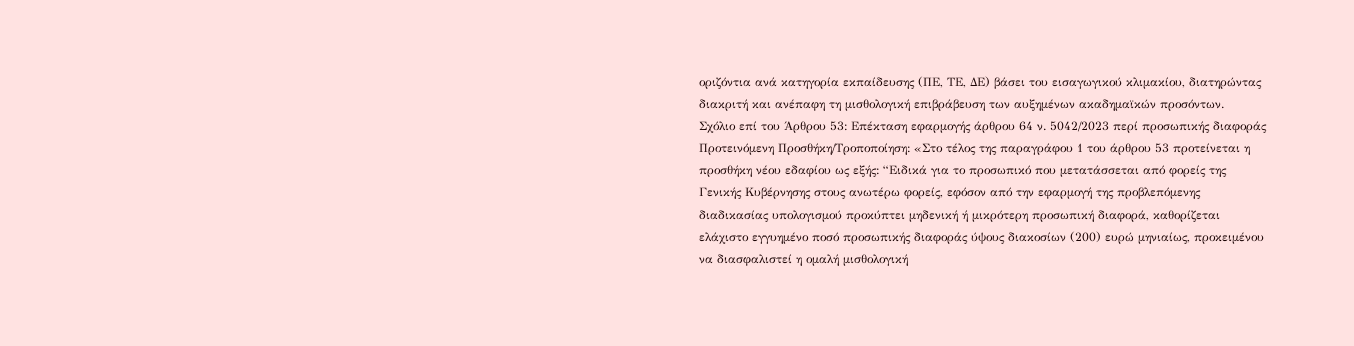οριζόντια ανά κατηγορία εκπαίδευσης (ΠΕ, ΤΕ, ΔΕ) βάσει του εισαγωγικού κλιμακίου, διατηρώντας διακριτή και ανέπαφη τη μισθολογική επιβράβευση των αυξημένων ακαδημαϊκών προσόντων.
Σχόλιο επί του Άρθρου 53: Επέκταση εφαρμογής άρθρου 64 ν. 5042/2023 περί προσωπικής διαφοράς
Προτεινόμενη Προσθήκη/Τροποποίηση: «Στο τέλος της παραγράφου 1 του άρθρου 53 προτείνεται η προσθήκη νέου εδαφίου ως εξής: “Ειδικά για το προσωπικό που μετατάσσεται από φορείς της Γενικής Κυβέρνησης στους ανωτέρω φορείς, εφόσον από την εφαρμογή της προβλεπόμενης διαδικασίας υπολογισμού προκύπτει μηδενική ή μικρότερη προσωπική διαφορά, καθορίζεται ελάχιστο εγγυημένο ποσό προσωπικής διαφοράς ύψους διακοσίων (200) ευρώ μηνιαίως, προκειμένου να διασφαλιστεί η ομαλή μισθολογική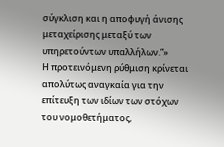σύγκλιση και η αποφυγή άνισης μεταχείρισης μεταξύ των υπηρετούντων υπαλλήλων.”»
Η προτεινόμενη ρύθμιση κρίνεται απολύτως αναγκαία για την επίτευξη των ιδίων των στόχων του νομοθετήματος,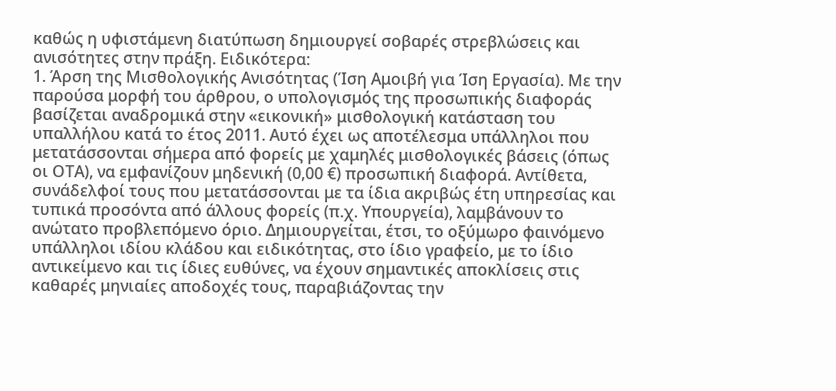καθώς η υφιστάμενη διατύπωση δημιουργεί σοβαρές στρεβλώσεις και ανισότητες στην πράξη. Ειδικότερα:
1. Άρση της Μισθολογικής Ανισότητας (Ίση Αμοιβή για Ίση Εργασία). Με την παρούσα μορφή του άρθρου, ο υπολογισμός της προσωπικής διαφοράς βασίζεται αναδρομικά στην «εικονική» μισθολογική κατάσταση του υπαλλήλου κατά το έτος 2011. Αυτό έχει ως αποτέλεσμα υπάλληλοι που μετατάσσονται σήμερα από φορείς με χαμηλές μισθολογικές βάσεις (όπως οι ΟΤΑ), να εμφανίζουν μηδενική (0,00 €) προσωπική διαφορά. Αντίθετα, συνάδελφοί τους που μετατάσσονται με τα ίδια ακριβώς έτη υπηρεσίας και τυπικά προσόντα από άλλους φορείς (π.χ. Υπουργεία), λαμβάνουν το ανώτατο προβλεπόμενο όριο. Δημιουργείται, έτσι, το οξύμωρο φαινόμενο υπάλληλοι ιδίου κλάδου και ειδικότητας, στο ίδιο γραφείο, με το ίδιο αντικείμενο και τις ίδιες ευθύνες, να έχουν σημαντικές αποκλίσεις στις καθαρές μηνιαίες αποδοχές τους, παραβιάζοντας την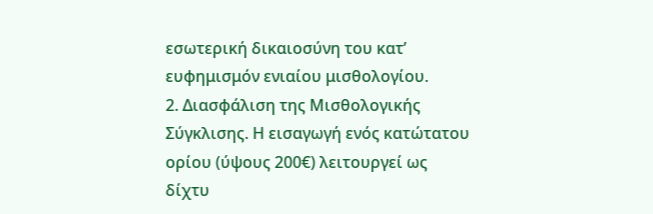εσωτερική δικαιοσύνη του κατ’ ευφημισμόν ενιαίου μισθολογίου.
2. Διασφάλιση της Μισθολογικής Σύγκλισης. Η εισαγωγή ενός κατώτατου ορίου (ύψους 200€) λειτουργεί ως δίχτυ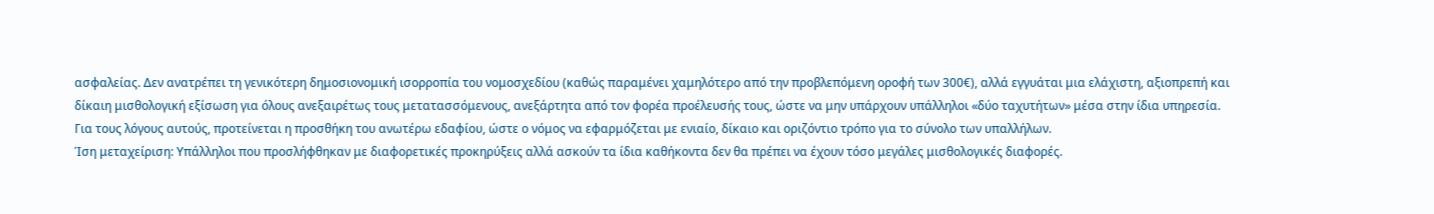ασφαλείας. Δεν ανατρέπει τη γενικότερη δημοσιονομική ισορροπία του νομοσχεδίου (καθώς παραμένει χαμηλότερο από την προβλεπόμενη οροφή των 300€), αλλά εγγυάται μια ελάχιστη, αξιοπρεπή και δίκαιη μισθολογική εξίσωση για όλους ανεξαιρέτως τους μετατασσόμενους, ανεξάρτητα από τον φορέα προέλευσής τους, ώστε να μην υπάρχουν υπάλληλοι «δύο ταχυτήτων» μέσα στην ίδια υπηρεσία.
Για τους λόγους αυτούς, προτείνεται η προσθήκη του ανωτέρω εδαφίου, ώστε ο νόμος να εφαρμόζεται με ενιαίο, δίκαιο και οριζόντιο τρόπο για το σύνολο των υπαλλήλων.
Ίση μεταχείριση: Υπάλληλοι που προσλήφθηκαν με διαφορετικές προκηρύξεις αλλά ασκούν τα ίδια καθήκοντα δεν θα πρέπει να έχουν τόσο μεγάλες μισθολογικές διαφορές.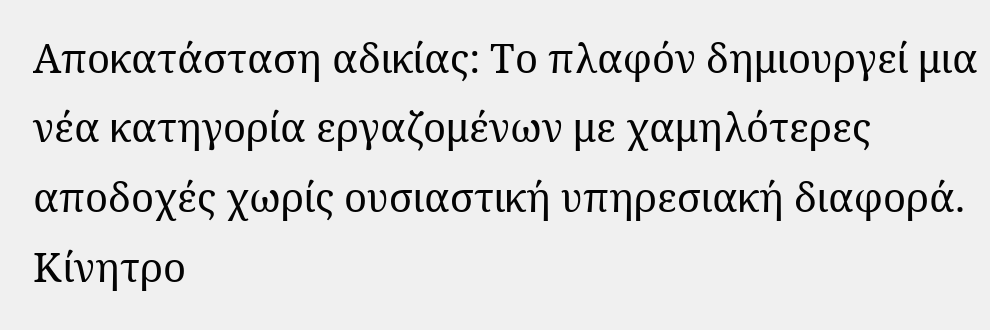Αποκατάσταση αδικίας: Το πλαφόν δημιουργεί μια νέα κατηγορία εργαζομένων με χαμηλότερες αποδοχές χωρίς ουσιαστική υπηρεσιακή διαφορά.
Κίνητρο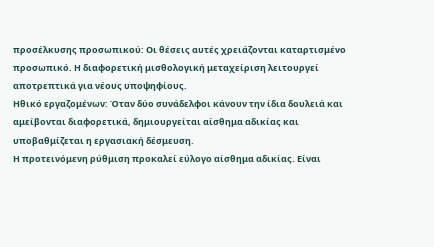προσέλκυσης προσωπικού: Οι θέσεις αυτές χρειάζονται καταρτισμένο προσωπικό. Η διαφορετική μισθολογική μεταχείριση λειτουργεί αποτρεπτικά για νέους υποψηφίους.
Ηθικό εργαζομένων: Όταν δύο συνάδελφοι κάνουν την ίδια δουλειά και αμείβονται διαφορετικά, δημιουργείται αίσθημα αδικίας και υποβαθμίζεται η εργασιακή δέσμευση.
Η προτεινόμενη ρύθμιση προκαλεί εύλογο αίσθημα αδικίας. Είναι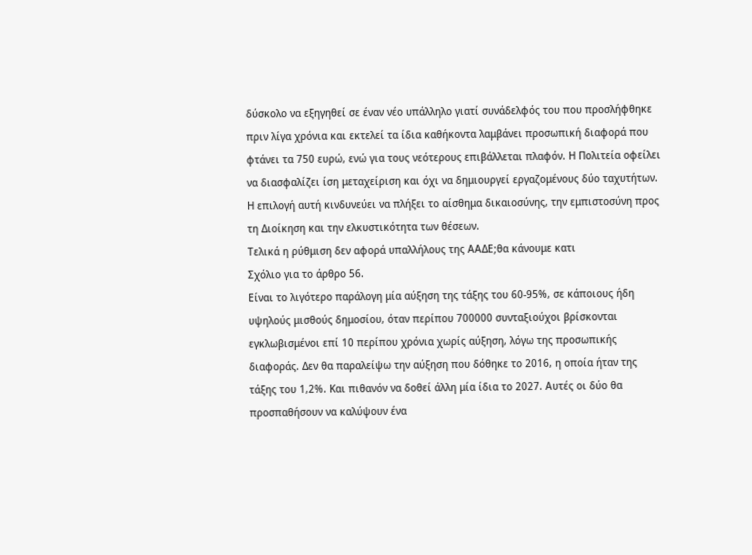δύσκολο να εξηγηθεί σε έναν νέο υπάλληλο γιατί συνάδελφός του που προσλήφθηκε πριν λίγα χρόνια και εκτελεί τα ίδια καθήκοντα λαμβάνει προσωπική διαφορά που φτάνει τα 750 ευρώ, ενώ για τους νεότερους επιβάλλεται πλαφόν. Η Πολιτεία οφείλει να διασφαλίζει ίση μεταχείριση και όχι να δημιουργεί εργαζομένους δύο ταχυτήτων. Η επιλογή αυτή κινδυνεύει να πλήξει το αίσθημα δικαιοσύνης, την εμπιστοσύνη προς τη Διοίκηση και την ελκυστικότητα των θέσεων.
Τελικά η ρύθμιση δεν αφορά υπαλλήλους της ΑΑΔΕ;θα κάνουμε κατι
Σχόλιο για το άρθρο 56.
Είναι το λιγότερο παράλογη μία αύξηση της τάξης του 60-95%, σε κάποιους ήδη υψηλούς μισθούς δημοσίου, όταν περίπου 700000 συνταξιούχοι βρίσκονται εγκλωβισμένοι επί 10 περίπου χρόνια χωρίς αύξηση, λόγω της προσωπικής διαφοράς. Δεν θα παραλείψω την αύξηση που δόθηκε το 2016, η οποία ήταν της τάξης του 1,2%. Και πιθανόν να δοθεί άλλη μία ίδια το 2027. Αυτές οι δύο θα προσπαθήσουν να καλύψουν ένα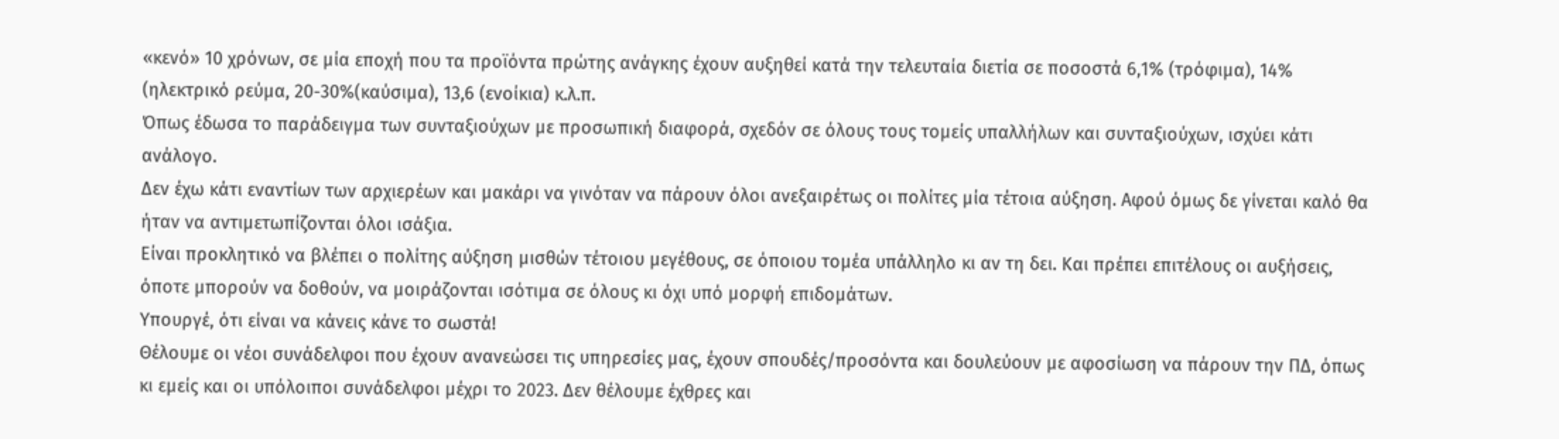«κενό» 10 χρόνων, σε μία εποχή που τα προϊόντα πρώτης ανάγκης έχουν αυξηθεί κατά την τελευταία διετία σε ποσοστά 6,1% (τρόφιμα), 14% (ηλεκτρικό ρεύμα, 20-30%(καύσιμα), 13,6 (ενοίκια) κ.λ.π.
Όπως έδωσα το παράδειγμα των συνταξιούχων με προσωπική διαφορά, σχεδόν σε όλους τους τομείς υπαλλήλων και συνταξιούχων, ισχύει κάτι ανάλογο.
Δεν έχω κάτι εναντίων των αρχιερέων και μακάρι να γινόταν να πάρουν όλοι ανεξαιρέτως οι πολίτες μία τέτοια αύξηση. Αφού όμως δε γίνεται καλό θα ήταν να αντιμετωπίζονται όλοι ισάξια.
Είναι προκλητικό να βλέπει ο πολίτης αύξηση μισθών τέτοιου μεγέθους, σε όποιου τομέα υπάλληλο κι αν τη δει. Και πρέπει επιτέλους οι αυξήσεις, όποτε μπορούν να δοθούν, να μοιράζονται ισότιμα σε όλους κι όχι υπό μορφή επιδομάτων.
Υπουργέ, ότι είναι να κάνεις κάνε το σωστά!
Θέλουμε οι νέοι συνάδελφοι που έχουν ανανεώσει τις υπηρεσίες μας, έχουν σπουδές/προσόντα και δουλεύουν με αφοσίωση να πάρουν την ΠΔ, όπως κι εμείς και οι υπόλοιποι συνάδελφοι μέχρι το 2023. Δεν θέλουμε έχθρες και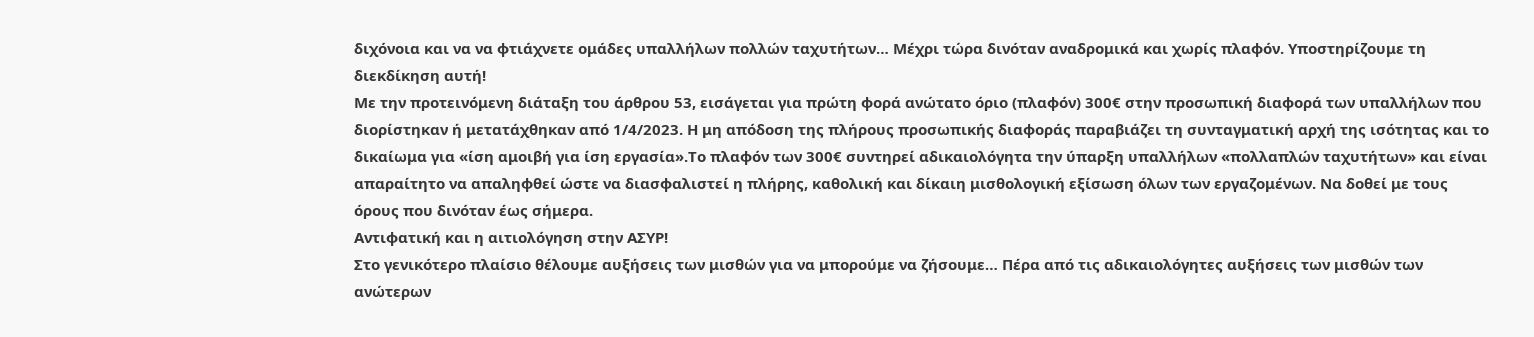διχόνοια και να να φτιάχνετε ομάδες υπαλλήλων πολλών ταχυτήτων… Μέχρι τώρα δινόταν αναδρομικά και χωρίς πλαφόν. Υποστηρίζουμε τη διεκδίκηση αυτή!
Με την προτεινόμενη διάταξη του άρθρου 53, εισάγεται για πρώτη φορά ανώτατο όριο (πλαφόν) 300€ στην προσωπική διαφορά των υπαλλήλων που διορίστηκαν ή μετατάχθηκαν από 1/4/2023. Η μη απόδοση της πλήρους προσωπικής διαφοράς παραβιάζει τη συνταγματική αρχή της ισότητας και το δικαίωμα για «ίση αμοιβή για ίση εργασία».Το πλαφόν των 300€ συντηρεί αδικαιολόγητα την ύπαρξη υπαλλήλων «πολλαπλών ταχυτήτων» και είναι απαραίτητο να απαληφθεί ώστε να διασφαλιστεί η πλήρης, καθολική και δίκαιη μισθολογική εξίσωση όλων των εργαζομένων. Να δοθεί με τους όρους που δινόταν έως σήμερα.
Αντιφατική και η αιτιολόγηση στην ΑΣΥΡ!
Στο γενικότερο πλαίσιο θέλουμε αυξήσεις των μισθών για να μπορούμε να ζήσουμε… Πέρα από τις αδικαιολόγητες αυξήσεις των μισθών των ανώτερων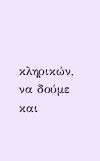κληρικών, να δούμε και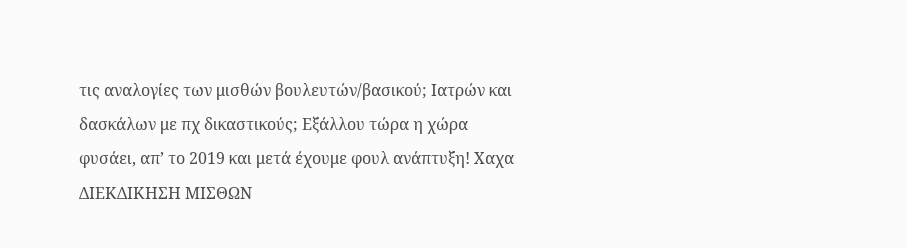τις αναλογίες των μισθών βουλευτών/βασικού; Ιατρών και δασκάλων με πχ δικαστικούς; Εξάλλου τώρα η χώρα φυσάει, απ’ το 2019 και μετά έχουμε φουλ ανάπτυξη! Χαχα
ΔΙΕΚΔΙΚΗΣΗ ΜΙΣΘΩΝ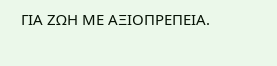ΓΙΑ ΖΩΗ ΜΕ ΑΞΙΟΠΡΕΠΕΙΑ.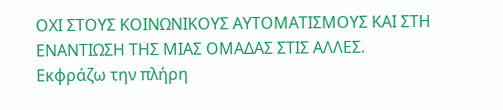ΟΧΙ ΣΤΟΥΣ ΚΟΙΝΩΝΙΚΟΥΣ ΑΥΤΟΜΑΤΙΣΜΟΥΣ ΚΑΙ ΣΤΗ ΕΝΑΝΤΙΩΣΗ ΤΗΣ ΜΙΑΣ ΟΜΑΔΑΣ ΣΤΙΣ ΑΛΛΕΣ.
Εκφράζω την πλήρη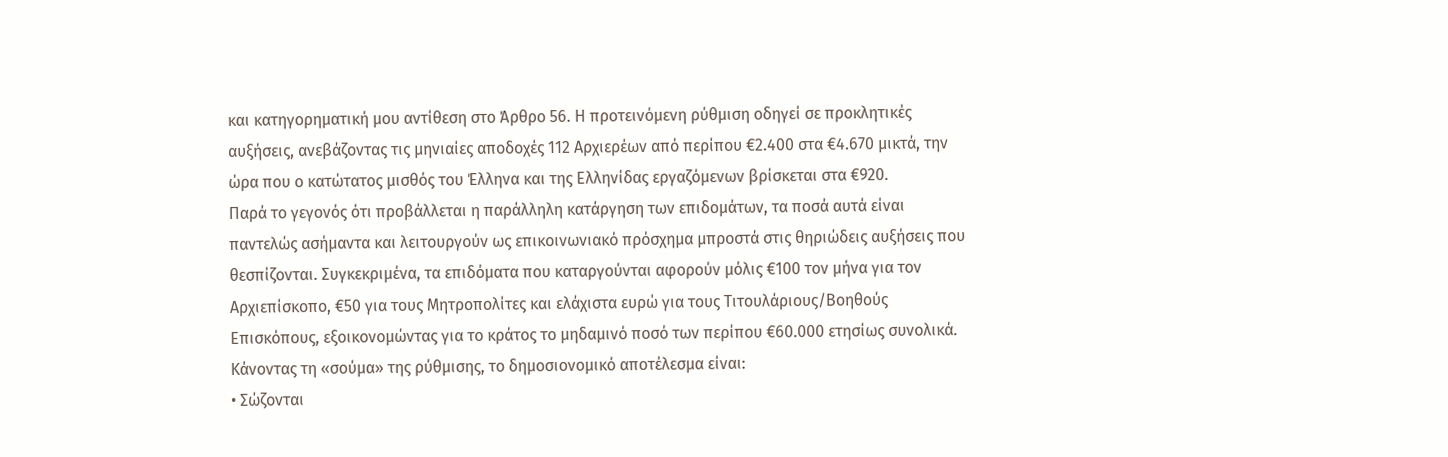και κατηγορηματική μου αντίθεση στο Άρθρο 56. Η προτεινόμενη ρύθμιση οδηγεί σε προκλητικές αυξήσεις, ανεβάζοντας τις μηνιαίες αποδοχές 112 Αρχιερέων από περίπου €2.400 στα €4.670 μικτά, την ώρα που ο κατώτατος μισθός του Έλληνα και της Ελληνίδας εργαζόμενων βρίσκεται στα €920.
Παρά το γεγονός ότι προβάλλεται η παράλληλη κατάργηση των επιδομάτων, τα ποσά αυτά είναι παντελώς ασήμαντα και λειτουργούν ως επικοινωνιακό πρόσχημα μπροστά στις θηριώδεις αυξήσεις που θεσπίζονται. Συγκεκριμένα, τα επιδόματα που καταργούνται αφορούν μόλις €100 τον μήνα για τον Αρχιεπίσκοπο, €50 για τους Μητροπολίτες και ελάχιστα ευρώ για τους Τιτουλάριους/Βοηθούς Επισκόπους, εξοικονομώντας για το κράτος το μηδαμινό ποσό των περίπου €60.000 ετησίως συνολικά.
Κάνοντας τη «σούμα» της ρύθμισης, το δημοσιονομικό αποτέλεσμα είναι:
• Σώζονται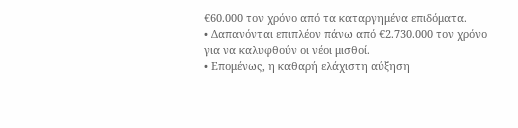€60.000 τον χρόνο από τα καταργημένα επιδόματα.
• Δαπανόνται επιπλέον πάνω από €2.730.000 τον χρόνο για να καλυφθούν οι νέοι μισθοί.
• Επομένως, η καθαρή ελάχιστη αύξηση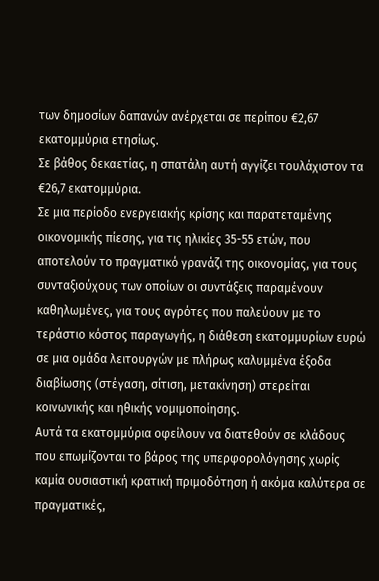των δημοσίων δαπανών ανέρχεται σε περίπου €2,67 εκατομμύρια ετησίως.
Σε βάθος δεκαετίας, η σπατάλη αυτή αγγίζει τουλάχιστον τα €26,7 εκατομμύρια.
Σε μια περίοδο ενεργειακής κρίσης και παρατεταμένης οικονομικής πίεσης, για τις ηλικίες 35-55 ετών, που αποτελούν το πραγματικό γρανάζι της οικονομίας, για τους συνταξιούχους των οποίων οι συντάξεις παραμένουν καθηλωμένες, για τους αγρότες που παλεύουν με το τεράστιο κόστος παραγωγής, η διάθεση εκατομμυρίων ευρώ σε μια ομάδα λειτουργών με πλήρως καλυμμένα έξοδα διαβίωσης (στέγαση, σίτιση, μετακίνηση) στερείται κοινωνικής και ηθικής νομιμοποίησης.
Αυτά τα εκατομμύρια οφείλουν να διατεθούν σε κλάδους που επωμίζονται το βάρος της υπερφορολόγησης χωρίς καμία ουσιαστική κρατική πριμοδότηση ή ακόμα καλύτερα σε πραγματικές,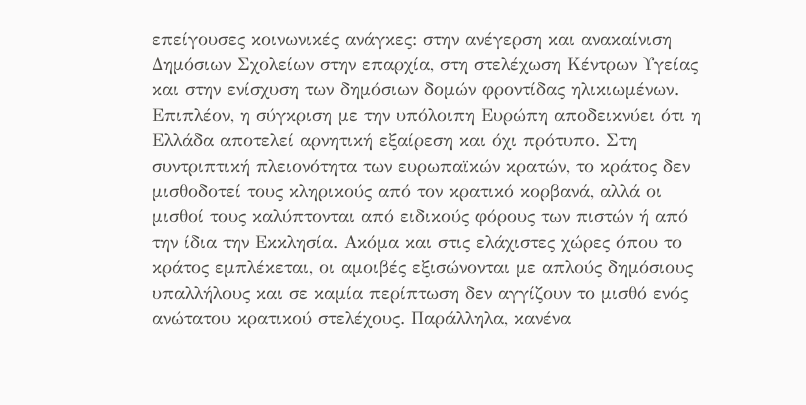επείγουσες κοινωνικές ανάγκες: στην ανέγερση και ανακαίνιση Δημόσιων Σχολείων στην επαρχία, στη στελέχωση Κέντρων Υγείας και στην ενίσχυση των δημόσιων δομών φροντίδας ηλικιωμένων.
Επιπλέον, η σύγκριση με την υπόλοιπη Ευρώπη αποδεικνύει ότι η Ελλάδα αποτελεί αρνητική εξαίρεση και όχι πρότυπο. Στη συντριπτική πλειονότητα των ευρωπαϊκών κρατών, το κράτος δεν μισθοδοτεί τους κληρικούς από τον κρατικό κορβανά, αλλά οι μισθοί τους καλύπτονται από ειδικούς φόρους των πιστών ή από την ίδια την Εκκλησία. Ακόμα και στις ελάχιστες χώρες όπου το κράτος εμπλέκεται, οι αμοιβές εξισώνονται με απλούς δημόσιους υπαλλήλους και σε καμία περίπτωση δεν αγγίζουν το μισθό ενός ανώτατου κρατικού στελέχους. Παράλληλα, κανένα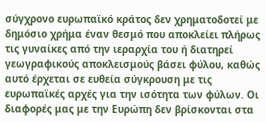σύγχρονο ευρωπαϊκό κράτος δεν χρηματοδοτεί με δημόσιο χρήμα έναν θεσμό που αποκλείει πλήρως τις γυναίκες από την ιεραρχία του ή διατηρεί γεωγραφικούς αποκλεισμούς βάσει φύλου, καθώς αυτό έρχεται σε ευθεία σύγκρουση με τις ευρωπαϊκές αρχές για την ισότητα των φύλων. Οι διαφορές μας με την Ευρώπη δεν βρίσκονται στα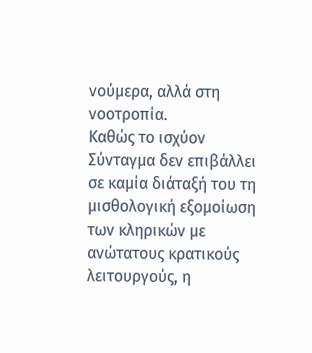νούμερα, αλλά στη νοοτροπία.
Καθώς το ισχύον Σύνταγμα δεν επιβάλλει σε καμία διάταξή του τη μισθολογική εξομοίωση των κληρικών με ανώτατους κρατικούς λειτουργούς, η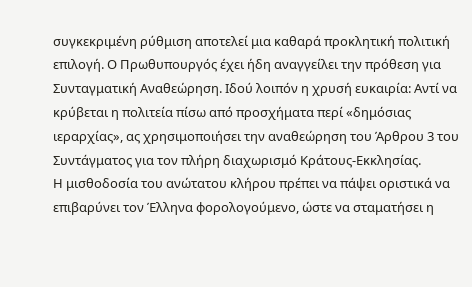συγκεκριμένη ρύθμιση αποτελεί μια καθαρά προκλητική πολιτική επιλογή. Ο Πρωθυπουργός έχει ήδη αναγγείλει την πρόθεση για Συνταγματική Αναθεώρηση. Ιδού λοιπόν η χρυσή ευκαιρία: Αντί να κρύβεται η πολιτεία πίσω από προσχήματα περί «δημόσιας ιεραρχίας», ας χρησιμοποιήσει την αναθεώρηση του Άρθρου 3 του Συντάγματος για τον πλήρη διαχωρισμό Κράτους-Εκκλησίας.
Η μισθοδοσία του ανώτατου κλήρου πρέπει να πάψει οριστικά να επιβαρύνει τον Έλληνα φορολογούμενο, ώστε να σταματήσει η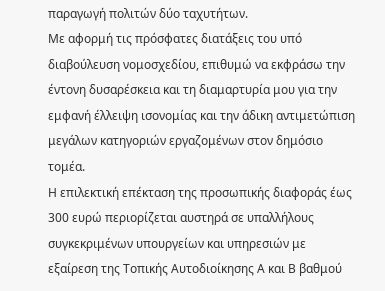παραγωγή πολιτών δύο ταχυτήτων.
Με αφορμή τις πρόσφατες διατάξεις του υπό διαβούλευση νομοσχεδίου, επιθυμώ να εκφράσω την έντονη δυσαρέσκεια και τη διαμαρτυρία μου για την εμφανή έλλειψη ισονομίας και την άδικη αντιμετώπιση μεγάλων κατηγοριών εργαζομένων στον δημόσιο τομέα.
Η επιλεκτική επέκταση της προσωπικής διαφοράς έως 300 ευρώ περιορίζεται αυστηρά σε υπαλλήλους συγκεκριμένων υπουργείων και υπηρεσιών με εξαίρεση της Τοπικής Αυτοδιοίκησης Α και Β βαθμού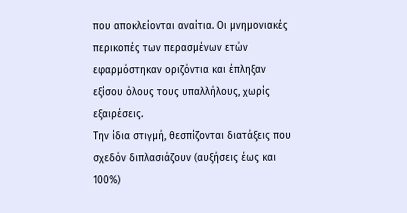που αποκλείονται αναίτια. Οι μνημονιακές περικοπές των περασμένων ετών εφαρμόστηκαν οριζόντια και έπληξαν εξίσου όλους τους υπαλλήλους, χωρίς εξαιρέσεις.
Την ίδια στιγμή, θεσπίζονται διατάξεις που σχεδόν διπλασιάζουν (αυξήσεις έως και 100%)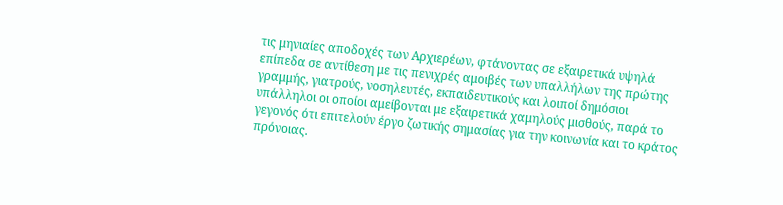τις μηνιαίες αποδοχές των Αρχιερέων, φτάνοντας σε εξαιρετικά υψηλά επίπεδα σε αντίθεση με τις πενιχρές αμοιβές των υπαλλήλων της πρώτης γραμμής, γιατρούς, νοσηλευτές, εκπαιδευτικούς και λοιποί δημόσιοι υπάλληλοι οι οποίοι αμείβονται με εξαιρετικά χαμηλούς μισθούς, παρά το γεγονός ότι επιτελούν έργο ζωτικής σημασίας για την κοινωνία και το κράτος πρόνοιας.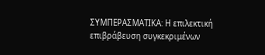ΣΥΜΠΕΡΑΣΜΑΤΙΚΑ: Η επιλεκτική επιβράβευση συγκεκριμένων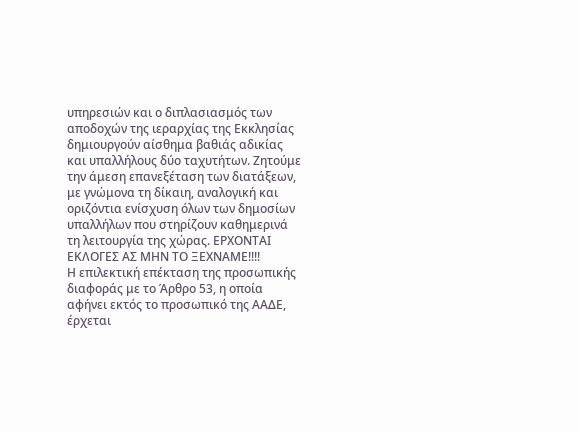υπηρεσιών και ο διπλασιασμός των αποδοχών της ιεραρχίας της Εκκλησίας δημιουργούν αίσθημα βαθιάς αδικίας και υπαλλήλους δύο ταχυτήτων. Ζητούμε την άμεση επανεξέταση των διατάξεων, με γνώμονα τη δίκαιη, αναλογική και οριζόντια ενίσχυση όλων των δημοσίων υπαλλήλων που στηρίζουν καθημερινά τη λειτουργία της χώρας. ΕΡΧΟΝΤΑΙ ΕΚΛΟΓΕΣ ΑΣ ΜΗΝ ΤΟ ΞΕΧΝΑΜΕ!!!!
Η επιλεκτική επέκταση της προσωπικής διαφοράς με το Άρθρο 53, η οποία αφήνει εκτός το προσωπικό της ΑΑΔΕ, έρχεται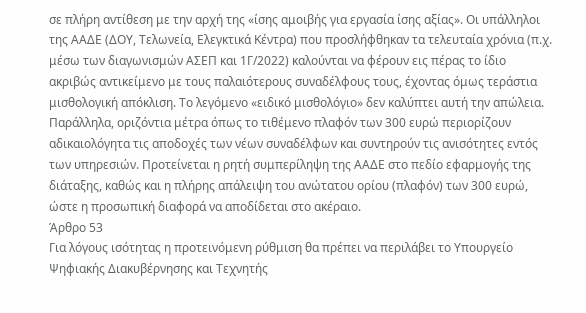σε πλήρη αντίθεση με την αρχή της «ίσης αμοιβής για εργασία ίσης αξίας». Οι υπάλληλοι της ΑΑΔΕ (ΔΟΥ, Τελωνεία, Ελεγκτικά Κέντρα) που προσλήφθηκαν τα τελευταία χρόνια (π.χ. μέσω των διαγωνισμών ΑΣΕΠ και 1Γ/2022) καλούνται να φέρουν εις πέρας το ίδιο ακριβώς αντικείμενο με τους παλαιότερους συναδέλφους τους, έχοντας όμως τεράστια μισθολογική απόκλιση. Το λεγόμενο «ειδικό μισθολόγιο» δεν καλύπτει αυτή την απώλεια.
Παράλληλα, οριζόντια μέτρα όπως το τιθέμενο πλαφόν των 300 ευρώ περιορίζουν αδικαιολόγητα τις αποδοχές των νέων συναδέλφων και συντηρούν τις ανισότητες εντός των υπηρεσιών. Προτείνεται η ρητή συμπερίληψη της ΑΑΔΕ στο πεδίο εφαρμογής της διάταξης, καθώς και η πλήρης απάλειψη του ανώτατου ορίου (πλαφόν) των 300 ευρώ, ώστε η προσωπική διαφορά να αποδίδεται στο ακέραιο.
Άρθρο 53
Για λόγους ισότητας η προτεινόμενη ρύθμιση θα πρέπει να περιλάβει το Υπουργείο Ψηφιακής Διακυβέρνησης και Τεχνητής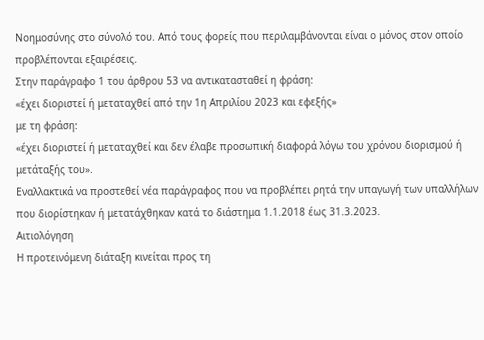Νοημοσύνης στο σύνολό του. Από τους φορείς που περιλαμβάνονται είναι ο μόνος στον οποίο προβλέπονται εξαιρέσεις.
Στην παράγραφο 1 του άρθρου 53 να αντικατασταθεί η φράση:
«έχει διοριστεί ή μεταταχθεί από την 1η Απριλίου 2023 και εφεξής»
με τη φράση:
«έχει διοριστεί ή μεταταχθεί και δεν έλαβε προσωπική διαφορά λόγω του χρόνου διορισμού ή μετάταξής του».
Εναλλακτικά να προστεθεί νέα παράγραφος που να προβλέπει ρητά την υπαγωγή των υπαλλήλων που διορίστηκαν ή μετατάχθηκαν κατά το διάστημα 1.1.2018 έως 31.3.2023.
Αιτιολόγηση
Η προτεινόμενη διάταξη κινείται προς τη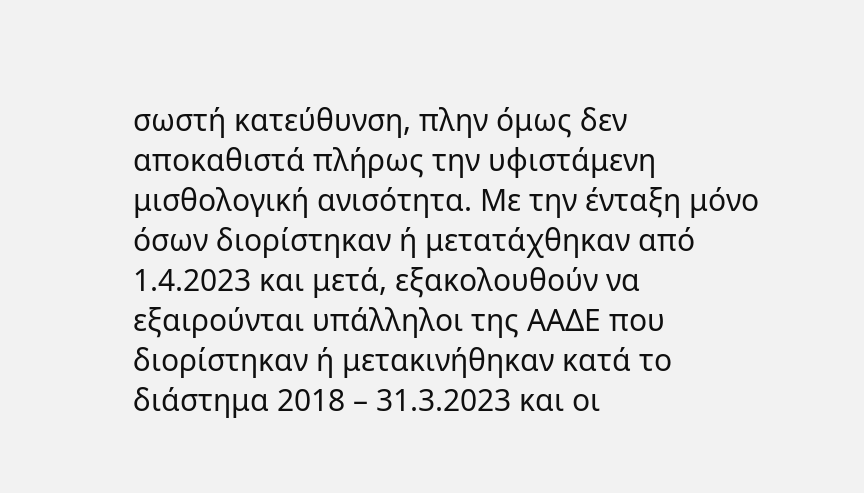σωστή κατεύθυνση, πλην όμως δεν αποκαθιστά πλήρως την υφιστάμενη μισθολογική ανισότητα. Με την ένταξη μόνο όσων διορίστηκαν ή μετατάχθηκαν από 1.4.2023 και μετά, εξακολουθούν να εξαιρούνται υπάλληλοι της ΑΑΔΕ που διορίστηκαν ή μετακινήθηκαν κατά το διάστημα 2018 – 31.3.2023 και οι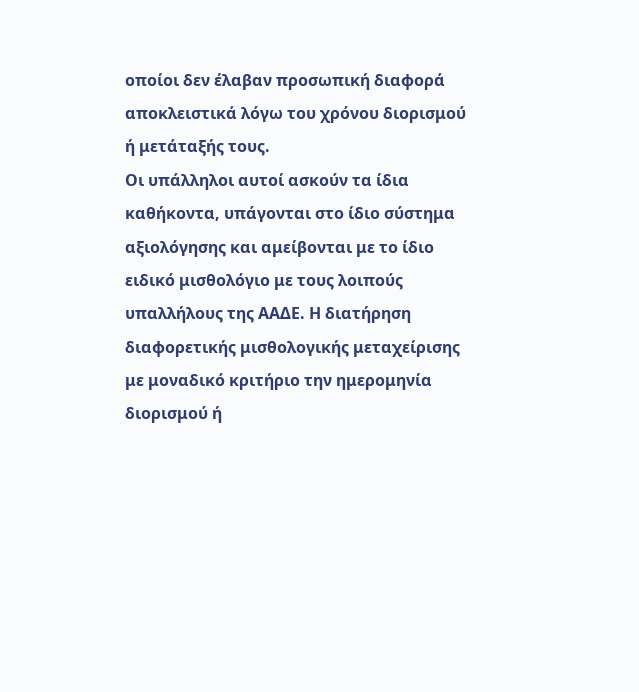οποίοι δεν έλαβαν προσωπική διαφορά αποκλειστικά λόγω του χρόνου διορισμού ή μετάταξής τους.
Οι υπάλληλοι αυτοί ασκούν τα ίδια καθήκοντα, υπάγονται στο ίδιο σύστημα αξιολόγησης και αμείβονται με το ίδιο ειδικό μισθολόγιο με τους λοιπούς υπαλλήλους της ΑΑΔΕ. Η διατήρηση διαφορετικής μισθολογικής μεταχείρισης με μοναδικό κριτήριο την ημερομηνία διορισμού ή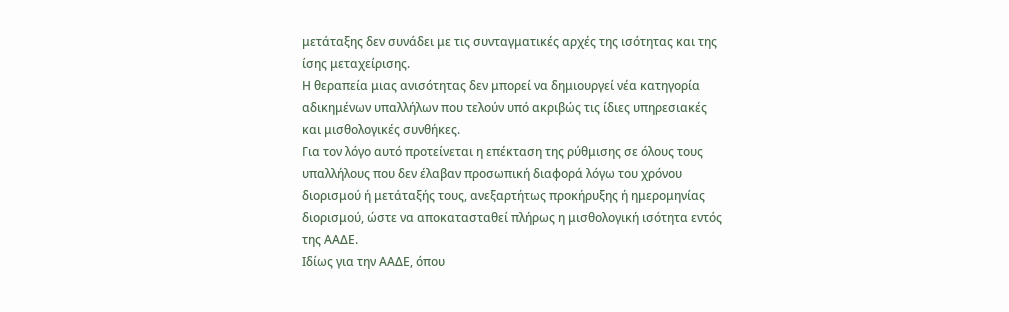μετάταξης δεν συνάδει με τις συνταγματικές αρχές της ισότητας και της ίσης μεταχείρισης.
Η θεραπεία μιας ανισότητας δεν μπορεί να δημιουργεί νέα κατηγορία αδικημένων υπαλλήλων που τελούν υπό ακριβώς τις ίδιες υπηρεσιακές και μισθολογικές συνθήκες.
Για τον λόγο αυτό προτείνεται η επέκταση της ρύθμισης σε όλους τους υπαλλήλους που δεν έλαβαν προσωπική διαφορά λόγω του χρόνου διορισμού ή μετάταξής τους, ανεξαρτήτως προκήρυξης ή ημερομηνίας διορισμού, ώστε να αποκατασταθεί πλήρως η μισθολογική ισότητα εντός της ΑΑΔΕ.
Ιδίως για την ΑΑΔΕ, όπου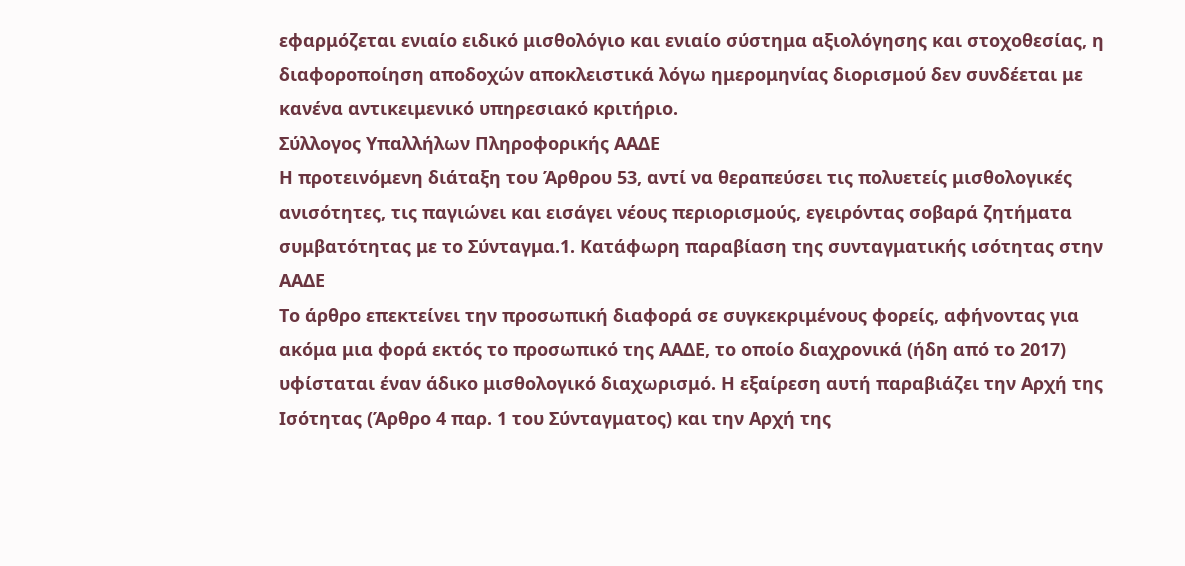εφαρμόζεται ενιαίο ειδικό μισθολόγιο και ενιαίο σύστημα αξιολόγησης και στοχοθεσίας, η διαφοροποίηση αποδοχών αποκλειστικά λόγω ημερομηνίας διορισμού δεν συνδέεται με κανένα αντικειμενικό υπηρεσιακό κριτήριο.
Σύλλογος Υπαλλήλων Πληροφορικής ΑΑΔΕ
Η προτεινόμενη διάταξη του Άρθρου 53, αντί να θεραπεύσει τις πολυετείς μισθολογικές ανισότητες, τις παγιώνει και εισάγει νέους περιορισμούς, εγειρόντας σοβαρά ζητήματα συμβατότητας με το Σύνταγμα.1. Κατάφωρη παραβίαση της συνταγματικής ισότητας στην ΑΑΔΕ
Το άρθρο επεκτείνει την προσωπική διαφορά σε συγκεκριμένους φορείς, αφήνοντας για ακόμα μια φορά εκτός το προσωπικό της ΑΑΔΕ, το οποίο διαχρονικά (ήδη από το 2017) υφίσταται έναν άδικο μισθολογικό διαχωρισμό. Η εξαίρεση αυτή παραβιάζει την Αρχή της Ισότητας (Άρθρο 4 παρ. 1 του Σύνταγματος) και την Αρχή της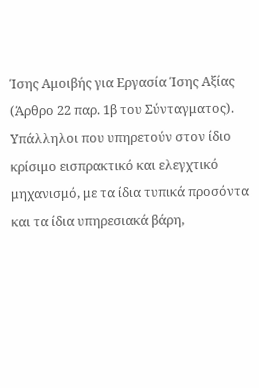Ίσης Αμοιβής για Εργασία Ίσης Αξίας (Άρθρο 22 παρ. 1β του Σύνταγματος). Υπάλληλοι που υπηρετούν στον ίδιο κρίσιμο εισπρακτικό και ελεγχτικό μηχανισμό, με τα ίδια τυπικά προσόντα και τα ίδια υπηρεσιακά βάρη,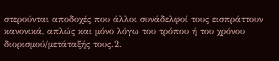στερούνται αποδοχές που άλλοι συνάδελφοί τους εισπράττουν κανονικά, απλώς και μόνο λόγω του τρόπου ή του χρόνου διορισμού/μετάταξής τους.2.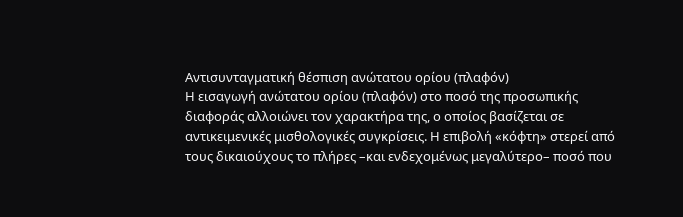Αντισυνταγματική θέσπιση ανώτατου ορίου (πλαφόν)
Η εισαγωγή ανώτατου ορίου (πλαφόν) στο ποσό της προσωπικής διαφοράς αλλοιώνει τον χαρακτήρα της, ο οποίος βασίζεται σε αντικειμενικές μισθολογικές συγκρίσεις. Η επιβολή «κόφτη» στερεί από τους δικαιούχους το πλήρες –και ενδεχομένως μεγαλύτερο– ποσό που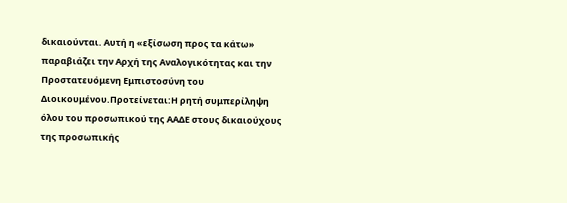δικαιούνται. Αυτή η «εξίσωση προς τα κάτω» παραβιάζει την Αρχή της Αναλογικότητας και την Προστατευόμενη Εμπιστοσύνη του Διοικουμένου.Προτείνεται:Η ρητή συμπερίληψη όλου του προσωπικού της ΑΑΔΕ στους δικαιούχους της προσωπικής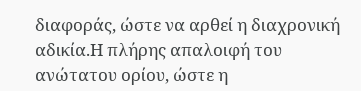διαφοράς, ώστε να αρθεί η διαχρονική αδικία.Η πλήρης απαλοιφή του ανώτατου ορίου, ώστε η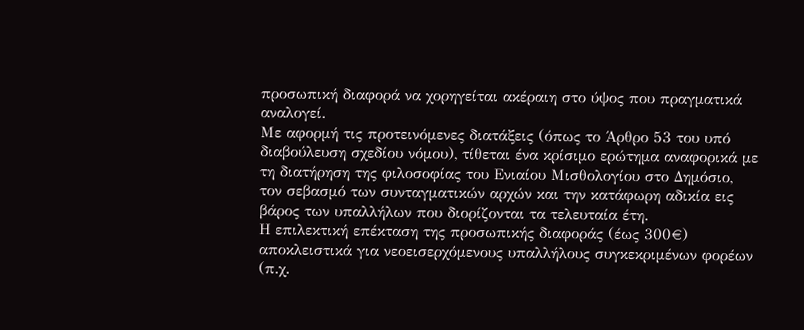προσωπική διαφορά να χορηγείται ακέραιη στο ύψος που πραγματικά αναλογεί.
Με αφορμή τις προτεινόμενες διατάξεις (όπως το Άρθρο 53 του υπό διαβούλευση σχεδίου νόμου), τίθεται ένα κρίσιμο ερώτημα αναφορικά με τη διατήρηση της φιλοσοφίας του Ενιαίου Μισθολογίου στο Δημόσιο, τον σεβασμό των συνταγματικών αρχών και την κατάφωρη αδικία εις βάρος των υπαλλήλων που διορίζονται τα τελευταία έτη.
Η επιλεκτική επέκταση της προσωπικής διαφοράς (έως 300€) αποκλειστικά για νεοεισερχόμενους υπαλλήλους συγκεκριμένων φορέων (π.χ.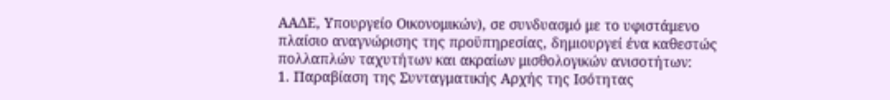ΑΑΔΕ, Υπουργείο Οικονομικών), σε συνδυασμό με το υφιστάμενο πλαίσιο αναγνώρισης της προϋπηρεσίας, δημιουργεί ένα καθεστώς πολλαπλών ταχυτήτων και ακραίων μισθολογικών ανισοτήτων:
1. Παραβίαση της Συνταγματικής Αρχής της Ισότητας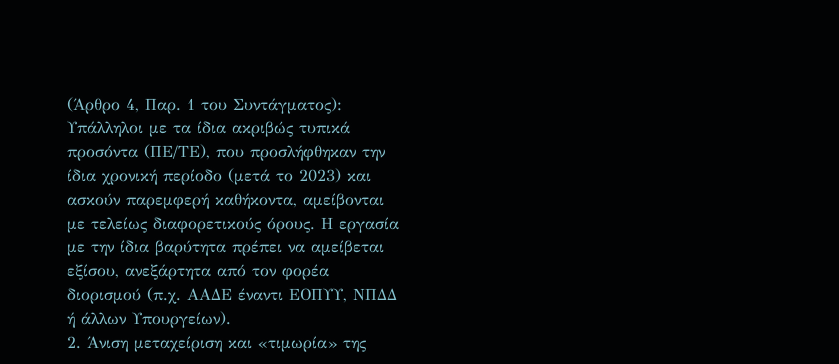(Άρθρο 4, Παρ. 1 του Συντάγματος): Υπάλληλοι με τα ίδια ακριβώς τυπικά προσόντα (ΠΕ/ΤΕ), που προσλήφθηκαν την ίδια χρονική περίοδο (μετά το 2023) και ασκούν παρεμφερή καθήκοντα, αμείβονται με τελείως διαφορετικούς όρους. Η εργασία με την ίδια βαρύτητα πρέπει να αμείβεται εξίσου, ανεξάρτητα από τον φορέα διορισμού (π.χ. ΑΑΔΕ έναντι ΕΟΠΥΥ, ΝΠΔΔ ή άλλων Υπουργείων).
2. Άνιση μεταχείριση και «τιμωρία» της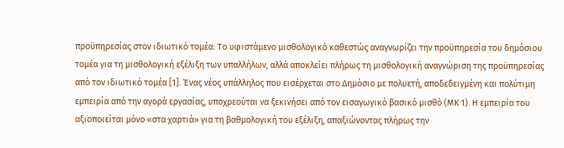προϋπηρεσίας στον ιδιωτικό τομέα: Το υφιστάμενο μισθολογικό καθεστώς αναγνωρίζει την προϋπηρεσία του δημόσιου τομέα για τη μισθολογική εξέλιξη των υπαλλήλων, αλλά αποκλείει πλήρως τη μισθολογική αναγνώριση της προϋπηρεσίας από τον ιδιωτικό τομέα [1]. Ένας νέος υπάλληλος που εισέρχεται στο Δημόσιο με πολυετή, αποδεδειγμένη και πολύτιμη εμπειρία από την αγορά εργασίας, υποχρεούται να ξεκινήσει από τον εισαγωγικό βασικό μισθό (ΜΚ 1). Η εμπειρία του αξιοποιείται μόνο «στα χαρτιά» για τη βαθμολογική του εξέλιξη, απαξιώνοντας πλήρως την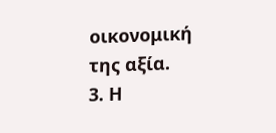οικονομική της αξία.
3. Η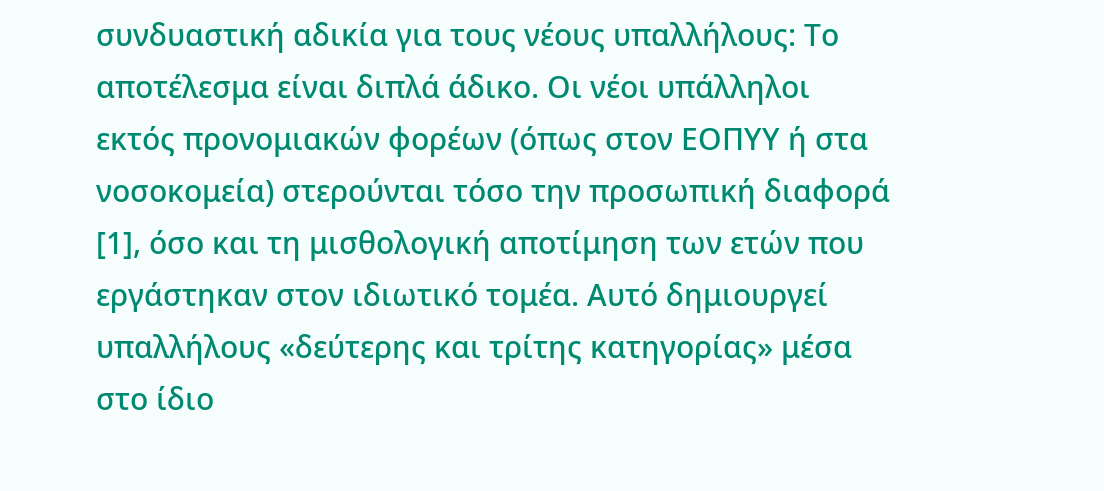συνδυαστική αδικία για τους νέους υπαλλήλους: Το αποτέλεσμα είναι διπλά άδικο. Οι νέοι υπάλληλοι εκτός προνομιακών φορέων (όπως στον ΕΟΠΥΥ ή στα νοσοκομεία) στερούνται τόσο την προσωπική διαφορά [1], όσο και τη μισθολογική αποτίμηση των ετών που εργάστηκαν στον ιδιωτικό τομέα. Αυτό δημιουργεί υπαλλήλους «δεύτερης και τρίτης κατηγορίας» μέσα στο ίδιο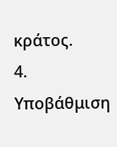κράτος.
4. Υποβάθμιση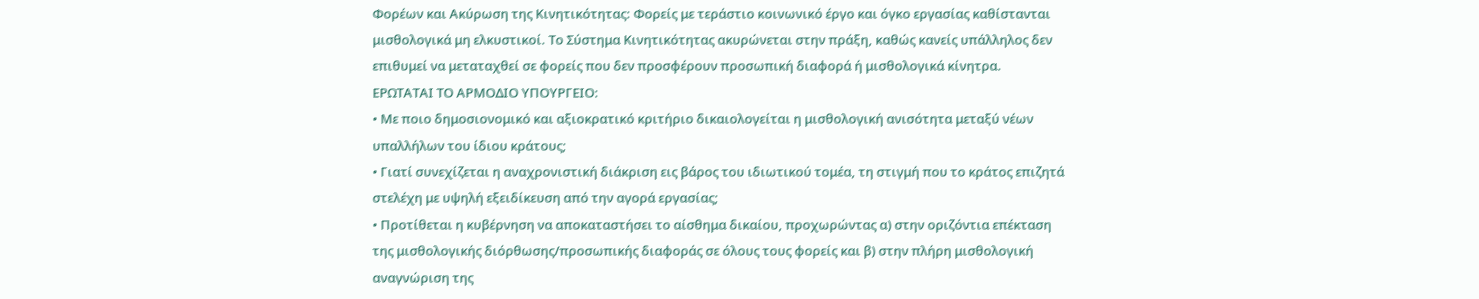Φορέων και Ακύρωση της Κινητικότητας: Φορείς με τεράστιο κοινωνικό έργο και όγκο εργασίας καθίστανται μισθολογικά μη ελκυστικοί. Το Σύστημα Κινητικότητας ακυρώνεται στην πράξη, καθώς κανείς υπάλληλος δεν επιθυμεί να μεταταχθεί σε φορείς που δεν προσφέρουν προσωπική διαφορά ή μισθολογικά κίνητρα.
ΕΡΩΤΑΤΑΙ ΤΟ ΑΡΜΟΔΙΟ ΥΠΟΥΡΓΕΙΟ:
• Με ποιο δημοσιονομικό και αξιοκρατικό κριτήριο δικαιολογείται η μισθολογική ανισότητα μεταξύ νέων υπαλλήλων του ίδιου κράτους;
• Γιατί συνεχίζεται η αναχρονιστική διάκριση εις βάρος του ιδιωτικού τομέα, τη στιγμή που το κράτος επιζητά στελέχη με υψηλή εξειδίκευση από την αγορά εργασίας;
• Προτίθεται η κυβέρνηση να αποκαταστήσει το αίσθημα δικαίου, προχωρώντας α) στην οριζόντια επέκταση της μισθολογικής διόρθωσης/προσωπικής διαφοράς σε όλους τους φορείς και β) στην πλήρη μισθολογική αναγνώριση της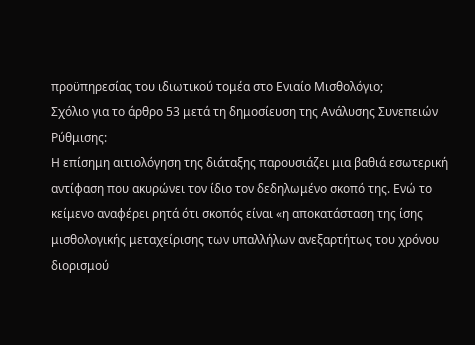προϋπηρεσίας του ιδιωτικού τομέα στο Ενιαίο Μισθολόγιο;
Σχόλιο για το άρθρο 53 μετά τη δημοσίευση της Ανάλυσης Συνεπειών Ρύθμισης:
Η επίσημη αιτιολόγηση της διάταξης παρουσιάζει μια βαθιά εσωτερική αντίφαση που ακυρώνει τον ίδιο τον δεδηλωμένο σκοπό της. Ενώ το κείμενο αναφέρει ρητά ότι σκοπός είναι «η αποκατάσταση της ίσης μισθολογικής μεταχείρισης των υπαλλήλων ανεξαρτήτως του χρόνου διορισμού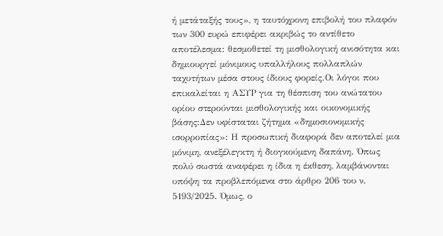ή μετάταξής τους», η ταυτόχρονη επιβολή του πλαφόν των 300 ευρώ επιφέρει ακριβώς το αντίθετο αποτέλεσμα: θεσμοθετεί τη μισθολογική ανισότητα και δημιουργεί μόνιμους υπαλλήλους πολλαπλών ταχυτήτων μέσα στους ίδιους φορείς.Οι λόγοι που επικαλείται η ΑΣΥΡ για τη θέσπιση του ανώτατου ορίου στερούνται μισθολογικής και οικονομικής βάσης:Δεν υφίσταται ζήτημα «δημοσιονομικής ισορροπίας»: Η προσωπική διαφορά δεν αποτελεί μια μόνιμη, ανεξέλεγκτη ή διογκούμενη δαπάνη. Όπως πολύ σωστά αναφέρει η ίδια η έκθεση, λαμβάνονται υπόψη τα προβλεπόμενα στο άρθρο 206 του ν. 5193/2025. Όμως, ο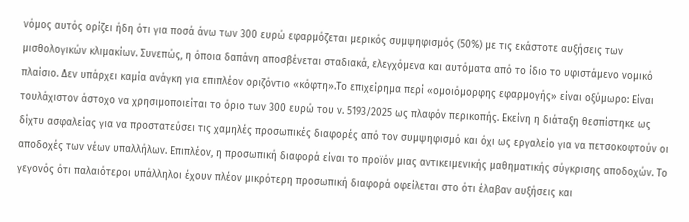νόμος αυτός ορίζει ήδη ότι για ποσά άνω των 300 ευρώ εφαρμόζεται μερικός συμψηφισμός (50%) με τις εκάστοτε αυξήσεις των μισθολογικών κλιμακίων. Συνεπώς, η όποια δαπάνη αποσβένεται σταδιακά, ελεγχόμενα και αυτόματα από το ίδιο το υφιστάμενο νομικό πλαίσιο. Δεν υπάρχει καμία ανάγκη για επιπλέον οριζόντιο «κόφτη».Το επιχείρημα περί «ομοιόμορφης εφαρμογής» είναι οξύμωρο: Είναι τουλάχιστον άστοχο να χρησιμοποιείται το όριο των 300 ευρώ του ν. 5193/2025 ως πλαφόν περικοπής. Εκείνη η διάταξη θεσπίστηκε ως δίχτυ ασφαλείας για να προστατεύσει τις χαμηλές προσωπικές διαφορές από τον συμψηφισμό και όχι ως εργαλείο για να πετσοκοφτούν οι αποδοχές των νέων υπαλλήλων. Επιπλέον, η προσωπική διαφορά είναι το προϊόν μιας αντικειμενικής μαθηματικής σύγκρισης αποδοχών. Το γεγονός ότι παλαιότεροι υπάλληλοι έχουν πλέον μικρότερη προσωπική διαφορά οφείλεται στο ότι έλαβαν αυξήσεις και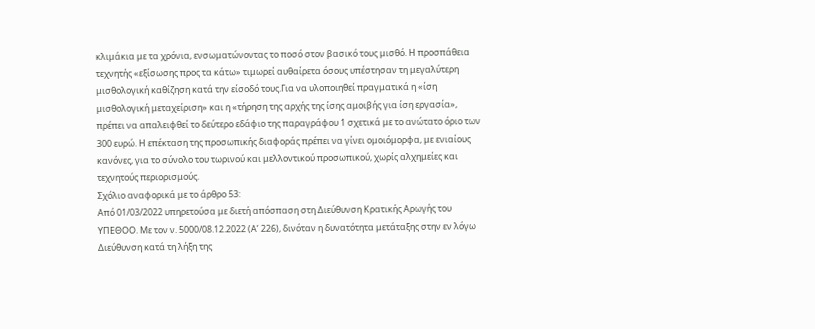κλιμάκια με τα χρόνια, ενσωματώνοντας το ποσό στον βασικό τους μισθό. Η προσπάθεια τεχνητής «εξίσωσης προς τα κάτω» τιμωρεί αυθαίρετα όσους υπέστησαν τη μεγαλύτερη μισθολογική καθίζηση κατά την είσοδό τους.Για να υλοποιηθεί πραγματικά η «ίση μισθολογική μεταχείριση» και η «τήρηση της αρχής της ίσης αμοιβής για ίση εργασία», πρέπει να απαλειφθεί το δεύτερο εδάφιο της παραγράφου 1 σχετικά με το ανώτατο όριο των 300 ευρώ. Η επέκταση της προσωπικής διαφοράς πρέπει να γίνει ομοιόμορφα, με ενιαίους κανόνες, για το σύνολο του τωρινού και μελλοντικού προσωπικού, χωρίς αλχημείες και τεχνητούς περιορισμούς.
Σχόλιο αναφορικά με το άρθρο 53:
Από 01/03/2022 υπηρετούσα με διετή απόσπαση στη Διεύθυνση Κρατικής Αρωγής του ΥΠΕΘΟΟ. Με τον ν. 5000/08.12.2022 (Α’ 226), δινόταν η δυνατότητα μετάταξης στην εν λόγω Διεύθυνση κατά τη λήξη της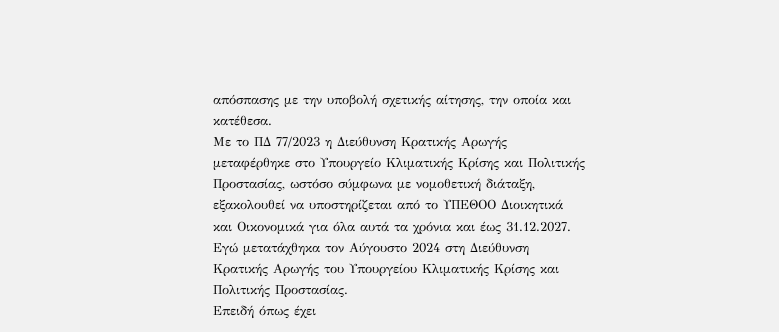απόσπασης με την υποβολή σχετικής αίτησης, την οποία και κατέθεσα.
Με το ΠΔ 77/2023 η Διεύθυνση Κρατικής Αρωγής μεταφέρθηκε στο Υπουργείο Κλιματικής Κρίσης και Πολιτικής Προστασίας, ωστόσο σύμφωνα με νομοθετική διάταξη, εξακολουθεί να υποστηρίζεται από το ΥΠΕΘΟΟ Διοικητικά και Οικονομικά για όλα αυτά τα χρόνια και έως 31.12.2027.
Εγώ μετατάχθηκα τον Αύγουστο 2024 στη Διεύθυνση Κρατικής Αρωγής του Υπουργείου Κλιματικής Κρίσης και Πολιτικής Προστασίας.
Επειδή όπως έχει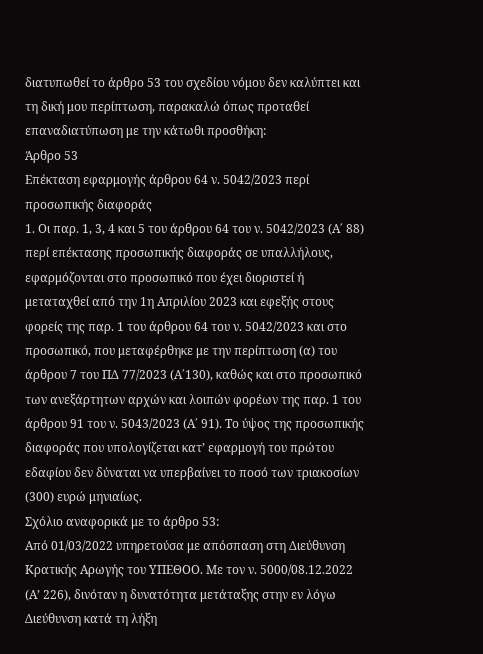διατυπωθεί το άρθρο 53 του σχεδίου νόμου δεν καλύπτει και τη δική μου περίπτωση, παρακαλώ όπως προταθεί επαναδιατύπωση με την κάτωθι προσθήκη:
Άρθρο 53
Επέκταση εφαρμογής άρθρου 64 ν. 5042/2023 περί προσωπικής διαφοράς
1. Οι παρ. 1, 3, 4 και 5 του άρθρου 64 του ν. 5042/2023 (Α΄ 88) περί επέκτασης προσωπικής διαφοράς σε υπαλλήλους, εφαρμόζονται στο προσωπικό που έχει διοριστεί ή μεταταχθεί από την 1η Απριλίου 2023 και εφεξής στους φορείς της παρ. 1 του άρθρου 64 του ν. 5042/2023 και στο προσωπικό, που μεταφέρθηκε με την περίπτωση (α) του άρθρου 7 του ΠΔ 77/2023 (Α΄130), καθώς και στο προσωπικό των ανεξάρτητων αρχών και λοιπών φορέων της παρ. 1 του άρθρου 91 του ν. 5043/2023 (Α΄ 91). Το ύψος της προσωπικής διαφοράς που υπολογίζεται κατ’ εφαρμογή του πρώτου εδαφίου δεν δύναται να υπερβαίνει το ποσό των τριακοσίων (300) ευρώ μηνιαίως.
Σχόλιο αναφορικά με το άρθρο 53:
Από 01/03/2022 υπηρετούσα με απόσπαση στη Διεύθυνση Κρατικής Αρωγής του ΥΠΕΘΟΟ. Με τον ν. 5000/08.12.2022 (Α’ 226), δινόταν η δυνατότητα μετάταξης στην εν λόγω Διεύθυνση κατά τη λήξη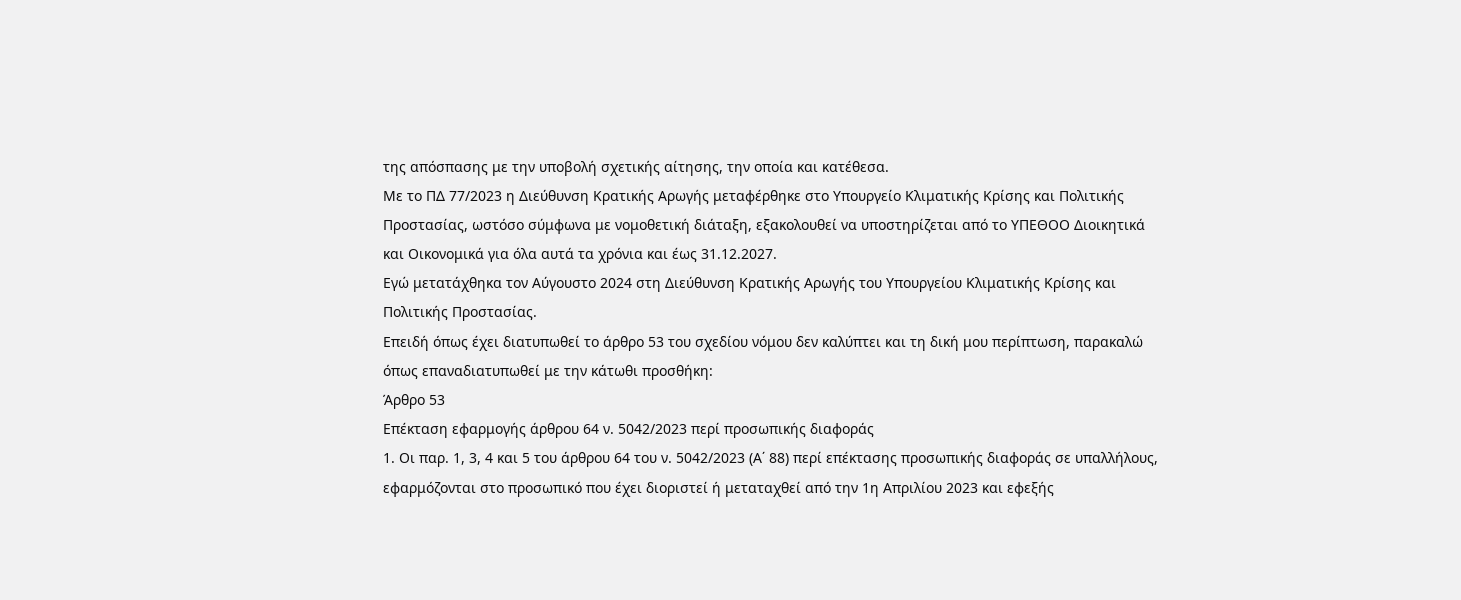της απόσπασης με την υποβολή σχετικής αίτησης, την οποία και κατέθεσα.
Με το ΠΔ 77/2023 η Διεύθυνση Κρατικής Αρωγής μεταφέρθηκε στο Υπουργείο Κλιματικής Κρίσης και Πολιτικής Προστασίας, ωστόσο σύμφωνα με νομοθετική διάταξη, εξακολουθεί να υποστηρίζεται από το ΥΠΕΘΟΟ Διοικητικά και Οικονομικά για όλα αυτά τα χρόνια και έως 31.12.2027.
Εγώ μετατάχθηκα τον Αύγουστο 2024 στη Διεύθυνση Κρατικής Αρωγής του Υπουργείου Κλιματικής Κρίσης και Πολιτικής Προστασίας.
Επειδή όπως έχει διατυπωθεί το άρθρο 53 του σχεδίου νόμου δεν καλύπτει και τη δική μου περίπτωση, παρακαλώ όπως επαναδιατυπωθεί με την κάτωθι προσθήκη:
Άρθρο 53
Επέκταση εφαρμογής άρθρου 64 ν. 5042/2023 περί προσωπικής διαφοράς
1. Οι παρ. 1, 3, 4 και 5 του άρθρου 64 του ν. 5042/2023 (Α΄ 88) περί επέκτασης προσωπικής διαφοράς σε υπαλλήλους, εφαρμόζονται στο προσωπικό που έχει διοριστεί ή μεταταχθεί από την 1η Απριλίου 2023 και εφεξής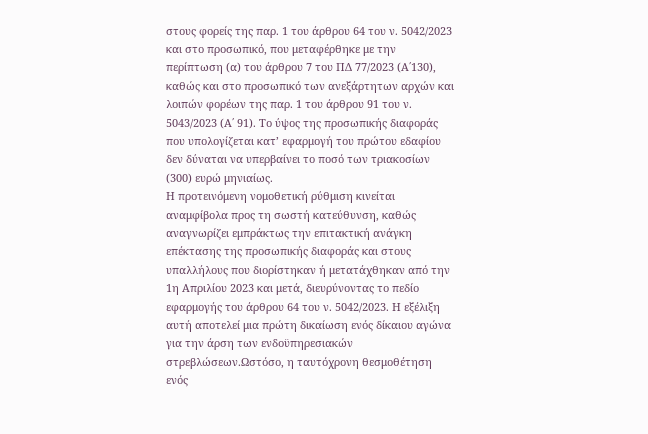στους φορείς της παρ. 1 του άρθρου 64 του ν. 5042/2023 και στο προσωπικό, που μεταφέρθηκε με την περίπτωση (α) του άρθρου 7 του ΠΔ 77/2023 (Α΄130), καθώς και στο προσωπικό των ανεξάρτητων αρχών και λοιπών φορέων της παρ. 1 του άρθρου 91 του ν. 5043/2023 (Α΄ 91). Το ύψος της προσωπικής διαφοράς που υπολογίζεται κατ’ εφαρμογή του πρώτου εδαφίου δεν δύναται να υπερβαίνει το ποσό των τριακοσίων (300) ευρώ μηνιαίως.
Η προτεινόμενη νομοθετική ρύθμιση κινείται αναμφίβολα προς τη σωστή κατεύθυνση, καθώς αναγνωρίζει εμπράκτως την επιτακτική ανάγκη επέκτασης της προσωπικής διαφοράς και στους υπαλλήλους που διορίστηκαν ή μετατάχθηκαν από την 1η Απριλίου 2023 και μετά, διευρύνοντας το πεδίο εφαρμογής του άρθρου 64 του ν. 5042/2023. Η εξέλιξη αυτή αποτελεί μια πρώτη δικαίωση ενός δίκαιου αγώνα για την άρση των ενδοϋπηρεσιακών στρεβλώσεων.Ωστόσο, η ταυτόχρονη θεσμοθέτηση ενός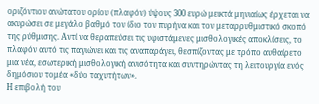οριζόντιου ανώτατου ορίου (πλαφόν) ύψους 300 ευρώ μεικτά μηνιαίως έρχεται να ακυρώσει σε μεγάλο βαθμό τον ίδιο τον πυρήνα και τον μεταρρυθμιστικό σκοπό της ρύθμισης. Αντί να θεραπεύσει τις υφιστάμενες μισθολογικές αποκλίσεις, το πλαφόν αυτό τις παγιώνει και τις αναπαράγει, θεσπίζοντας με τρόπο αυθαίρετο μια νέα, εσωτερική μισθολογική ανισότητα και συντηρώντας τη λειτουργία ενός δημόσιου τομέα «δύο ταχυτήτων».
Η επιβολή του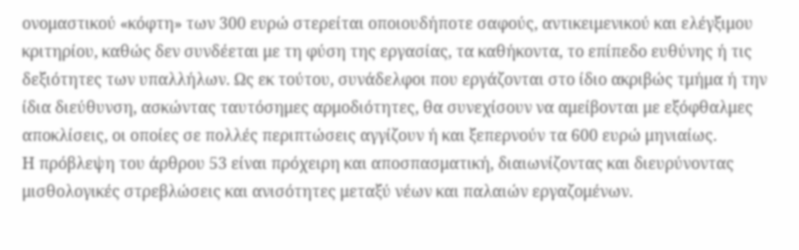ονομαστικού «κόφτη» των 300 ευρώ στερείται οποιουδήποτε σαφούς, αντικειμενικού και ελέγξιμου κριτηρίου, καθώς δεν συνδέεται με τη φύση της εργασίας, τα καθήκοντα, το επίπεδο ευθύνης ή τις δεξιότητες των υπαλλήλων. Ως εκ τούτου, συνάδελφοι που εργάζονται στο ίδιο ακριβώς τμήμα ή την ίδια διεύθυνση, ασκώντας ταυτόσημες αρμοδιότητες, θα συνεχίσουν να αμείβονται με εξόφθαλμες αποκλίσεις, οι οποίες σε πολλές περιπτώσεις αγγίζουν ή και ξεπερνούν τα 600 ευρώ μηνιαίως.
Η πρόβλεψη του άρθρου 53 είναι πρόχειρη και αποσπασματική, διαιωνίζοντας και διευρύνοντας μισθολογικές στρεβλώσεις και ανισότητες μεταξύ νέων και παλαιών εργαζομένων.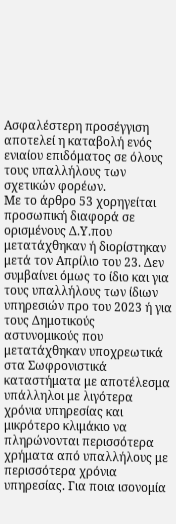Ασφαλέστερη προσέγγιση αποτελεί η καταβολή ενός ενιαίου επιδόματος σε όλους τους υπαλλήλους των σχετικών φορέων.
Με το άρθρο 53 χορηγείται προσωπική διαφορά σε ορισμένους Δ.Υ.που μετατάχθηκαν ή διορίστηκαν μετά τον Απρίλιο του 23. Δεν συμβαίνει όμως το ίδιο και για τους υπαλλήλους των ίδιων υπηρεσιών προ του 2023 ή για τους Δημοτικούς αστυνομικούς που μετατάχθηκαν υποχρεωτικά στα Σωφρονιστικά καταστήματα με αποτέλεσμα υπάλληλοι με λιγότερα χρόνια υπηρεσίας και μικρότερο κλιμάκιο να πληρώνονται περισσότερα χρήματα από υπαλλήλους με περισσότερα χρόνια υπηρεσίας. Για ποια ισονομία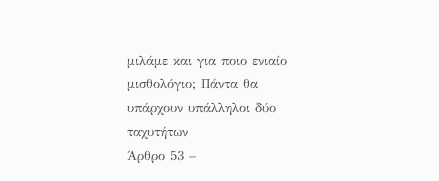μιλάμε και για ποιο ενιαίο μισθολόγιο; Πάντα θα υπάρχουν υπάλληλοι δύο ταχυτήτων
Άρθρο 53 –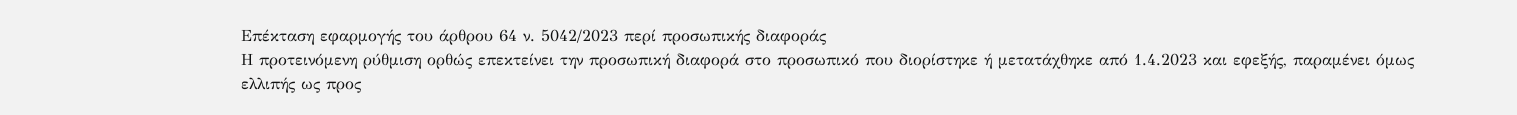Επέκταση εφαρμογής του άρθρου 64 ν. 5042/2023 περί προσωπικής διαφοράς
Η προτεινόμενη ρύθμιση ορθώς επεκτείνει την προσωπική διαφορά στο προσωπικό που διορίστηκε ή μετατάχθηκε από 1.4.2023 και εφεξής, παραμένει όμως ελλιπής ως προς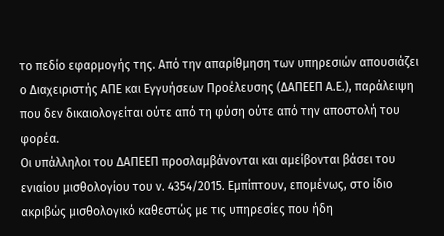το πεδίο εφαρμογής της. Από την απαρίθμηση των υπηρεσιών απουσιάζει ο Διαχειριστής ΑΠΕ και Εγγυήσεων Προέλευσης (ΔΑΠΕΕΠ Α.Ε.), παράλειψη που δεν δικαιολογείται ούτε από τη φύση ούτε από την αποστολή του φορέα.
Οι υπάλληλοι του ΔΑΠΕΕΠ προσλαμβάνονται και αμείβονται βάσει του ενιαίου μισθολογίου του ν. 4354/2015. Εμπίπτουν, επομένως, στο ίδιο ακριβώς μισθολογικό καθεστώς με τις υπηρεσίες που ήδη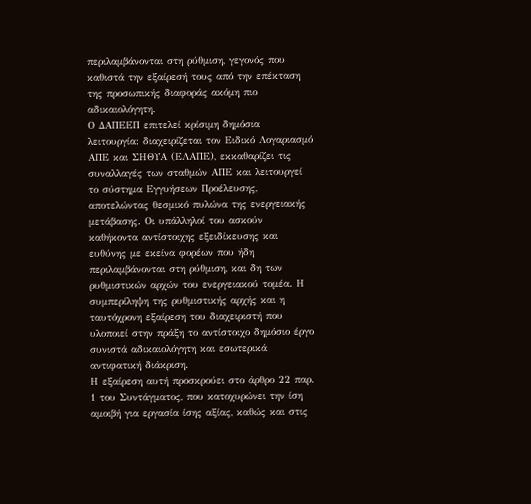περιλαμβάνονται στη ρύθμιση, γεγονός που καθιστά την εξαίρεσή τους από την επέκταση της προσωπικής διαφοράς ακόμη πιο αδικαιολόγητη.
Ο ΔΑΠΕΕΠ επιτελεί κρίσιμη δημόσια λειτουργία: διαχειρίζεται τον Ειδικό Λογαριασμό ΑΠΕ και ΣΗΘΥΑ (ΕΛΑΠΕ), εκκαθαρίζει τις συναλλαγές των σταθμών ΑΠΕ και λειτουργεί το σύστημα Εγγυήσεων Προέλευσης, αποτελώντας θεσμικό πυλώνα της ενεργειακής μετάβασης. Οι υπάλληλοί του ασκούν καθήκοντα αντίστοιχης εξειδίκευσης και ευθύνης με εκείνα φορέων που ήδη περιλαμβάνονται στη ρύθμιση, και δη των ρυθμιστικών αρχών του ενεργειακού τομέα. Η συμπερίληψη της ρυθμιστικής αρχής και η ταυτόχρονη εξαίρεση του διαχειριστή που υλοποιεί στην πράξη το αντίστοιχο δημόσιο έργο συνιστά αδικαιολόγητη και εσωτερικά αντιφατική διάκριση.
Η εξαίρεση αυτή προσκρούει στο άρθρο 22 παρ. 1 του Συντάγματος, που κατοχυρώνει την ίση αμοιβή για εργασία ίσης αξίας, καθώς και στις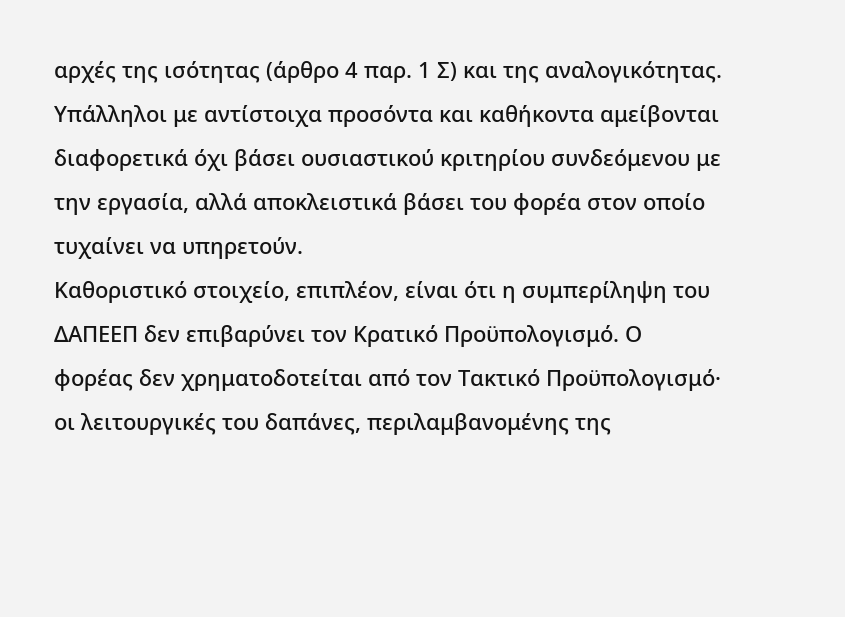αρχές της ισότητας (άρθρο 4 παρ. 1 Σ) και της αναλογικότητας. Υπάλληλοι με αντίστοιχα προσόντα και καθήκοντα αμείβονται διαφορετικά όχι βάσει ουσιαστικού κριτηρίου συνδεόμενου με την εργασία, αλλά αποκλειστικά βάσει του φορέα στον οποίο τυχαίνει να υπηρετούν.
Καθοριστικό στοιχείο, επιπλέον, είναι ότι η συμπερίληψη του ΔΑΠΕΕΠ δεν επιβαρύνει τον Κρατικό Προϋπολογισμό. Ο φορέας δεν χρηματοδοτείται από τον Τακτικό Προϋπολογισμό· οι λειτουργικές του δαπάνες, περιλαμβανομένης της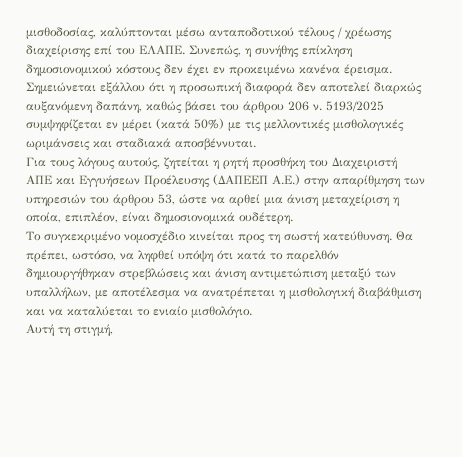μισθοδοσίας, καλύπτονται μέσω ανταποδοτικού τέλους / χρέωσης διαχείρισης επί του ΕΛΑΠΕ. Συνεπώς, η συνήθης επίκληση δημοσιονομικού κόστους δεν έχει εν προκειμένω κανένα έρεισμα. Σημειώνεται εξάλλου ότι η προσωπική διαφορά δεν αποτελεί διαρκώς αυξανόμενη δαπάνη, καθώς βάσει του άρθρου 206 ν. 5193/2025 συμψηφίζεται εν μέρει (κατά 50%) με τις μελλοντικές μισθολογικές ωριμάνσεις και σταδιακά αποσβέννυται.
Για τους λόγους αυτούς, ζητείται η ρητή προσθήκη του Διαχειριστή ΑΠΕ και Εγγυήσεων Προέλευσης (ΔΑΠΕΕΠ Α.Ε.) στην απαρίθμηση των υπηρεσιών του άρθρου 53, ώστε να αρθεί μια άνιση μεταχείριση η οποία, επιπλέον, είναι δημοσιονομικά ουδέτερη.
Το συγκεκριμένο νομοσχέδιο κινείται προς τη σωστή κατεύθυνση. Θα πρέπει, ωστόσο, να ληφθεί υπόψη ότι κατά το παρελθόν δημιουργήθηκαν στρεβλώσεις και άνιση αντιμετώπιση μεταξύ των υπαλλήλων, με αποτέλεσμα να ανατρέπεται η μισθολογική διαβάθμιση και να καταλύεται το ενιαίο μισθολόγιο.
Αυτή τη στιγμή,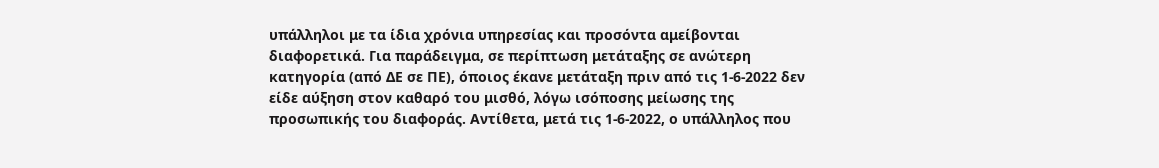υπάλληλοι με τα ίδια χρόνια υπηρεσίας και προσόντα αμείβονται διαφορετικά. Για παράδειγμα, σε περίπτωση μετάταξης σε ανώτερη κατηγορία (από ΔΕ σε ΠΕ), όποιος έκανε μετάταξη πριν από τις 1-6-2022 δεν είδε αύξηση στον καθαρό του μισθό, λόγω ισόποσης μείωσης της προσωπικής του διαφοράς. Αντίθετα, μετά τις 1-6-2022, ο υπάλληλος που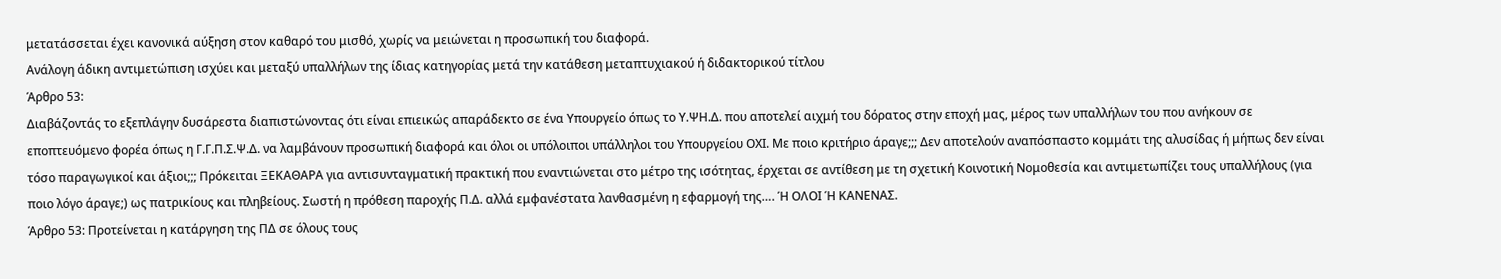μετατάσσεται έχει κανονικά αύξηση στον καθαρό του μισθό, χωρίς να μειώνεται η προσωπική του διαφορά.
Ανάλογη άδικη αντιμετώπιση ισχύει και μεταξύ υπαλλήλων της ίδιας κατηγορίας μετά την κατάθεση μεταπτυχιακού ή διδακτορικού τίτλου
Άρθρο 53:
Διαβάζοντάς το εξεπλάγην δυσάρεστα διαπιστώνοντας ότι είναι επιεικώς απαράδεκτο σε ένα Υπουργείο όπως το Υ.ΨΗ.Δ. που αποτελεί αιχμή του δόρατος στην εποχή μας, μέρος των υπαλλήλων του που ανήκουν σε εποπτευόμενο φορέα όπως η Γ.Γ.Π.Σ.Ψ.Δ. να λαμβάνουν προσωπική διαφορά και όλοι οι υπόλοιποι υπάλληλοι του Υπουργείου ΟΧΙ. Με ποιο κριτήριο άραγε;;; Δεν αποτελούν αναπόσπαστο κομμάτι της αλυσίδας ή μήπως δεν είναι τόσο παραγωγικοί και άξιοι;;; Πρόκειται ΞΕΚΑΘΑΡΑ για αντισυνταγματική πρακτική που εναντιώνεται στο μέτρο της ισότητας, έρχεται σε αντίθεση με τη σχετική Κοινοτική Νομοθεσία και αντιμετωπίζει τους υπαλλήλους (για ποιο λόγο άραγε;) ως πατρικίους και πληβείους. Σωστή η πρόθεση παροχής Π.Δ. αλλά εμφανέστατα λανθασμένη η εφαρμογή της…. Ή ΟΛΟΙ Ή ΚΑΝΕΝΑΣ.
Άρθρο 53: Προτείνεται η κατάργηση της ΠΔ σε όλους τους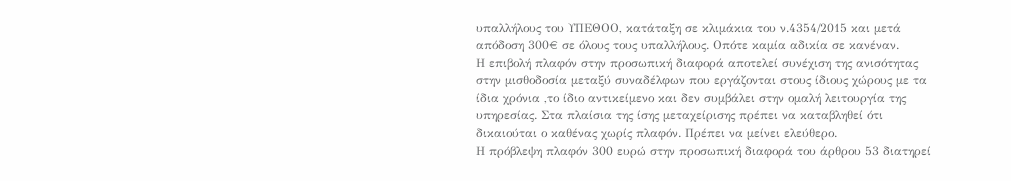υπαλλήλους του ΥΠΕΘΟΟ, κατάταξη σε κλιμάκια του ν.4354/2015 και μετά απόδοση 300€ σε όλους τους υπαλλήλους. Οπότε καμία αδικία σε κανέναν.
Η επιβολή πλαφόν στην προσωπική διαφορά αποτελεί συνέχιση της ανισότητας στην μισθοδοσία μεταξύ συναδέλφων που εργάζονται στους ίδιους χώρους με τα ίδια χρόνια ,το ίδιο αντικείμενο και δεν συμβάλει στην ομαλή λειτουργία της υπηρεσίας. Στα πλαίσια της ίσης μεταχείρισης πρέπει να καταβληθεί ότι δικαιούται ο καθένας χωρίς πλαφόν. Πρέπει να μείνει ελεύθερο.
Η πρόβλεψη πλαφόν 300 ευρώ στην προσωπική διαφορά του άρθρου 53 διατηρεί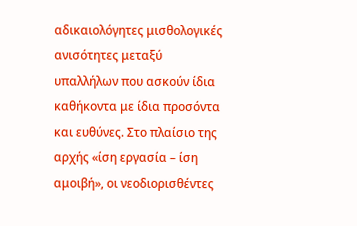αδικαιολόγητες μισθολογικές ανισότητες μεταξύ υπαλλήλων που ασκούν ίδια καθήκοντα με ίδια προσόντα και ευθύνες. Στο πλαίσιο της αρχής «ίση εργασία – ίση αμοιβή», οι νεοδιορισθέντες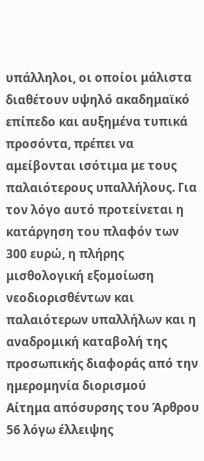υπάλληλοι, οι οποίοι μάλιστα διαθέτουν υψηλό ακαδημαϊκό επίπεδο και αυξημένα τυπικά προσόντα, πρέπει να αμείβονται ισότιμα με τους παλαιότερους υπαλλήλους. Για τον λόγο αυτό προτείνεται η κατάργηση του πλαφόν των 300 ευρώ, η πλήρης μισθολογική εξομοίωση νεοδιορισθέντων και παλαιότερων υπαλλήλων και η αναδρομική καταβολή της προσωπικής διαφοράς από την ημερομηνία διορισμού
Αίτημα απόσυρσης του Άρθρου 56 λόγω έλλειψης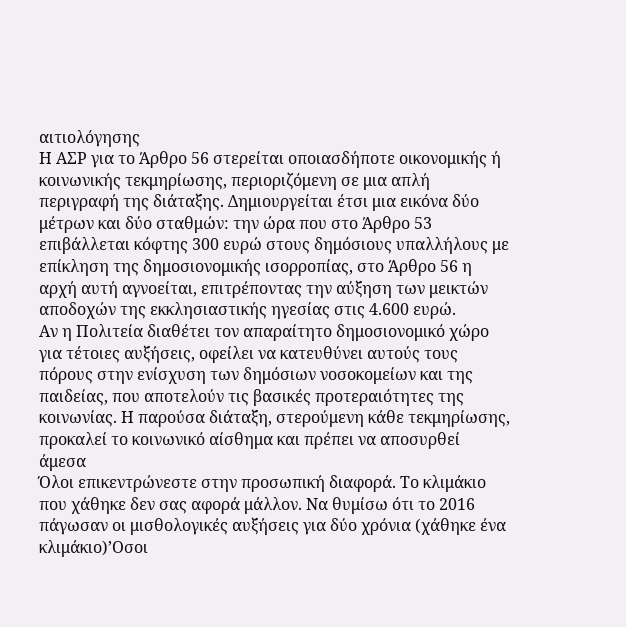αιτιολόγησης
Η ΑΣΡ για το Άρθρο 56 στερείται οποιασδήποτε οικονομικής ή κοινωνικής τεκμηρίωσης, περιοριζόμενη σε μια απλή περιγραφή της διάταξης. Δημιουργείται έτσι μια εικόνα δύο μέτρων και δύο σταθμών: την ώρα που στο Άρθρο 53 επιβάλλεται κόφτης 300 ευρώ στους δημόσιους υπαλλήλους με επίκληση της δημοσιονομικής ισορροπίας, στο Άρθρο 56 η αρχή αυτή αγνοείται, επιτρέποντας την αύξηση των μεικτών αποδοχών της εκκλησιαστικής ηγεσίας στις 4.600 ευρώ.
Αν η Πολιτεία διαθέτει τον απαραίτητο δημοσιονομικό χώρο για τέτοιες αυξήσεις, οφείλει να κατευθύνει αυτούς τους πόρους στην ενίσχυση των δημόσιων νοσοκομείων και της παιδείας, που αποτελούν τις βασικές προτεραιότητες της κοινωνίας. Η παρούσα διάταξη, στερούμενη κάθε τεκμηρίωσης, προκαλεί το κοινωνικό αίσθημα και πρέπει να αποσυρθεί άμεσα
Όλοι επικεντρώνεστε στην προσωπική διαφορά. Το κλιμάκιο που χάθηκε δεν σας αφορά μάλλον. Να θυμίσω ότι το 2016 πάγωσαν οι μισθολογικές αυξήσεις για δύο χρόνια (χάθηκε ένα κλιμάκιο)’Οσοι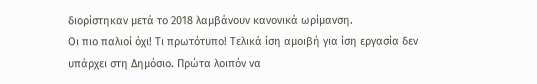διορίστηκαν μετά το 2018 λαμβάνουν κανονικά ωρίμανση.
Οι πιο παλιοί όχι! Τι πρωτότυπο! Τελικά ίση αμοιβή για ίση εργασία δεν υπάρχει στη Δημόσιο. Πρώτα λοιπόν να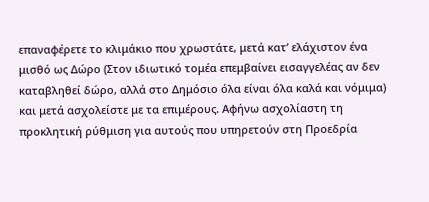επαναφέρετε το κλιμάκιο που χρωστάτε, μετά κατ’ ελάχιστον ένα μισθό ως Δώρο (Στον ιδιωτικό τομέα επεμβαίνει εισαγγελέας αν δεν καταβληθεί δώρο, αλλά στο Δημόσιο όλα είναι όλα καλά και νόμιμα) και μετά ασχολείστε με τα επιμέρους. Αφήνω ασχολίαστη τη προκλητική ρύθμιση για αυτούς που υπηρετούν στη Προεδρία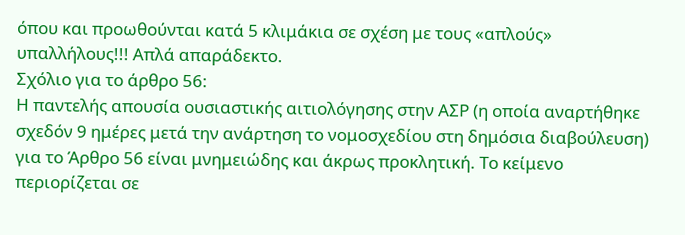όπου και προωθούνται κατά 5 κλιμάκια σε σχέση με τους «απλούς» υπαλλήλους!!! Απλά απαράδεκτο.
Σχόλιο για το άρθρο 56:
Η παντελής απουσία ουσιαστικής αιτιολόγησης στην ΑΣΡ (η οποία αναρτήθηκε σχεδόν 9 ημέρες μετά την ανάρτηση το νομοσχεδίου στη δημόσια διαβούλευση) για το Άρθρο 56 είναι μνημειώδης και άκρως προκλητική. Το κείμενο περιορίζεται σε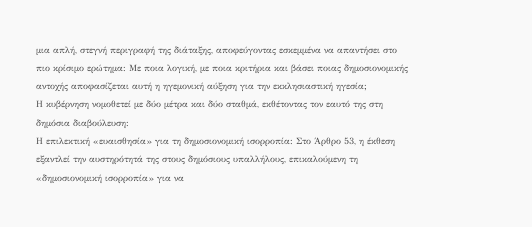μια απλή, στεγνή περιγραφή της διάταξης, αποφεύγοντας εσκεμμένα να απαντήσει στο πιο κρίσιμο ερώτημα: Με ποια λογική, με ποια κριτήρια και βάσει ποιας δημοσιονομικής αντοχής αποφασίζεται αυτή η ηγεμονική αύξηση για την εκκλησιαστική ηγεσία;
Η κυβέρνηση νομοθετεί με δύο μέτρα και δύο σταθμά, εκθέτοντας τον εαυτό της στη δημόσια διαβούλευση:
Η επιλεκτική «ευαισθησία» για τη δημοσιονομική ισορροπία: Στο Άρθρο 53, η έκθεση εξαντλεί την αυστηρότητά της στους δημόσιους υπαλλήλους, επικαλούμενη τη «δημοσιονομική ισορροπία» για να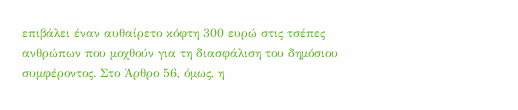επιβάλει έναν αυθαίρετο κόφτη 300 ευρώ στις τσέπες ανθρώπων που μοχθούν για τη διασφάλιση του δημόσιου συμφέροντος. Στο Άρθρο 56, όμως, η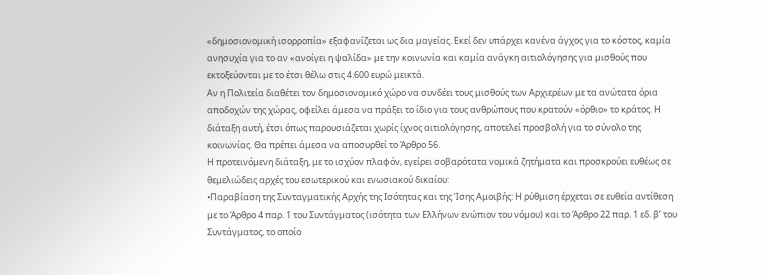«δημοσιονομική ισορροπία» εξαφανίζεται ως δια μαγείας. Εκεί δεν υπάρχει κανένα άγχος για το κόστος, καμία ανησυχία για το αν «ανοίγει η ψαλίδα» με την κοινωνία και καμία ανάγκη αιτιολόγησης για μισθούς που εκτοξεύονται με το έτσι θέλω στις 4.600 ευρώ μεικτά.
Αν η Πολιτεία διαθέτει τον δημοσιονομικό χώρο να συνδέει τους μισθούς των Αρχιερέων με τα ανώτατα όρια αποδοχών της χώρας, οφείλει άμεσα να πράξει το ίδιο για τους ανθρώπους που κρατούν «όρθιο» το κράτος. Η διάταξη αυτή, έτσι όπως παρουσιάζεται χωρίς ίχνος αιτιολόγησης, αποτελεί προσβολή για το σύνολο της κοινωνίας. Θα πρέπει άμεσα να αποσυρθεί το Άρθρο 56.
Η προτεινόμενη διάταξη, με το ισχύον πλαφόν, εγείρει σοβαρότατα νομικά ζητήματα και προσκρούει ευθέως σε θεμελιώδεις αρχές του εσωτερικού και ενωσιακού δικαίου:
•Παραβίαση της Συνταγματικής Αρχής της Ισότητας και της Ίσης Αμοιβής: Η ρύθμιση έρχεται σε ευθεία αντίθεση με το Άρθρο 4 παρ. 1 του Συντάγματος (ισότητα των Ελλήνων ενώπιον του νόμου) και το Άρθρο 22 παρ. 1 εδ. β’ του Συντάγματος, το οποίο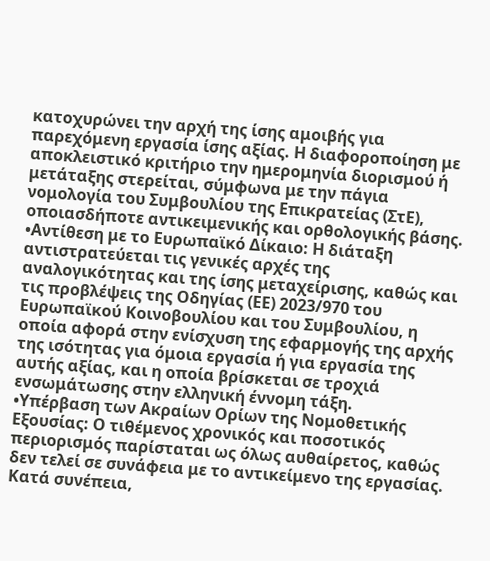κατοχυρώνει την αρχή της ίσης αμοιβής για παρεχόμενη εργασία ίσης αξίας. Η διαφοροποίηση με αποκλειστικό κριτήριο την ημερομηνία διορισμού ή μετάταξης στερείται, σύμφωνα με την πάγια νομολογία του Συμβουλίου της Επικρατείας (ΣτΕ), οποιασδήποτε αντικειμενικής και ορθολογικής βάσης.
•Αντίθεση με το Ευρωπαϊκό Δίκαιο: Η διάταξη αντιστρατεύεται τις γενικές αρχές της αναλογικότητας και της ίσης μεταχείρισης, καθώς και τις προβλέψεις της Οδηγίας (ΕΕ) 2023/970 του Ευρωπαϊκού Κοινοβουλίου και του Συμβουλίου, η οποία αφορά στην ενίσχυση της εφαρμογής της αρχής της ισότητας για όμοια εργασία ή για εργασία της αυτής αξίας, και η οποία βρίσκεται σε τροχιά ενσωμάτωσης στην ελληνική έννομη τάξη.
•Υπέρβαση των Ακραίων Ορίων της Νομοθετικής Εξουσίας: Ο τιθέμενος χρονικός και ποσοτικός περιορισμός παρίσταται ως όλως αυθαίρετος, καθώς δεν τελεί σε συνάφεια με το αντικείμενο της εργασίας. Κατά συνέπεια,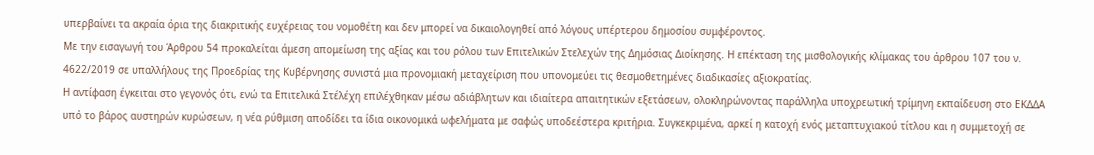υπερβαίνει τα ακραία όρια της διακριτικής ευχέρειας του νομοθέτη και δεν μπορεί να δικαιολογηθεί από λόγους υπέρτερου δημοσίου συμφέροντος.
Με την εισαγωγή του Άρθρου 54 προκαλείται άμεση απομείωση της αξίας και του ρόλου των Επιτελικών Στελεχών της Δημόσιας Διοίκησης. Η επέκταση της μισθολογικής κλίμακας του άρθρου 107 του ν. 4622/2019 σε υπαλλήλους της Προεδρίας της Κυβέρνησης συνιστά μια προνομιακή μεταχείριση που υπονομεύει τις θεσμοθετημένες διαδικασίες αξιοκρατίας.
Η αντίφαση έγκειται στο γεγονός ότι, ενώ τα Επιτελικά Στέλέχη επιλέχθηκαν μέσω αδιάβλητων και ιδιαίτερα απαιτητικών εξετάσεων, ολοκληρώνοντας παράλληλα υποχρεωτική τρίμηνη εκπαίδευση στο ΕΚΔΔΑ υπό το βάρος αυστηρών κυρώσεων, η νέα ρύθμιση αποδίδει τα ίδια οικονομικά ωφελήματα με σαφώς υποδεέστερα κριτήρια. Συγκεκριμένα, αρκεί η κατοχή ενός μεταπτυχιακού τίτλου και η συμμετοχή σε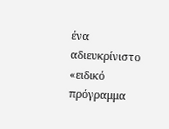ένα αδιευκρίνιστο «ειδικό πρόγραμμα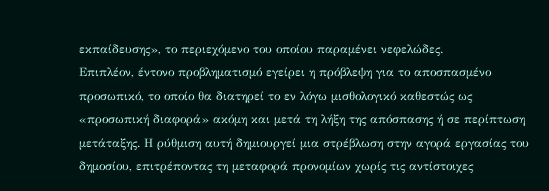εκπαίδευσης», το περιεχόμενο του οποίου παραμένει νεφελώδες.
Επιπλέον, έντονο προβληματισμό εγείρει η πρόβλεψη για το αποσπασμένο προσωπικό, το οποίο θα διατηρεί το εν λόγω μισθολογικό καθεστώς ως «προσωπική διαφορά» ακόμη και μετά τη λήξη της απόσπασης ή σε περίπτωση μετάταξης. Η ρύθμιση αυτή δημιουργεί μια στρέβλωση στην αγορά εργασίας του δημοσίου, επιτρέποντας τη μεταφορά προνομίων χωρίς τις αντίστοιχες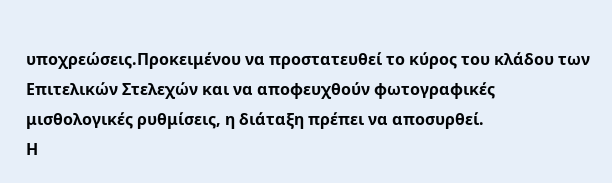υποχρεώσεις.Προκειμένου να προστατευθεί το κύρος του κλάδου των Επιτελικών Στελεχών και να αποφευχθούν φωτογραφικές μισθολογικές ρυθμίσεις, η διάταξη πρέπει να αποσυρθεί.
Η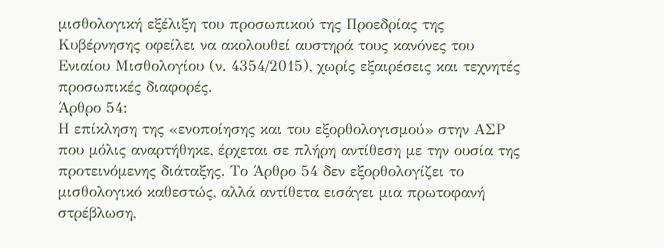μισθολογική εξέλιξη του προσωπικού της Προεδρίας της Κυβέρνησης οφείλει να ακολουθεί αυστηρά τους κανόνες του Ενιαίου Μισθολογίου (ν. 4354/2015), χωρίς εξαιρέσεις και τεχνητές προσωπικές διαφορές.
Άρθρο 54:
Η επίκληση της «ενοποίησης και του εξορθολογισμού» στην ΑΣΡ που μόλις αναρτήθηκε, έρχεται σε πλήρη αντίθεση με την ουσία της προτεινόμενης διάταξης. Το Άρθρο 54 δεν εξορθολογίζει το μισθολογικό καθεστώς, αλλά αντίθετα εισάγει μια πρωτοφανή στρέβλωση,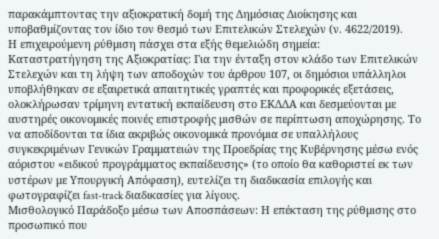παρακάμπτοντας την αξιοκρατική δομή της Δημόσιας Διοίκησης και υποβαθμίζοντας τον ίδιο τον θεσμό των Επιτελικών Στελεχών (ν. 4622/2019).
Η επιχειρούμενη ρύθμιση πάσχει στα εξής θεμελιώδη σημεία:
Καταστρατήγηση της Αξιοκρατίας: Για την ένταξη στον κλάδο των Επιτελικών Στελεχών και τη λήψη των αποδοχών του άρθρου 107, οι δημόσιοι υπάλληλοι υποβλήθηκαν σε εξαιρετικά απαιτητικές γραπτές και προφορικές εξετάσεις, ολοκλήρωσαν τρίμηνη εντατική εκπαίδευση στο ΕΚΔΔΑ και δεσμεύονται με αυστηρές οικονομικές ποινές επιστροφής μισθών σε περίπτωση αποχώρησης. Το να αποδίδονται τα ίδια ακριβώς οικονομικά προνόμια σε υπαλλήλους συγκεκριμένων Γενικών Γραμματειών της Προεδρίας της Κυβέρνησης μέσω ενός αόριστου «ειδικού προγράμματος εκπαίδευσης» (το οποίο θα καθοριστεί εκ των υστέρων με Υπουργική Απόφαση), ευτελίζει τη διαδικασία επιλογής και φωτογραφίζει fast-track διαδικασίες για λίγους.
Μισθολογικό Παράδοξο μέσω των Αποσπάσεων: Η επέκταση της ρύθμισης στο προσωπικό που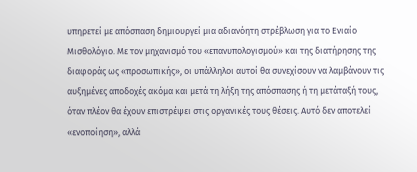υπηρετεί με απόσπαση δημιουργεί μια αδιανόητη στρέβλωση για το Ενιαίο Μισθολόγιο. Με τον μηχανισμό του «επανυπολογισμού» και της διατήρησης της διαφοράς ως «προσωπικής», οι υπάλληλοι αυτοί θα συνεχίσουν να λαμβάνουν τις αυξημένες αποδοχές ακόμα και μετά τη λήξη της απόσπασης ή τη μετάταξή τους, όταν πλέον θα έχουν επιστρέψει στις οργανικές τους θέσεις. Αυτό δεν αποτελεί «ενοποίηση», αλλά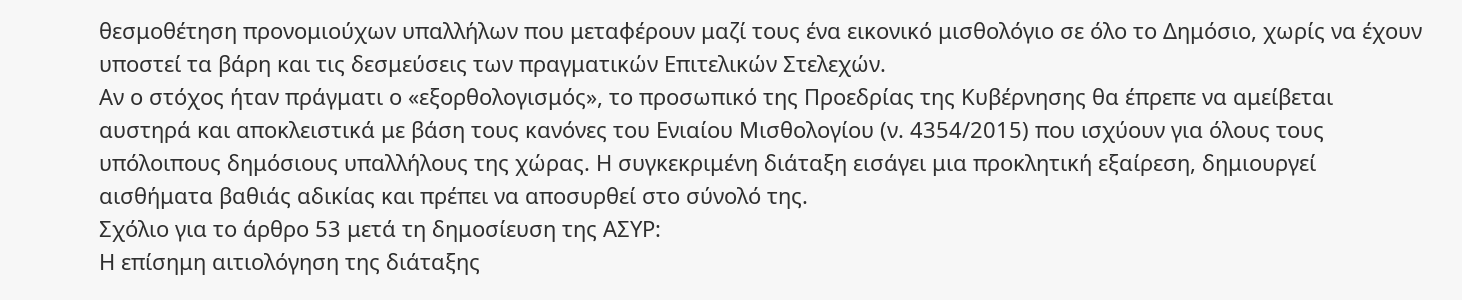θεσμοθέτηση προνομιούχων υπαλλήλων που μεταφέρουν μαζί τους ένα εικονικό μισθολόγιο σε όλο το Δημόσιο, χωρίς να έχουν υποστεί τα βάρη και τις δεσμεύσεις των πραγματικών Επιτελικών Στελεχών.
Αν ο στόχος ήταν πράγματι ο «εξορθολογισμός», το προσωπικό της Προεδρίας της Κυβέρνησης θα έπρεπε να αμείβεται αυστηρά και αποκλειστικά με βάση τους κανόνες του Ενιαίου Μισθολογίου (ν. 4354/2015) που ισχύουν για όλους τους υπόλοιπους δημόσιους υπαλλήλους της χώρας. Η συγκεκριμένη διάταξη εισάγει μια προκλητική εξαίρεση, δημιουργεί αισθήματα βαθιάς αδικίας και πρέπει να αποσυρθεί στο σύνολό της.
Σχόλιο για το άρθρο 53 μετά τη δημοσίευση της ΑΣΥΡ:
Η επίσημη αιτιολόγηση της διάταξης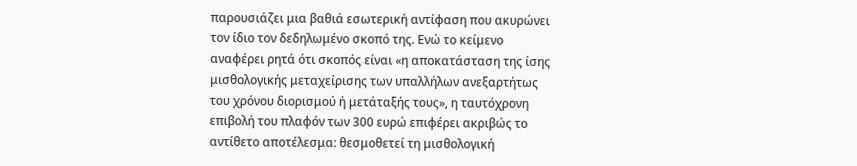παρουσιάζει μια βαθιά εσωτερική αντίφαση που ακυρώνει τον ίδιο τον δεδηλωμένο σκοπό της. Ενώ το κείμενο αναφέρει ρητά ότι σκοπός είναι «η αποκατάσταση της ίσης μισθολογικής μεταχείρισης των υπαλλήλων ανεξαρτήτως του χρόνου διορισμού ή μετάταξής τους», η ταυτόχρονη επιβολή του πλαφόν των 300 ευρώ επιφέρει ακριβώς το αντίθετο αποτέλεσμα: θεσμοθετεί τη μισθολογική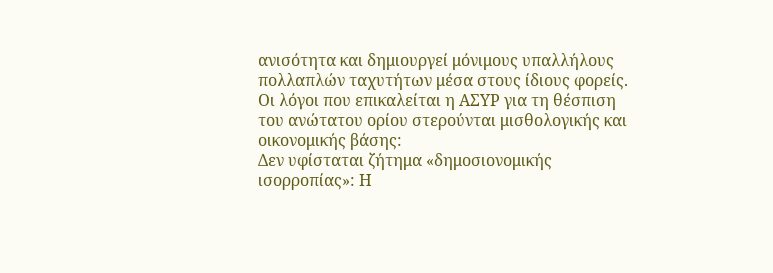ανισότητα και δημιουργεί μόνιμους υπαλλήλους πολλαπλών ταχυτήτων μέσα στους ίδιους φορείς.
Οι λόγοι που επικαλείται η ΑΣΥΡ για τη θέσπιση του ανώτατου ορίου στερούνται μισθολογικής και οικονομικής βάσης:
Δεν υφίσταται ζήτημα «δημοσιονομικής ισορροπίας»: Η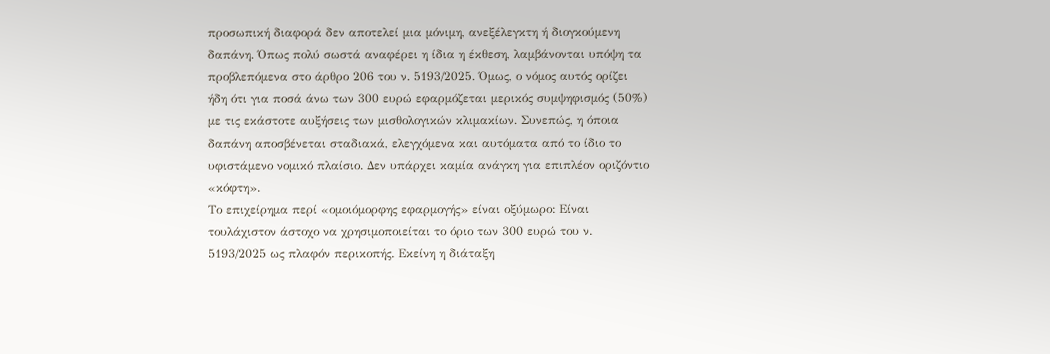προσωπική διαφορά δεν αποτελεί μια μόνιμη, ανεξέλεγκτη ή διογκούμενη δαπάνη. Όπως πολύ σωστά αναφέρει η ίδια η έκθεση, λαμβάνονται υπόψη τα προβλεπόμενα στο άρθρο 206 του ν. 5193/2025. Όμως, ο νόμος αυτός ορίζει ήδη ότι για ποσά άνω των 300 ευρώ εφαρμόζεται μερικός συμψηφισμός (50%) με τις εκάστοτε αυξήσεις των μισθολογικών κλιμακίων. Συνεπώς, η όποια δαπάνη αποσβένεται σταδιακά, ελεγχόμενα και αυτόματα από το ίδιο το υφιστάμενο νομικό πλαίσιο. Δεν υπάρχει καμία ανάγκη για επιπλέον οριζόντιο «κόφτη».
Το επιχείρημα περί «ομοιόμορφης εφαρμογής» είναι οξύμωρο: Είναι τουλάχιστον άστοχο να χρησιμοποιείται το όριο των 300 ευρώ του ν. 5193/2025 ως πλαφόν περικοπής. Εκείνη η διάταξη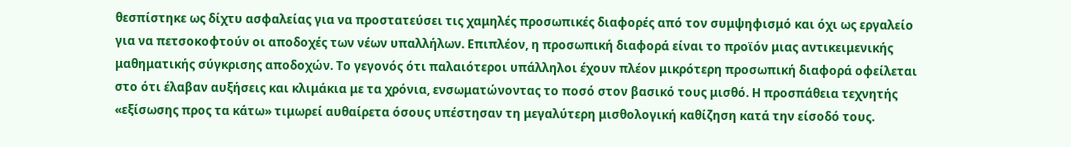θεσπίστηκε ως δίχτυ ασφαλείας για να προστατεύσει τις χαμηλές προσωπικές διαφορές από τον συμψηφισμό και όχι ως εργαλείο για να πετσοκοφτούν οι αποδοχές των νέων υπαλλήλων. Επιπλέον, η προσωπική διαφορά είναι το προϊόν μιας αντικειμενικής μαθηματικής σύγκρισης αποδοχών. Το γεγονός ότι παλαιότεροι υπάλληλοι έχουν πλέον μικρότερη προσωπική διαφορά οφείλεται στο ότι έλαβαν αυξήσεις και κλιμάκια με τα χρόνια, ενσωματώνοντας το ποσό στον βασικό τους μισθό. Η προσπάθεια τεχνητής «εξίσωσης προς τα κάτω» τιμωρεί αυθαίρετα όσους υπέστησαν τη μεγαλύτερη μισθολογική καθίζηση κατά την είσοδό τους.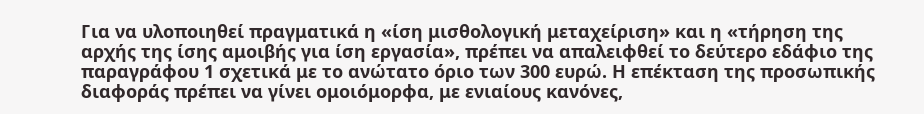Για να υλοποιηθεί πραγματικά η «ίση μισθολογική μεταχείριση» και η «τήρηση της αρχής της ίσης αμοιβής για ίση εργασία», πρέπει να απαλειφθεί το δεύτερο εδάφιο της παραγράφου 1 σχετικά με το ανώτατο όριο των 300 ευρώ. Η επέκταση της προσωπικής διαφοράς πρέπει να γίνει ομοιόμορφα, με ενιαίους κανόνες,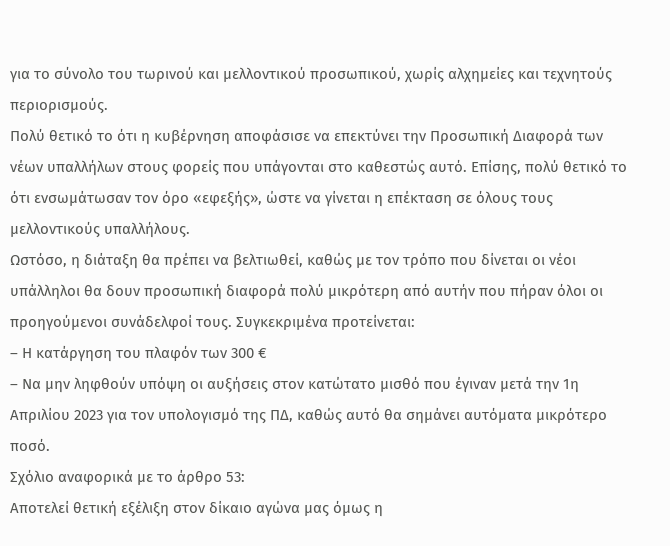για το σύνολο του τωρινού και μελλοντικού προσωπικού, χωρίς αλχημείες και τεχνητούς περιορισμούς.
Πολύ θετικό το ότι η κυβέρνηση αποφάσισε να επεκτύνει την Προσωπική Διαφορά των νέων υπαλλήλων στους φορείς που υπάγονται στο καθεστώς αυτό. Επίσης, πολύ θετικό το ότι ενσωμάτωσαν τον όρο «εφεξής», ώστε να γίνεται η επέκταση σε όλους τους μελλοντικούς υπαλλήλους.
Ωστόσο, η διάταξη θα πρέπει να βελτιωθεί, καθώς με τον τρόπο που δίνεται οι νέοι υπάλληλοι θα δουν προσωπική διαφορά πολύ μικρότερη από αυτήν που πήραν όλοι οι προηγούμενοι συνάδελφοί τους. Συγκεκριμένα προτείνεται:
– Η κατάργηση του πλαφόν των 300 €
– Να μην ληφθούν υπόψη οι αυξήσεις στον κατώτατο μισθό που έγιναν μετά την 1η Απριλίου 2023 για τον υπολογισμό της ΠΔ, καθώς αυτό θα σημάνει αυτόματα μικρότερο ποσό.
Σχόλιο αναφορικά με το άρθρο 53:
Αποτελεί θετική εξέλιξη στον δίκαιο αγώνα μας όμως η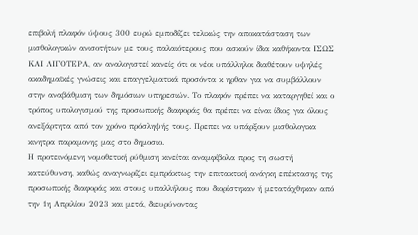επιβολή πλαφόν ύψους 300 ευρώ εμποδίζει τελικώς την αποκατάσταση των μισθολογικών ανισοτήτων με τους παλαιότερους που ασκούν ίδια καθήκοντα ΙΣΩΣ ΚΑΙ ΛΙΓΟΤΕΡΑ, αν αναλογιστεί κανείς ότι οι νέοι υπάλληλοι διαθέτουν υψηλές ακαδημαϊκές γνώσεις και επαγγελματικά προσόντα κ ηρθαν για να συμβάλλουν στην αναβάθμιση των δημόσιων υπηρεσιών. Το πλαφόν πρέπει να καταργηθεί και ο τρόπος υπολογισμού της προσωπικής διαφοράς θα πρέπει να είναι ίδιος για όλους ανεξάρτητα από τον χρόνο πρόσληψής τους. Πρεπει να υπάρξουν μισθολογικα κινητρα παραμονης μας στο δημοσιο.
Η προτεινόμενη νομοθετική ρύθμιση κινείται αναμφίβολα προς τη σωστή κατεύθυνση, καθώς αναγνωρίζει εμπράκτως την επιτακτική ανάγκη επέκτασης της προσωπικής διαφοράς και στους υπαλλήλους που διορίστηκαν ή μετατάχθηκαν από την 1η Απριλίου 2023 και μετά, διευρύνοντας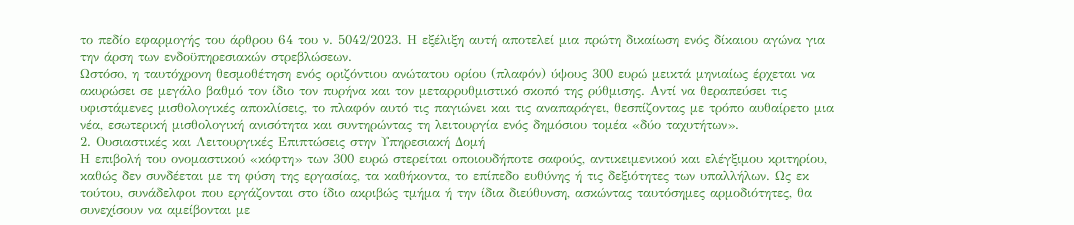το πεδίο εφαρμογής του άρθρου 64 του ν. 5042/2023. Η εξέλιξη αυτή αποτελεί μια πρώτη δικαίωση ενός δίκαιου αγώνα για την άρση των ενδοϋπηρεσιακών στρεβλώσεων.
Ωστόσο, η ταυτόχρονη θεσμοθέτηση ενός οριζόντιου ανώτατου ορίου (πλαφόν) ύψους 300 ευρώ μεικτά μηνιαίως έρχεται να ακυρώσει σε μεγάλο βαθμό τον ίδιο τον πυρήνα και τον μεταρρυθμιστικό σκοπό της ρύθμισης. Αντί να θεραπεύσει τις υφιστάμενες μισθολογικές αποκλίσεις, το πλαφόν αυτό τις παγιώνει και τις αναπαράγει, θεσπίζοντας με τρόπο αυθαίρετο μια νέα, εσωτερική μισθολογική ανισότητα και συντηρώντας τη λειτουργία ενός δημόσιου τομέα «δύο ταχυτήτων».
2. Ουσιαστικές και Λειτουργικές Επιπτώσεις στην Υπηρεσιακή Δομή
Η επιβολή του ονομαστικού «κόφτη» των 300 ευρώ στερείται οποιουδήποτε σαφούς, αντικειμενικού και ελέγξιμου κριτηρίου, καθώς δεν συνδέεται με τη φύση της εργασίας, τα καθήκοντα, το επίπεδο ευθύνης ή τις δεξιότητες των υπαλλήλων. Ως εκ τούτου, συνάδελφοι που εργάζονται στο ίδιο ακριβώς τμήμα ή την ίδια διεύθυνση, ασκώντας ταυτόσημες αρμοδιότητες, θα συνεχίσουν να αμείβονται με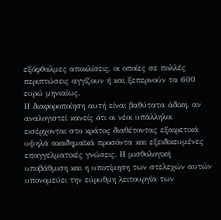εξόφθαλμες αποκλίσεις, οι οποίες σε πολλές περιπτώσεις αγγίζουν ή και ξεπερνούν τα 600 ευρώ μηνιαίως.
Η διαφοροποίηση αυτή είναι βαθύτατα άδικη, αν αναλογιστεί κανείς ότι οι νέοι υπάλληλοι εισέρχονται στο κράτος διαθέτοντας εξαιρετικά υψηλά ακαδημαϊκά προσόντα και εξειδικευμένες επαγγελματικές γνώσεις. Η μισθολογική υποβάθμιση και η υποτίμηση των στελεχών αυτών υπονομεύει την εύρυθμη λειτουργία των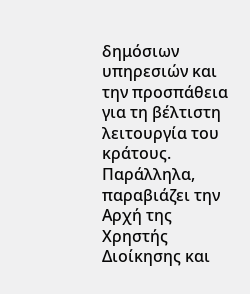δημόσιων υπηρεσιών και την προσπάθεια για τη βέλτιστη λειτουργία του κράτους. Παράλληλα, παραβιάζει την Αρχή της Χρηστής Διοίκησης και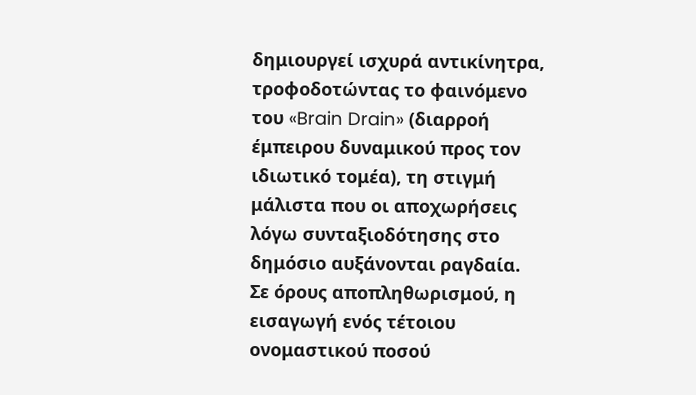δημιουργεί ισχυρά αντικίνητρα, τροφοδοτώντας το φαινόμενο του «Brain Drain» (διαρροή έμπειρου δυναμικού προς τον ιδιωτικό τομέα), τη στιγμή μάλιστα που οι αποχωρήσεις λόγω συνταξιοδότησης στο δημόσιο αυξάνονται ραγδαία.
Σε όρους αποπληθωρισμού, η εισαγωγή ενός τέτοιου ονομαστικού ποσού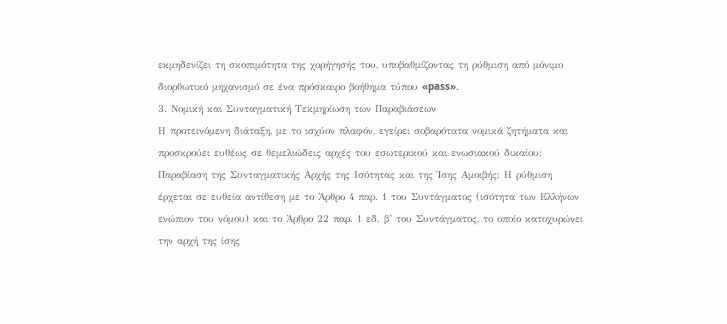εκμηδενίζει τη σκοπιμότητα της χορήγησής του, υποβαθμίζοντας τη ρύθμιση από μόνιμο διορθωτικό μηχανισμό σε ένα πρόσκαιρο βοήθημα τύπου «pass».
3. Νομική και Συνταγματική Τεκμηρίωση των Παραβιάσεων
Η προτεινόμενη διάταξη, με το ισχύον πλαφόν, εγείρει σοβαρότατα νομικά ζητήματα και προσκρούει ευθέως σε θεμελιώδεις αρχές του εσωτερικού και ενωσιακού δικαίου:
Παραβίαση της Συνταγματικής Αρχής της Ισότητας και της Ίσης Αμοιβής: Η ρύθμιση έρχεται σε ευθεία αντίθεση με το Άρθρο 4 παρ. 1 του Συντάγματος (ισότητα των Ελλήνων ενώπιον του νόμου) και το Άρθρο 22 παρ. 1 εδ. β’ του Συντάγματος, το οποίο κατοχυρώνει την αρχή της ίσης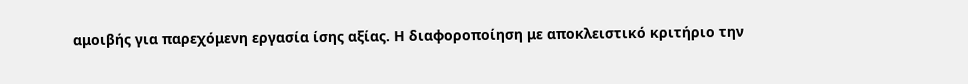αμοιβής για παρεχόμενη εργασία ίσης αξίας. Η διαφοροποίηση με αποκλειστικό κριτήριο την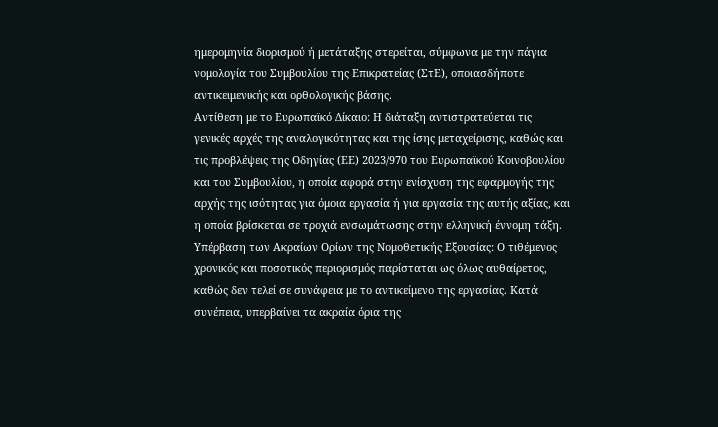ημερομηνία διορισμού ή μετάταξης στερείται, σύμφωνα με την πάγια νομολογία του Συμβουλίου της Επικρατείας (ΣτΕ), οποιασδήποτε αντικειμενικής και ορθολογικής βάσης.
Αντίθεση με το Ευρωπαϊκό Δίκαιο: Η διάταξη αντιστρατεύεται τις γενικές αρχές της αναλογικότητας και της ίσης μεταχείρισης, καθώς και τις προβλέψεις της Οδηγίας (ΕΕ) 2023/970 του Ευρωπαϊκού Κοινοβουλίου και του Συμβουλίου, η οποία αφορά στην ενίσχυση της εφαρμογής της αρχής της ισότητας για όμοια εργασία ή για εργασία της αυτής αξίας, και η οποία βρίσκεται σε τροχιά ενσωμάτωσης στην ελληνική έννομη τάξη.
Υπέρβαση των Ακραίων Ορίων της Νομοθετικής Εξουσίας: Ο τιθέμενος χρονικός και ποσοτικός περιορισμός παρίσταται ως όλως αυθαίρετος, καθώς δεν τελεί σε συνάφεια με το αντικείμενο της εργασίας. Κατά συνέπεια, υπερβαίνει τα ακραία όρια της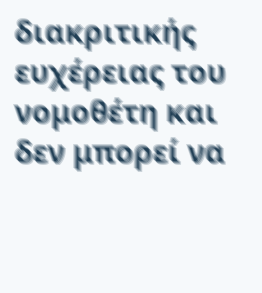διακριτικής ευχέρειας του νομοθέτη και δεν μπορεί να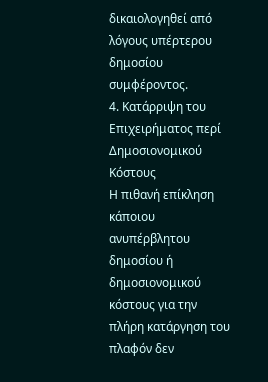δικαιολογηθεί από λόγους υπέρτερου δημοσίου συμφέροντος.
4. Κατάρριψη του Επιχειρήματος περί Δημοσιονομικού Κόστους
Η πιθανή επίκληση κάποιου ανυπέρβλητου δημοσίου ή δημοσιονομικού κόστους για την πλήρη κατάργηση του πλαφόν δεν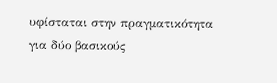υφίσταται στην πραγματικότητα για δύο βασικούς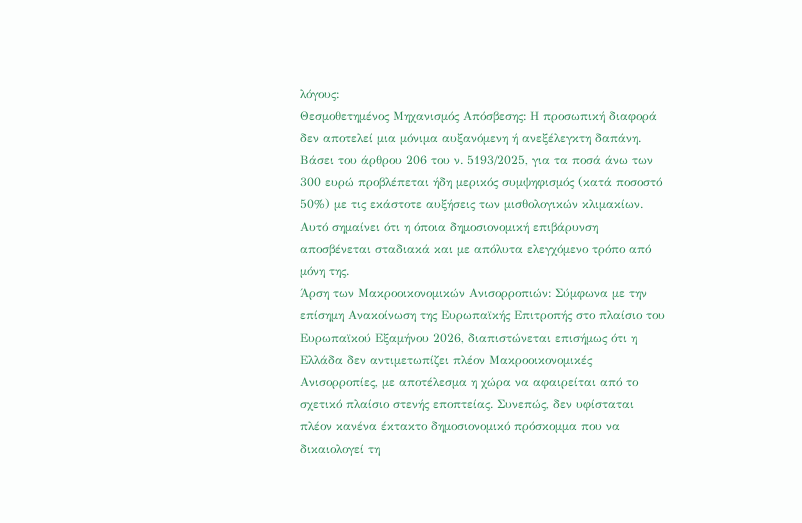λόγους:
Θεσμοθετημένος Μηχανισμός Απόσβεσης: Η προσωπική διαφορά δεν αποτελεί μια μόνιμα αυξανόμενη ή ανεξέλεγκτη δαπάνη. Βάσει του άρθρου 206 του ν. 5193/2025, για τα ποσά άνω των 300 ευρώ προβλέπεται ήδη μερικός συμψηφισμός (κατά ποσοστό 50%) με τις εκάστοτε αυξήσεις των μισθολογικών κλιμακίων. Αυτό σημαίνει ότι η όποια δημοσιονομική επιβάρυνση αποσβένεται σταδιακά και με απόλυτα ελεγχόμενο τρόπο από μόνη της.
Άρση των Μακροοικονομικών Ανισορροπιών: Σύμφωνα με την επίσημη Ανακοίνωση της Ευρωπαϊκής Επιτροπής στο πλαίσιο του Ευρωπαϊκού Εξαμήνου 2026, διαπιστώνεται επισήμως ότι η Ελλάδα δεν αντιμετωπίζει πλέον Μακροοικονομικές Ανισορροπίες, με αποτέλεσμα η χώρα να αφαιρείται από το σχετικό πλαίσιο στενής εποπτείας. Συνεπώς, δεν υφίσταται πλέον κανένα έκτακτο δημοσιονομικό πρόσκομμα που να δικαιολογεί τη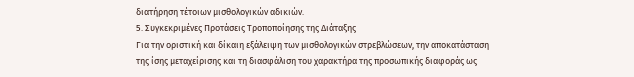διατήρηση τέτοιων μισθολογικών αδικιών.
5. Συγκεκριμένες Προτάσεις Τροποποίησης της Διάταξης
Για την οριστική και δίκαιη εξάλειψη των μισθολογικών στρεβλώσεων, την αποκατάσταση της ίσης μεταχείρισης και τη διασφάλιση του χαρακτήρα της προσωπικής διαφοράς ως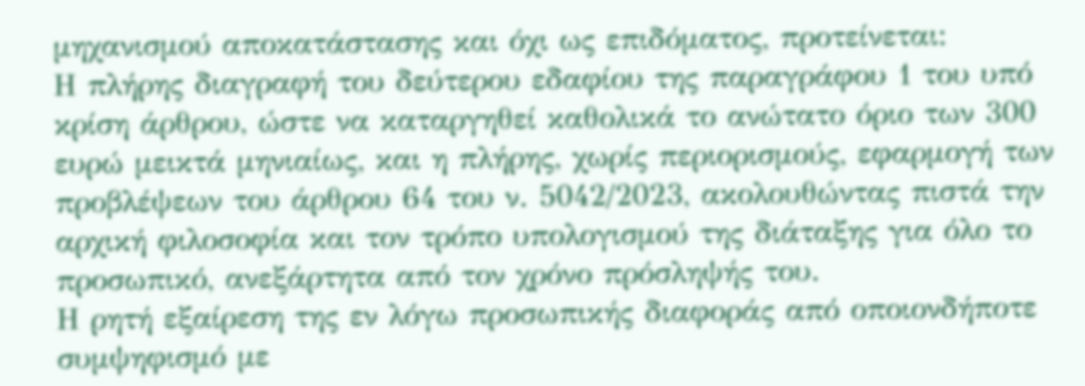μηχανισμού αποκατάστασης και όχι ως επιδόματος, προτείνεται:
Η πλήρης διαγραφή του δεύτερου εδαφίου της παραγράφου 1 του υπό κρίση άρθρου, ώστε να καταργηθεί καθολικά το ανώτατο όριο των 300 ευρώ μεικτά μηνιαίως, και η πλήρης, χωρίς περιορισμούς, εφαρμογή των προβλέψεων του άρθρου 64 του ν. 5042/2023, ακολουθώντας πιστά την αρχική φιλοσοφία και τον τρόπο υπολογισμού της διάταξης για όλο το προσωπικό, ανεξάρτητα από τον χρόνο πρόσληψής του.
Η ρητή εξαίρεση της εν λόγω προσωπικής διαφοράς από οποιονδήποτε συμψηφισμό με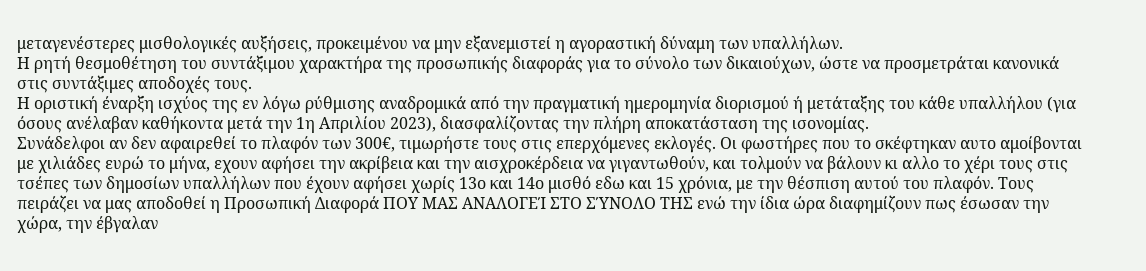μεταγενέστερες μισθολογικές αυξήσεις, προκειμένου να μην εξανεμιστεί η αγοραστική δύναμη των υπαλλήλων.
Η ρητή θεσμοθέτηση του συντάξιμου χαρακτήρα της προσωπικής διαφοράς για το σύνολο των δικαιούχων, ώστε να προσμετράται κανονικά στις συντάξιμες αποδοχές τους.
Η οριστική έναρξη ισχύος της εν λόγω ρύθμισης αναδρομικά από την πραγματική ημερομηνία διορισμού ή μετάταξης του κάθε υπαλλήλου (για όσους ανέλαβαν καθήκοντα μετά την 1η Απριλίου 2023), διασφαλίζοντας την πλήρη αποκατάσταση της ισονομίας.
Συνάδελφοι αν δεν αφαιρεθεί το πλαφόν των 300€, τιμωρήστε τους στις επερχόμενες εκλογές. Οι φωστήρες που το σκέφτηκαν αυτο αμοίβονται με χιλιάδες ευρώ το μήνα, εχουν αφήσει την ακρίβεια και την αισχροκέρδεια να γιγαντωθούν, και τολμούν να βάλουν κι αλλο το χέρι τους στις τσέπες των δημοσίων υπαλλήλων που έχουν αφήσει χωρίς 13ο και 14ο μισθό εδω και 15 χρόνια, με την θέσπιση αυτού του πλαφόν. Τους πειράζει να μας αποδοθεί η Προσωπική Διαφορά ΠΟΥ ΜΑΣ ΑΝΑΛΟΓΕΊ ΣΤΟ ΣΎΝΟΛΟ ΤΗΣ ενώ την ίδια ώρα διαφημίζουν πως έσωσαν την χώρα, την έβγαλαν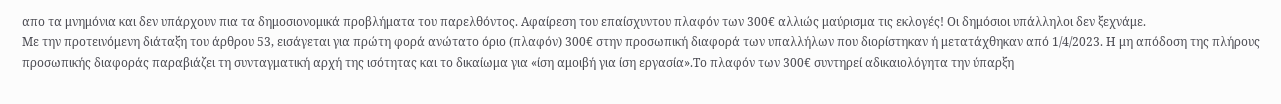απο τα μνημόνια και δεν υπάρχουν πια τα δημοσιονομικά προβλήματα του παρελθόντος. Αφαίρεση του επαίσχυντου πλαφόν των 300€ αλλιώς μαύρισμα τις εκλογές! Οι δημόσιοι υπάλληλοι δεν ξεχνάμε.
Με την προτεινόμενη διάταξη του άρθρου 53, εισάγεται για πρώτη φορά ανώτατο όριο (πλαφόν) 300€ στην προσωπική διαφορά των υπαλλήλων που διορίστηκαν ή μετατάχθηκαν από 1/4/2023. Η μη απόδοση της πλήρους προσωπικής διαφοράς παραβιάζει τη συνταγματική αρχή της ισότητας και το δικαίωμα για «ίση αμοιβή για ίση εργασία».Το πλαφόν των 300€ συντηρεί αδικαιολόγητα την ύπαρξη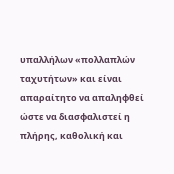υπαλλήλων «πολλαπλών ταχυτήτων» και είναι απαραίτητο να απαληφθεί ώστε να διασφαλιστεί η πλήρης, καθολική και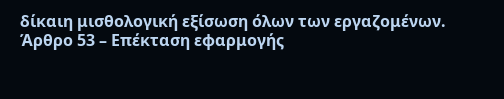δίκαιη μισθολογική εξίσωση όλων των εργαζομένων.
Άρθρο 53 – Επέκταση εφαρμογής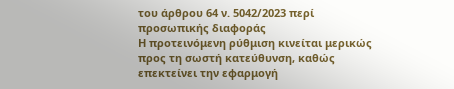του άρθρου 64 ν. 5042/2023 περί προσωπικής διαφοράς
Η προτεινόμενη ρύθμιση κινείται μερικώς προς τη σωστή κατεύθυνση, καθώς επεκτείνει την εφαρμογή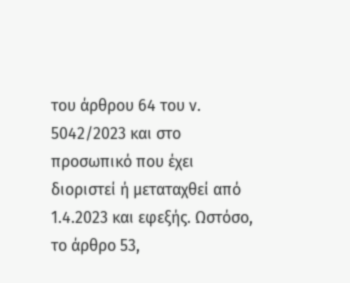του άρθρου 64 του ν. 5042/2023 και στο προσωπικό που έχει διοριστεί ή μεταταχθεί από 1.4.2023 και εφεξής. Ωστόσο, το άρθρο 53,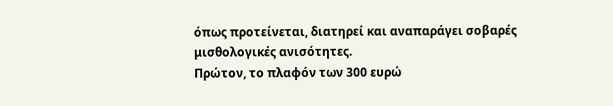όπως προτείνεται, διατηρεί και αναπαράγει σοβαρές μισθολογικές ανισότητες.
Πρώτον, το πλαφόν των 300 ευρώ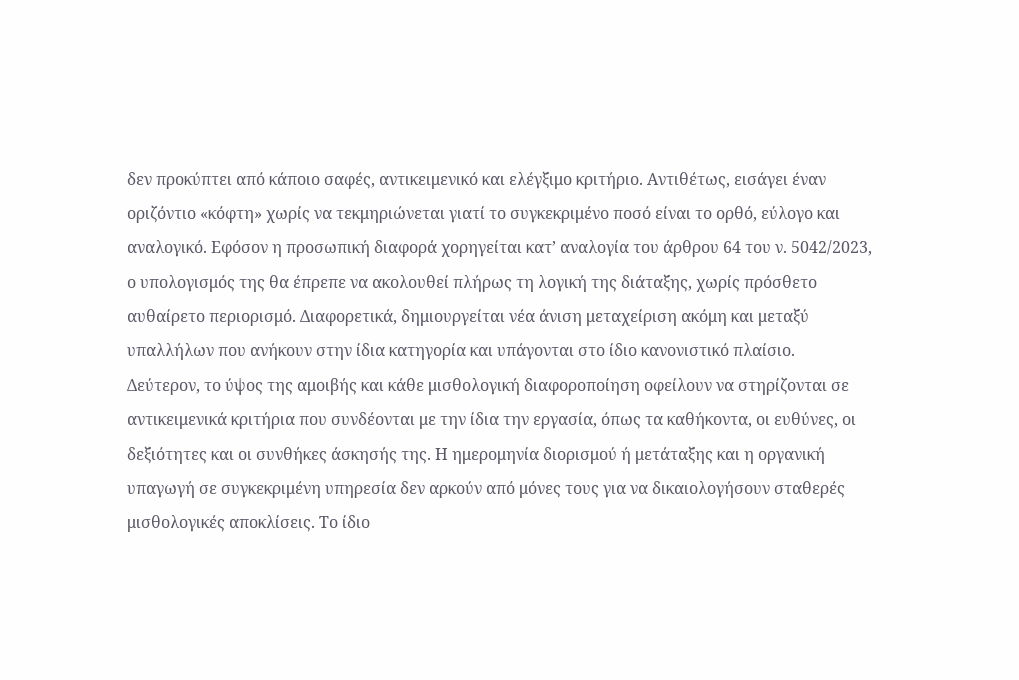δεν προκύπτει από κάποιο σαφές, αντικειμενικό και ελέγξιμο κριτήριο. Αντιθέτως, εισάγει έναν οριζόντιο «κόφτη» χωρίς να τεκμηριώνεται γιατί το συγκεκριμένο ποσό είναι το ορθό, εύλογο και αναλογικό. Εφόσον η προσωπική διαφορά χορηγείται κατ’ αναλογία του άρθρου 64 του ν. 5042/2023, ο υπολογισμός της θα έπρεπε να ακολουθεί πλήρως τη λογική της διάταξης, χωρίς πρόσθετο αυθαίρετο περιορισμό. Διαφορετικά, δημιουργείται νέα άνιση μεταχείριση ακόμη και μεταξύ υπαλλήλων που ανήκουν στην ίδια κατηγορία και υπάγονται στο ίδιο κανονιστικό πλαίσιο.
Δεύτερον, το ύψος της αμοιβής και κάθε μισθολογική διαφοροποίηση οφείλουν να στηρίζονται σε αντικειμενικά κριτήρια που συνδέονται με την ίδια την εργασία, όπως τα καθήκοντα, οι ευθύνες, οι δεξιότητες και οι συνθήκες άσκησής της. Η ημερομηνία διορισμού ή μετάταξης και η οργανική υπαγωγή σε συγκεκριμένη υπηρεσία δεν αρκούν από μόνες τους για να δικαιολογήσουν σταθερές μισθολογικές αποκλίσεις. Το ίδιο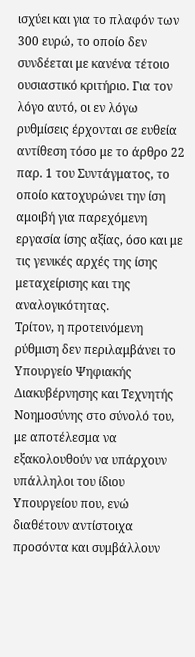ισχύει και για το πλαφόν των 300 ευρώ, το οποίο δεν συνδέεται με κανένα τέτοιο ουσιαστικό κριτήριο. Για τον λόγο αυτό, οι εν λόγω ρυθμίσεις έρχονται σε ευθεία αντίθεση τόσο με το άρθρο 22 παρ. 1 του Συντάγματος, το οποίο κατοχυρώνει την ίση αμοιβή για παρεχόμενη εργασία ίσης αξίας, όσο και με τις γενικές αρχές της ίσης μεταχείρισης και της αναλογικότητας.
Τρίτον, η προτεινόμενη ρύθμιση δεν περιλαμβάνει το Υπουργείο Ψηφιακής Διακυβέρνησης και Τεχνητής Νοημοσύνης στο σύνολό του, με αποτέλεσμα να εξακολουθούν να υπάρχουν υπάλληλοι του ίδιου Υπουργείου που, ενώ διαθέτουν αντίστοιχα προσόντα και συμβάλλουν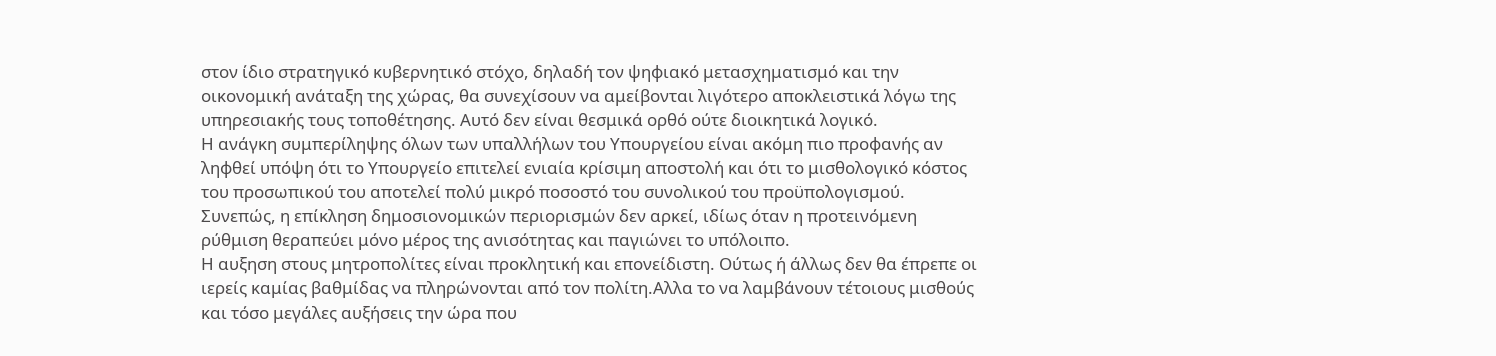στον ίδιο στρατηγικό κυβερνητικό στόχο, δηλαδή τον ψηφιακό μετασχηματισμό και την οικονομική ανάταξη της χώρας, θα συνεχίσουν να αμείβονται λιγότερο αποκλειστικά λόγω της υπηρεσιακής τους τοποθέτησης. Αυτό δεν είναι θεσμικά ορθό ούτε διοικητικά λογικό.
Η ανάγκη συμπερίληψης όλων των υπαλλήλων του Υπουργείου είναι ακόμη πιο προφανής αν ληφθεί υπόψη ότι το Υπουργείο επιτελεί ενιαία κρίσιμη αποστολή και ότι το μισθολογικό κόστος του προσωπικού του αποτελεί πολύ μικρό ποσοστό του συνολικού του προϋπολογισμού. Συνεπώς, η επίκληση δημοσιονομικών περιορισμών δεν αρκεί, ιδίως όταν η προτεινόμενη ρύθμιση θεραπεύει μόνο μέρος της ανισότητας και παγιώνει το υπόλοιπο.
Η αυξηση στους μητροπολίτες είναι προκλητική και επονείδιστη. Ούτως ή άλλως δεν θα έπρεπε οι ιερείς καμίας βαθμίδας να πληρώνονται από τον πολίτη.Αλλα το να λαμβάνουν τέτοιους μισθούς και τόσο μεγάλες αυξήσεις την ώρα που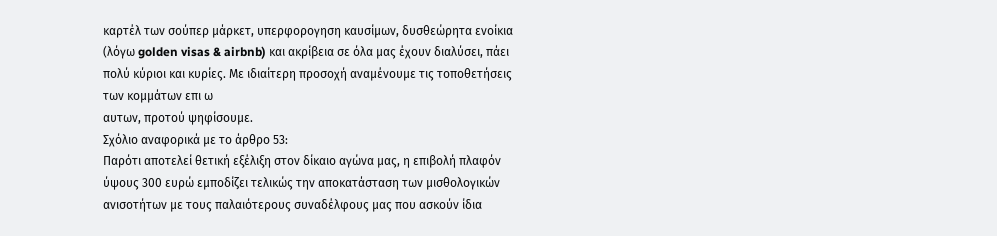καρτέλ των σούπερ μάρκετ, υπερφορογηση καυσίμων, δυσθεώρητα ενοίκια (λόγω golden visas & airbnb) και ακρίβεια σε όλα μας έχουν διαλύσει, πάει πολύ κύριοι και κυρίες. Με ιδιαίτερη προσοχή αναμένουμε τις τοποθετήσεις των κομμάτων επι ω
αυτων, προτού ψηφίσουμε.
Σχόλιο αναφορικά με το άρθρο 53:
Παρότι αποτελεί θετική εξέλιξη στον δίκαιο αγώνα μας, η επιβολή πλαφόν ύψους 300 ευρώ εμποδίζει τελικώς την αποκατάσταση των μισθολογικών ανισοτήτων με τους παλαιότερους συναδέλφους μας που ασκούν ίδια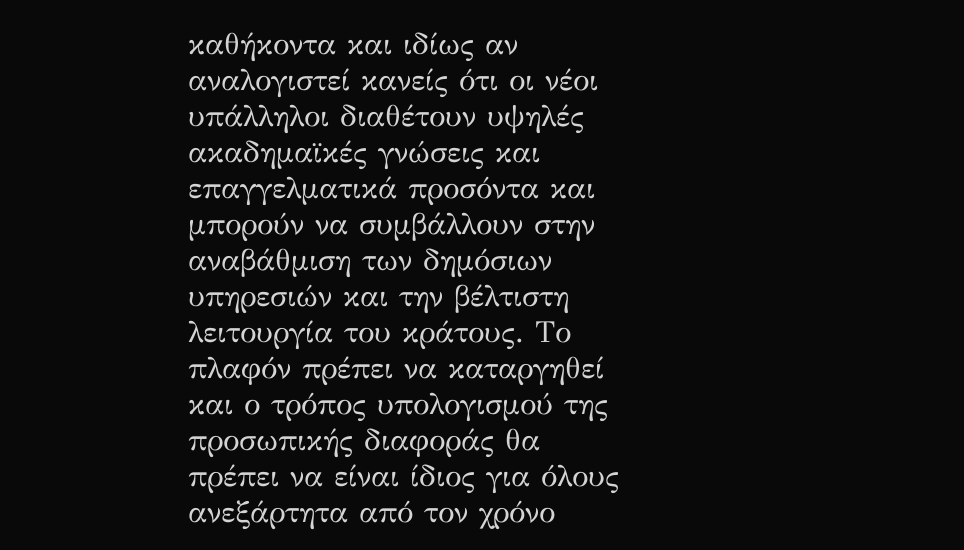καθήκοντα και ιδίως αν αναλογιστεί κανείς ότι οι νέοι υπάλληλοι διαθέτουν υψηλές ακαδημαϊκές γνώσεις και επαγγελματικά προσόντα και μπορούν να συμβάλλουν στην αναβάθμιση των δημόσιων υπηρεσιών και την βέλτιστη λειτουργία του κράτους. Το πλαφόν πρέπει να καταργηθεί και ο τρόπος υπολογισμού της προσωπικής διαφοράς θα πρέπει να είναι ίδιος για όλους ανεξάρτητα από τον χρόνο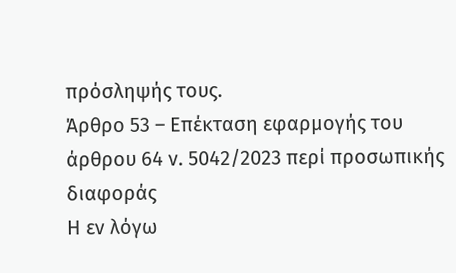πρόσληψής τους.
Άρθρο 53 – Επέκταση εφαρμογής του άρθρου 64 ν. 5042/2023 περί προσωπικής διαφοράς
Η εν λόγω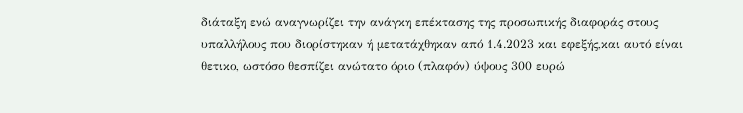διάταξη ενώ αναγνωρίζει την ανάγκη επέκτασης της προσωπικής διαφοράς στους υπαλλήλους που διορίστηκαν ή μετατάχθηκαν από 1.4.2023 και εφεξής,και αυτό είναι θετικο, ωστόσο θεσπίζει ανώτατο όριο (πλαφόν) ύψους 300 ευρώ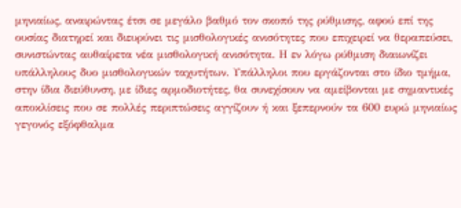μηνιαίως, αναιρώντας έτσι σε μεγάλο βαθμό τον σκοπό της ρύθμισης, αφού επί της ουσίας διατηρεί και διευρύνει τις μισθολογικές ανισότητες που επιχειρεί να θεραπεύσει, συνιστώντας αυθαίρετα νέα μισθολογική ανισότητα. Η εν λόγω ρύθμιση διαιωνίζει υπάλληλους δυο μισθολογικών ταχυτήτων. Υπάλληλοι που εργάζονται στο ίδιο τμήμα, στην ίδια διεύθυνση, με ίδιες αρμοδιοτήτες, θα συνεχίσουν να αμείβονται με σημαντικές αποκλίσεις που σε πολλές περιπτώσεις αγγίζουν ή και ξεπερνούν τα 600 ευρώ μηνιαίως γεγονός εξόφθαλμα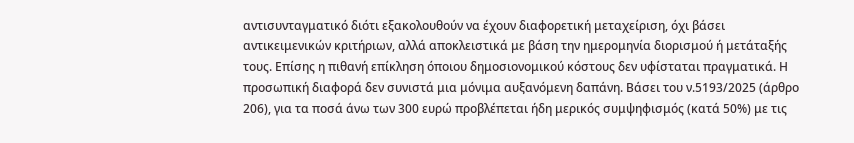αντισυνταγματικό διότι εξακολουθούν να έχουν διαφορετική μεταχείριση, όχι βάσει αντικειμενικών κριτήριων, αλλά αποκλειστικά με βάση την ημερομηνία διορισμού ή μετάταξής τους. Επίσης η πιθανή επίκληση όποιου δημοσιονομικού κόστους δεν υφίσταται πραγματικά. Η προσωπική διαφορά δεν συνιστά μια μόνιμα αυξανόμενη δαπάνη. Βάσει του ν.5193/2025 (άρθρο 206), για τα ποσά άνω των 300 ευρώ προβλέπεται ήδη μερικός συμψηφισμός (κατά 50%) με τις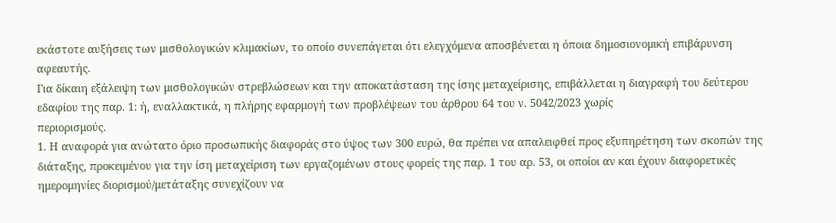εκάστοτε αυξήσεις των μισθολογικών κλιμακίων, το οποίο συνεπάγεται ότι ελεγχόμενα αποσβένεται η όποια δημοσιονομική επιβάρυνση αφεαυτής.
Για δίκαιη εξάλειψη των μισθολογικών στρεβλώσεων και την αποκατάσταση της ίσης μεταχείρισης, επιβάλλεται η διαγραφή του δεύτερου εδαφίου της παρ. 1: ή, εναλλακτικά, η πλήρης εφαρμογή των προβλέψεων του άρθρου 64 του ν. 5042/2023 χωρίς
περιορισμούς.
1. Η αναφορά για ανώτατο όριο προσωπικής διαφοράς στο ύψος των 300 ευρώ, θα πρέπει να απαλειφθεί προς εξυπηρέτηση των σκοπών της διάταξης, προκειμένου για την ίση μεταχείριση των εργαζομένων στους φορείς της παρ. 1 του αρ. 53, οι οποίοι αν και έχουν διαφορετικές ημερομηνίες διορισμού/μετάταξης συνεχίζουν να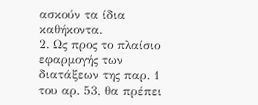ασκούν τα ίδια καθήκοντα.
2. Ως προς το πλαίσιο εφαρμογής των διατάξεων της παρ. 1 του αρ. 53, θα πρέπει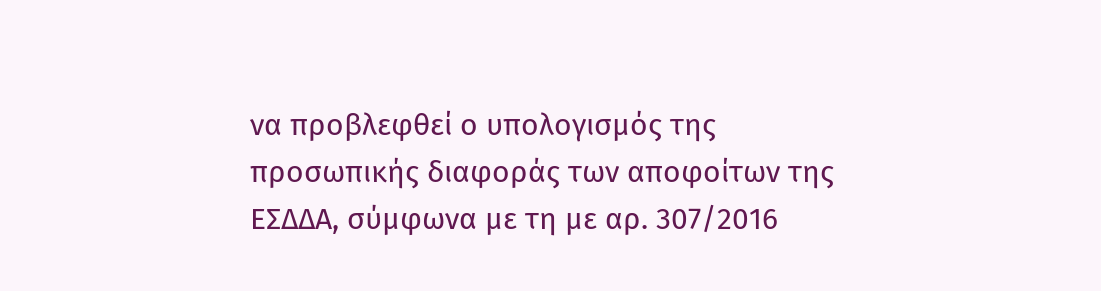να προβλεφθεί ο υπολογισμός της προσωπικής διαφοράς των αποφοίτων της ΕΣΔΔΑ, σύμφωνα με τη με αρ. 307/2016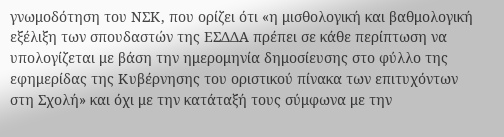γνωμοδότηση του ΝΣΚ, που ορίζει ότι «η μισθολογική και βαθμολογική εξέλιξη των σπουδαστών της ΕΣΔΔΑ πρέπει σε κάθε περίπτωση να υπολογίζεται με βάση την ημερομηνία δημοσίευσης στο φύλλο της εφημερίδας της Κυβέρνησης του οριστικού πίνακα των επιτυχόντων στη Σχολή» και όχι με την κατάταξή τους σύμφωνα με την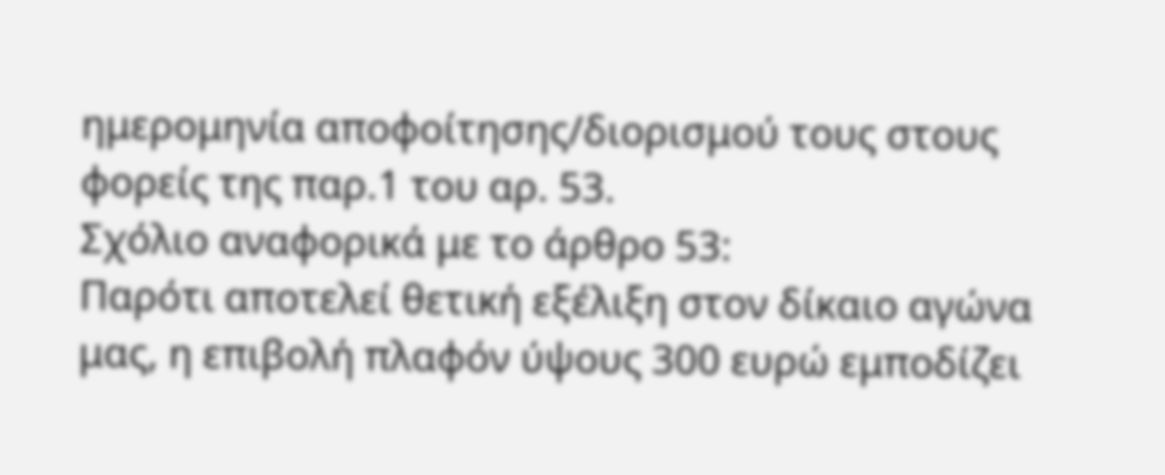ημερομηνία αποφοίτησης/διορισμού τους στους φορείς της παρ.1 του αρ. 53.
Σχόλιο αναφορικά με το άρθρο 53:
Παρότι αποτελεί θετική εξέλιξη στον δίκαιο αγώνα μας, η επιβολή πλαφόν ύψους 300 ευρώ εμποδίζει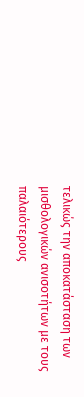τελικώς την αποκατάσταση των μισθολογικών ανισοτήτων με τους παλαιότερους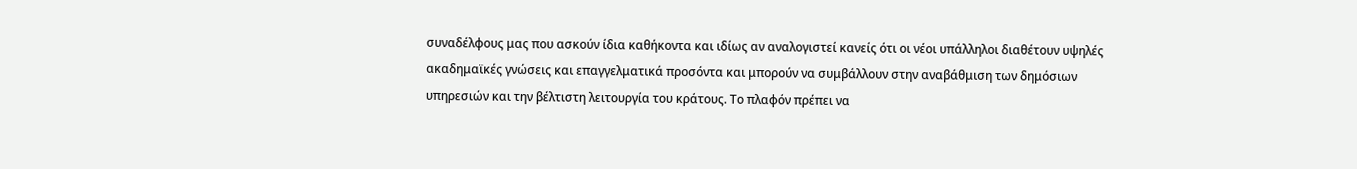συναδέλφους μας που ασκούν ίδια καθήκοντα και ιδίως αν αναλογιστεί κανείς ότι οι νέοι υπάλληλοι διαθέτουν υψηλές ακαδημαϊκές γνώσεις και επαγγελματικά προσόντα και μπορούν να συμβάλλουν στην αναβάθμιση των δημόσιων υπηρεσιών και την βέλτιστη λειτουργία του κράτους. Το πλαφόν πρέπει να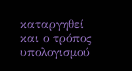καταργηθεί και ο τρόπος υπολογισμού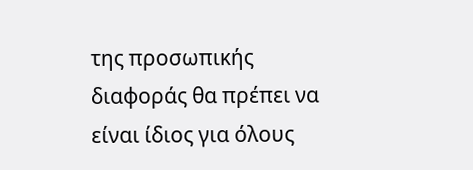της προσωπικής διαφοράς θα πρέπει να είναι ίδιος για όλους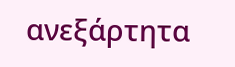ανεξάρτητα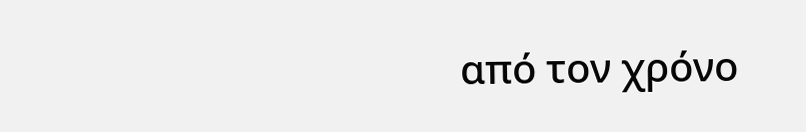από τον χρόνο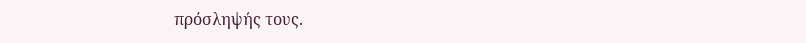πρόσληψής τους.